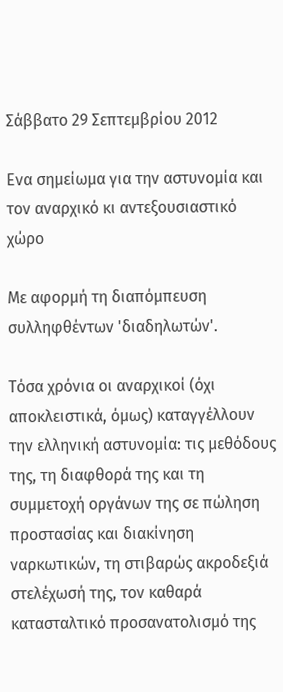Σάββατο 29 Σεπτεμβρίου 2012

Ενα σημείωμα για την αστυνομία και τον αναρχικό κι αντεξουσιαστικό χώρο

Με αφορμή τη διαπόμπευση συλληφθέντων 'διαδηλωτών'.

Τόσα χρόνια οι αναρχικοί (όχι αποκλειστικά, όμως) καταγγέλλουν την ελληνική αστυνομία: τις μεθόδους της, τη διαφθορά της και τη συμμετοχή οργάνων της σε πώληση προστασίας και διακίνηση ναρκωτικών, τη στιβαρώς ακροδεξιά στελέχωσή της, τον καθαρά κατασταλτικό προσανατολισμό της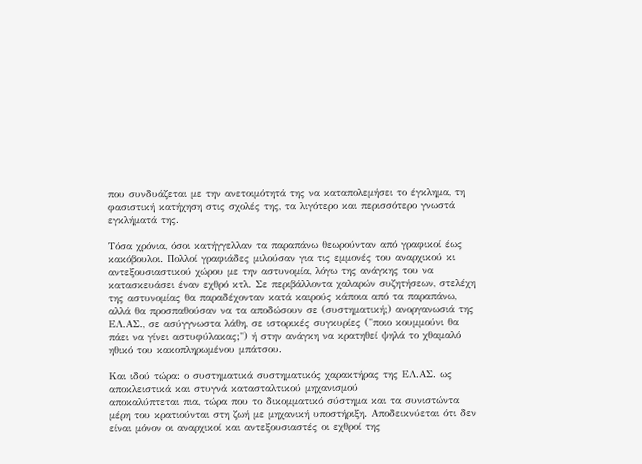που συνδυάζεται με την ανετοιμότητά της να καταπολεμήσει το έγκλημα, τη φασιστική κατήχηση στις σχολές της, τα λιγότερο και περισσότερο γνωστά εγκλήματά της.

Τόσα χρόνια, όσοι κατήγγελλαν τα παραπάνω θεωρούνταν από γραφικοί έως κακόβουλοι. Πολλοί γραφιάδες μιλούσαν για τις εμμονές του αναρχικού κι αντεξουσιαστικού χώρου με την αστυνομία, λόγω της ανάγκης του να κατασκευάσει έναν εχθρό κτλ. Σε περιβάλλοντα χαλαρών συζητήσεων, στελέχη της αστυνομίας θα παραδέχονταν κατά καιρούς κάποια από τα παραπάνω, αλλά θα προσπαθούσαν να τα αποδώσουν σε (συστηματική;) ανοργανωσιά της ΕΛ.ΑΣ., σε ασύγγνωστα λάθη, σε ιστορικές συγκυρίες ("ποιο κουμμούνι θα πάει να γίνει αστυφύλακας;") ή στην ανάγκη να κρατηθεί ψηλά το χθαμαλό ηθικό του κακοπληρωμένου μπάτσου.

Και ιδού τώρα: ο συστηματικά συστηματικός χαρακτήρας της ΕΛ.ΑΣ. ως αποκλειστικά και στυγνά κατασταλτικού μηχανισμού
αποκαλύπτεται πια, τώρα που το δικομματικό σύστημα και τα συνιστώντα μέρη του κρατιούνται στη ζωή με μηχανική υποστήριξη. Αποδεικνύεται ότι δεν είναι μόνον οι αναρχικοί και αντεξουσιαστές οι εχθροί της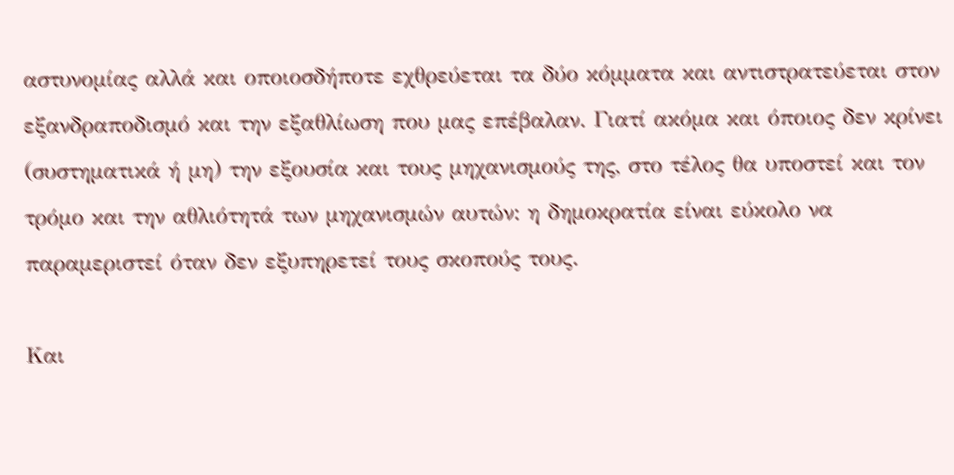αστυνομίας αλλά και οποιοσδήποτε εχθρεύεται τα δύο κόμματα και αντιστρατεύεται στον εξανδραποδισμό και την εξαθλίωση που μας επέβαλαν. Γιατί ακόμα και όποιος δεν κρίνει (συστηματικά ή μη) την εξουσία και τους μηχανισμούς της, στο τέλος θα υποστεί και τον τρόμο και την αθλιότητά των μηχανισμών αυτών: η δημοκρατία είναι εύκολο να παραμεριστεί όταν δεν εξυπηρετεί τους σκοπούς τους.

Και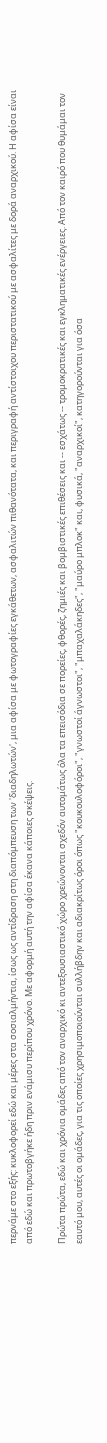περνάμε στο εξής: κυκλοφορεί εδώ και μέρες στα σοσιαλμήντια, ίσως ως αντίδραση στη διαπόμπευση των 'διαδηλωτών', μια αφίσα με φωτογραφίες εγκάθετων, ασφαλιτών πιθανότατα, και περιγραφή αντίστοιχου περιστατικού με ασφαλίτες με δορά αναρχικού. Η αφίσα είναι από εδώ και πρωτοβγήκε ήδη πριν ενάμισυ περίπου χρόνο. Με αφορμή αυτή την αφίσα έκανα κάποιες σκέψεις.

Πρώτα πρώτα, εδώ και χρόνια ομάδες από τον αναρχικό κι αντεξουσιαστικό χώρο χρεώνονται σχεδόν αυτομάτως όλα τα επεισόδια σε πορείες, φθορές, ζημιές και βομβιστικές επιθέσεις και -- εσχάτως -- τρομοκρατικές και εγκληματικές ενέργειες. Από τον καιρό που θυμάμαι τον εαυτό μου, αυτές οι ομάδες, για τις οποίες χρησιμοποιούνται συλλήβδην και αδιακρίτως όροι όπως "κουκουλοφόροι", "γνωστοί άγνωστοι", "μπαχαλάκηδες", "μαύρο μπλοκ" και, φυσικά, "αναρχικοί", κατηγορούνται για όσα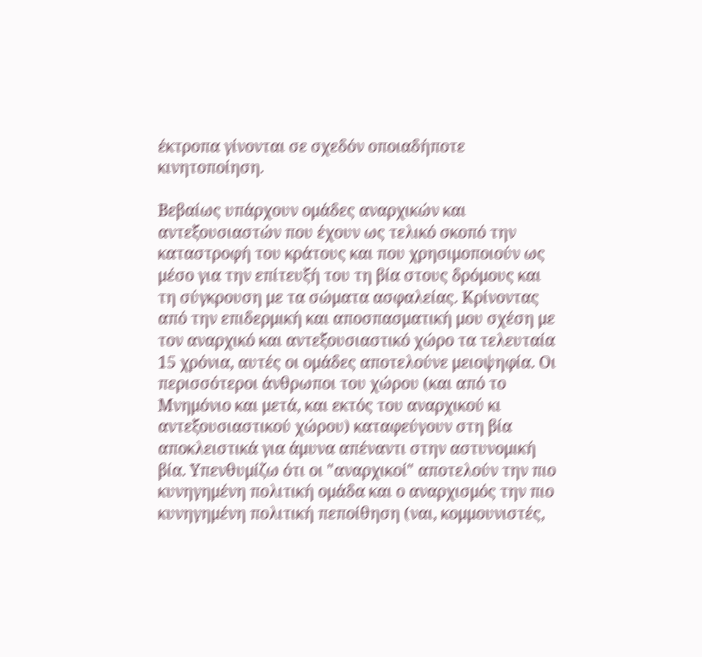έκτροπα γίνονται σε σχεδόν οποιαδήποτε κινητοποίηση.

Βεβαίως υπάρχουν ομάδες αναρχικών και αντεξουσιαστών που έχουν ως τελικό σκοπό την καταστροφή του κράτους και που χρησιμοποιούν ως μέσο για την επίτευξή του τη βία στους δρόμους και τη σύγκρουση με τα σώματα ασφαλείας. Κρίνοντας από την επιδερμική και αποσπασματική μου σχέση με τον αναρχικό και αντεξουσιαστικό χώρο τα τελευταία 15 χρόνια, αυτές οι ομάδες αποτελούνε μειοψηφία. Οι περισσότεροι άνθρωποι του χώρου (και από το Μνημόνιο και μετά, και εκτός του αναρχικού κι αντεξουσιαστικού χώρου) καταφεύγουν στη βία αποκλειστικά για άμυνα απέναντι στην αστυνομική βία. Υπενθυμίζω ότι οι "αναρχικοί" αποτελούν την πιο κυνηγημένη πολιτική ομάδα και ο αναρχισμός την πιο κυνηγημένη πολιτική πεποίθηση (ναι, κομμουνιστές,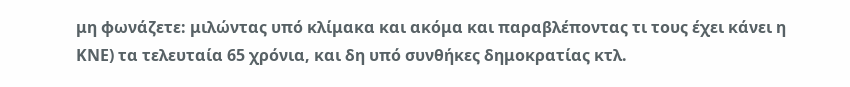μη φωνάζετε: μιλώντας υπό κλίμακα και ακόμα και παραβλέποντας τι τους έχει κάνει η ΚΝΕ) τα τελευταία 65 χρόνια, και δη υπό συνθήκες δημοκρατίας κτλ.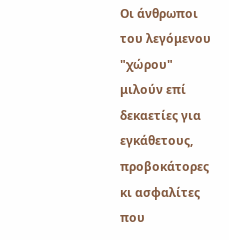Οι άνθρωποι του λεγόμενου "χώρου" μιλούν επί δεκαετίες για εγκάθετους, προβοκάτορες κι ασφαλίτες που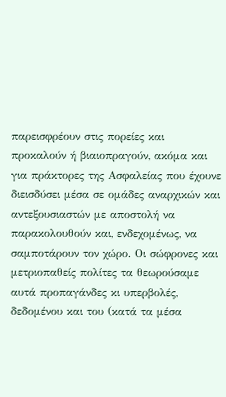παρεισφρέουν στις πορείες και προκαλούν ή βιαιοπραγούν, ακόμα και για πράκτορες της Ασφαλείας που έχουνε διεισδύσει μέσα σε ομάδες αναρχικών και αντεξουσιαστών με αποστολή να παρακολουθούν και, ενδεχομένως, να σαμποτάρουν τον χώρο. Οι σώφρονες και μετριοπαθείς πολίτες τα θεωρούσαμε αυτά προπαγάνδες κι υπερβολές, δεδομένου και του (κατά τα μέσα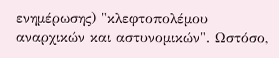ενημέρωσης) "κλεφτοπολέμου αναρχικών και αστυνομικών". Ωστόσο,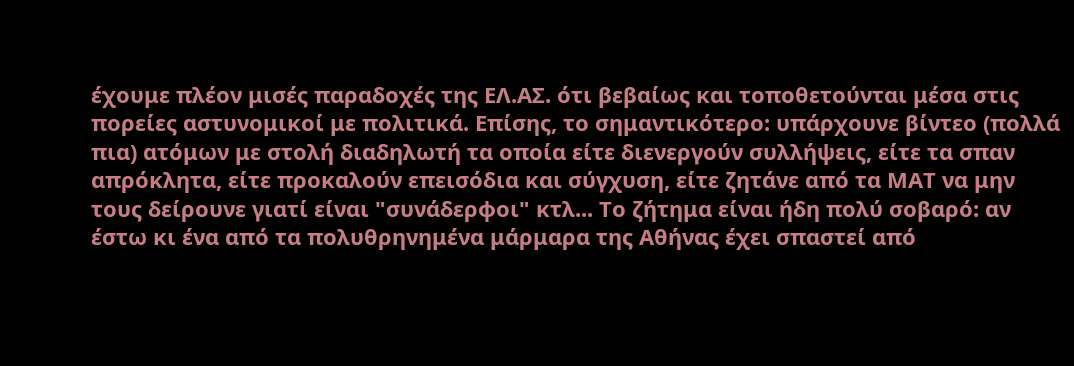έχουμε πλέον μισές παραδοχές της ΕΛ.ΑΣ. ότι βεβαίως και τοποθετούνται μέσα στις πορείες αστυνομικοί με πολιτικά. Επίσης, το σημαντικότερο: υπάρχουνε βίντεο (πολλά πια) ατόμων με στολή διαδηλωτή τα οποία είτε διενεργούν συλλήψεις, είτε τα σπαν απρόκλητα, είτε προκαλούν επεισόδια και σύγχυση, είτε ζητάνε από τα ΜΑΤ να μην τους δείρουνε γιατί είναι "συνάδερφοι" κτλ... Το ζήτημα είναι ήδη πολύ σοβαρό: αν έστω κι ένα από τα πολυθρηνημένα μάρμαρα της Αθήνας έχει σπαστεί από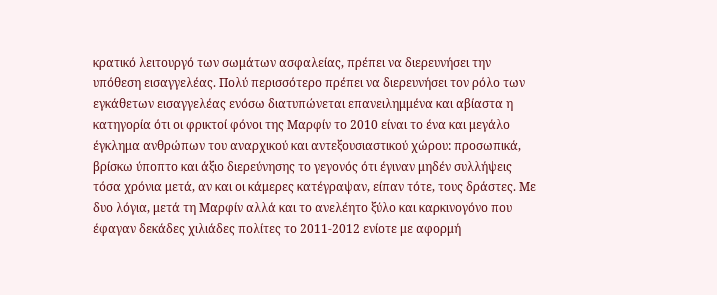κρατικό λειτουργό των σωμάτων ασφαλείας, πρέπει να διερευνήσει την υπόθεση εισαγγελέας. Πολύ περισσότερο πρέπει να διερευνήσει τον ρόλο των εγκάθετων εισαγγελέας ενόσω διατυπώνεται επανειλημμένα και αβίαστα η κατηγορία ότι οι φρικτοί φόνοι της Μαρφίν το 2010 είναι το ένα και μεγάλο έγκλημα ανθρώπων του αναρχικού και αντεξουσιαστικού χώρου: προσωπικά, βρίσκω ύποπτο και άξιο διερεύνησης το γεγονός ότι έγιναν μηδέν συλλήψεις τόσα χρόνια μετά, αν και οι κάμερες κατέγραψαν, είπαν τότε, τους δράστες. Με δυο λόγια, μετά τη Μαρφίν αλλά και το ανελέητο ξύλο και καρκινογόνο που έφαγαν δεκάδες χιλιάδες πολίτες το 2011-2012 ενίοτε με αφορμή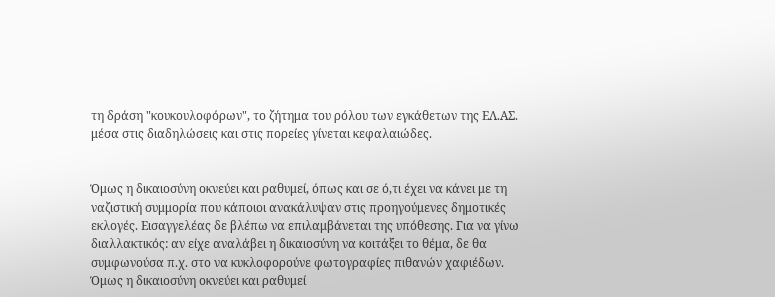τη δράση "κουκουλοφόρων", το ζήτημα του ρόλου των εγκάθετων της ΕΛ.ΑΣ. μέσα στις διαδηλώσεις και στις πορείες γίνεται κεφαλαιώδες.


Όμως η δικαιοσύνη οκνεύει και ραθυμεί, όπως και σε ό,τι έχει να κάνει με τη ναζιστική συμμορία που κάποιοι ανακάλυψαν στις προηγούμενες δημοτικές εκλογές. Εισαγγελέας δε βλέπω να επιλαμβάνεται της υπόθεσης. Για να γίνω διαλλακτικός: αν είχε αναλάβει η δικαιοσύνη να κοιτάξει το θέμα, δε θα συμφωνούσα π.χ. στο να κυκλοφορούνε φωτογραφίες πιθανών χαφιέδων. Όμως η δικαιοσύνη οκνεύει και ραθυμεί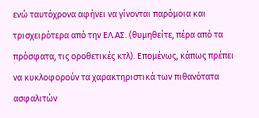ενώ ταυτόχρονα αφήνει να γίνονται παρόμοια και τρισχειρότερα από την ΕΛ.ΑΣ. (θυμηθείτε, πέρα από τα πρόσφατα, τις οροθετικές κτλ). Επομένως, κάπως πρέπει να κυκλοφορούν τα χαρακτηριστικά των πιθανότατα ασφαλιτών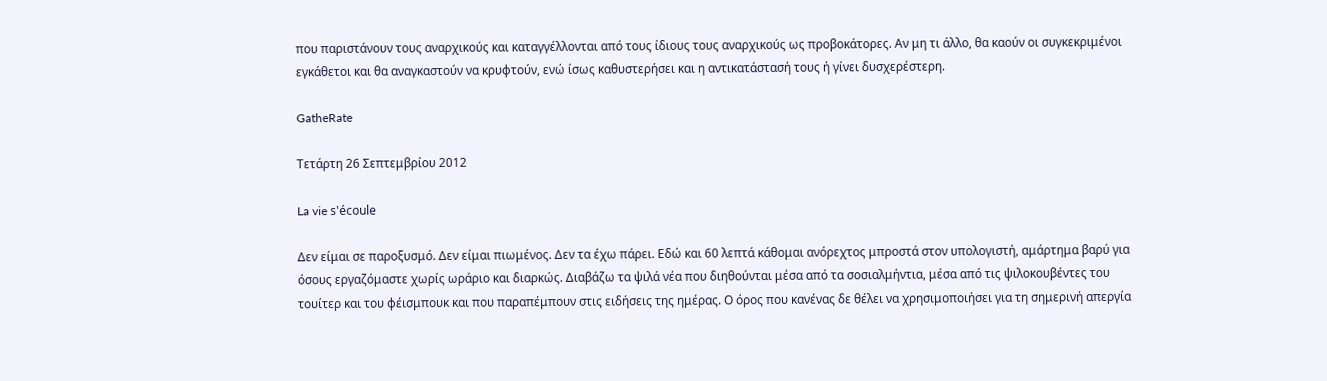που παριστάνουν τους αναρχικούς και καταγγέλλονται από τους ίδιους τους αναρχικούς ως προβοκάτορες. Αν μη τι άλλο, θα καούν οι συγκεκριμένοι εγκάθετοι και θα αναγκαστούν να κρυφτούν, ενώ ίσως καθυστερήσει και η αντικατάστασή τους ή γίνει δυσχερέστερη.

GatheRate

Τετάρτη 26 Σεπτεμβρίου 2012

La vie s'écoule

Δεν είμαι σε παροξυσμό. Δεν είμαι πιωμένος. Δεν τα έχω πάρει. Εδώ και 60 λεπτά κάθομαι ανόρεχτος μπροστά στον υπολογιστή, αμάρτημα βαρύ για όσους εργαζόμαστε χωρίς ωράριο και διαρκώς. Διαβάζω τα ψιλά νέα που διηθούνται μέσα από τα σοσιαλμήντια, μέσα από τις ψιλοκουβέντες του τουίτερ και του φέισμπουκ και που παραπέμπουν στις ειδήσεις της ημέρας. Ο όρος που κανένας δε θέλει να χρησιμοποιήσει για τη σημερινή απεργία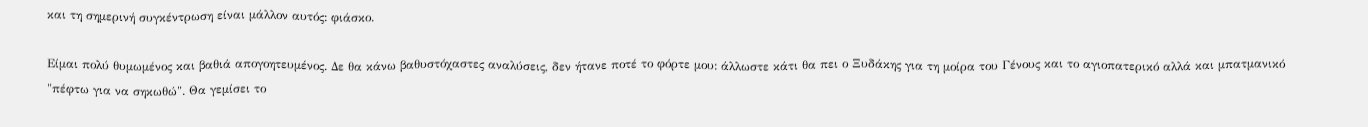και τη σημερινή συγκέντρωση είναι μάλλον αυτός: φιάσκο.

Είμαι πολύ θυμωμένος και βαθιά απογοητευμένος. Δε θα κάνω βαθυστόχαστες αναλύσεις, δεν ήτανε ποτέ το φόρτε μου: άλλωστε κάτι θα πει ο Ξυδάκης για τη μοίρα του Γένους και το αγιοπατερικό αλλά και μπατμανικό "πέφτω για να σηκωθώ". Θα γεμίσει το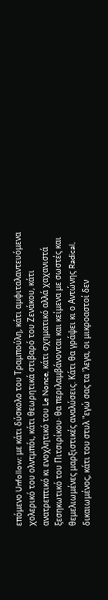επόμενο Unfollow: με κάτι δύσκολο του Τραμπούλη, κάτι αμφιταλαντευόμενα χολερικό του ολντμπόι, κάτι θεωρητικά στιβαρό του Ζενάκου, κάτι ανατρεπτικό κι ενοχλητικό του Le Nonce, κάτι σχηματικό αλλά χαχανιστά ξεσηκωτικό του Πιτσιρίκου· θα περιλαμβάνονται και κείμενα με σωστές και θεμελιωμένες μαρξιστικές αναλύσεις. Κάτι θα γράψει κι ο Αντώνης Radical, δικαιωμένος, κάτι του στυλ "εγώ σας τα 'λεγα, οι μικροαστοί δεν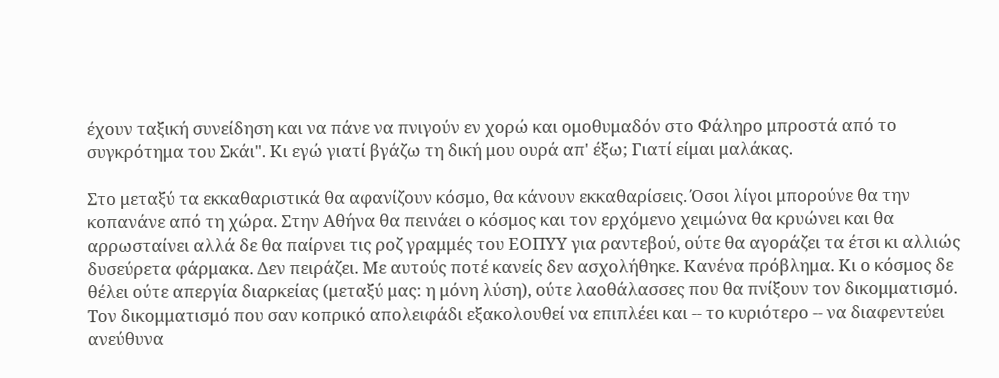έχουν ταξική συνείδηση και να πάνε να πνιγούν εν χορώ και ομοθυμαδόν στο Φάληρο μπροστά από το συγκρότημα του Σκάι". Κι εγώ γιατί βγάζω τη δική μου ουρά απ' έξω; Γιατί είμαι μαλάκας.

Στο μεταξύ τα εκκαθαριστικά θα αφανίζουν κόσμο, θα κάνουν εκκαθαρίσεις. Όσοι λίγοι μπορούνε θα την κοπανάνε από τη χώρα. Στην Αθήνα θα πεινάει ο κόσμος και τον ερχόμενο χειμώνα θα κρυώνει και θα αρρωσταίνει αλλά δε θα παίρνει τις ροζ γραμμές του ΕΟΠΥΥ για ραντεβού, ούτε θα αγοράζει τα έτσι κι αλλιώς δυσεύρετα φάρμακα. Δεν πειράζει. Με αυτούς ποτέ κανείς δεν ασχολήθηκε. Κανένα πρόβλημα. Κι ο κόσμος δε θέλει ούτε απεργία διαρκείας (μεταξύ μας: η μόνη λύση), ούτε λαοθάλασσες που θα πνίξουν τον δικομματισμό. Τον δικομματισμό που σαν κοπρικό απολειφάδι εξακολουθεί να επιπλέει και -- το κυριότερο -- να διαφεντεύει ανεύθυνα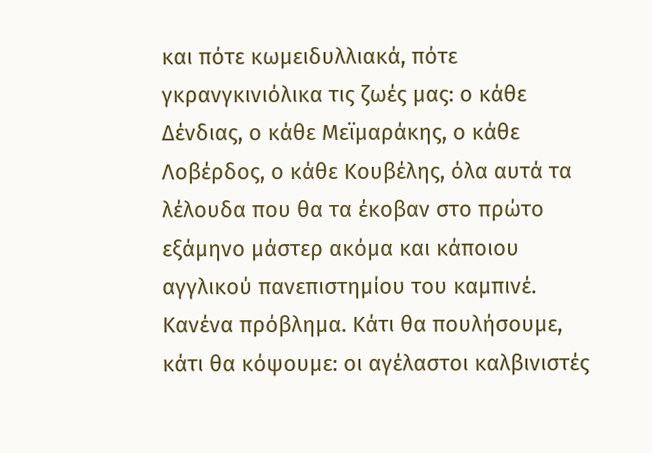και πότε κωμειδυλλιακά, πότε γκρανγκινιόλικα τις ζωές μας: ο κάθε Δένδιας, ο κάθε Μεϊμαράκης, ο κάθε Λοβέρδος, ο κάθε Κουβέλης, όλα αυτά τα λέλουδα που θα τα έκοβαν στο πρώτο εξάμηνο μάστερ ακόμα και κάποιου αγγλικού πανεπιστημίου του καμπινέ. Κανένα πρόβλημα. Κάτι θα πουλήσουμε, κάτι θα κόψουμε: οι αγέλαστοι καλβινιστές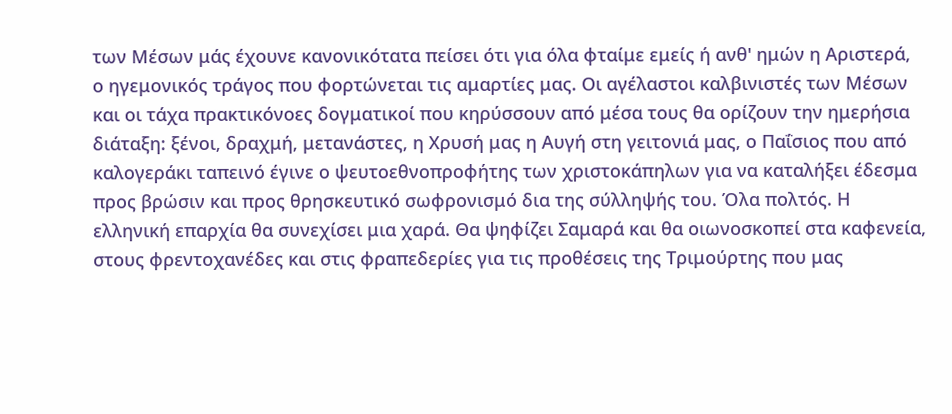των Μέσων μάς έχουνε κανονικότατα πείσει ότι για όλα φταίμε εμείς ή ανθ' ημών η Αριστερά, ο ηγεμονικός τράγος που φορτώνεται τις αμαρτίες μας. Οι αγέλαστοι καλβινιστές των Μέσων και οι τάχα πρακτικόνοες δογματικοί που κηρύσσουν από μέσα τους θα ορίζουν την ημερήσια διάταξη: ξένοι, δραχμή, μετανάστες, η Χρυσή μας η Αυγή στη γειτονιά μας, ο Παΐσιος που από καλογεράκι ταπεινό έγινε ο ψευτοεθνοπροφήτης των χριστοκάπηλων για να καταλήξει έδεσμα προς βρώσιν και προς θρησκευτικό σωφρονισμό δια της σύλληψής του. Όλα πολτός. Η ελληνική επαρχία θα συνεχίσει μια χαρά. Θα ψηφίζει Σαμαρά και θα οιωνοσκοπεί στα καφενεία, στους φρεντοχανέδες και στις φραπεδερίες για τις προθέσεις της Τριμούρτης που μας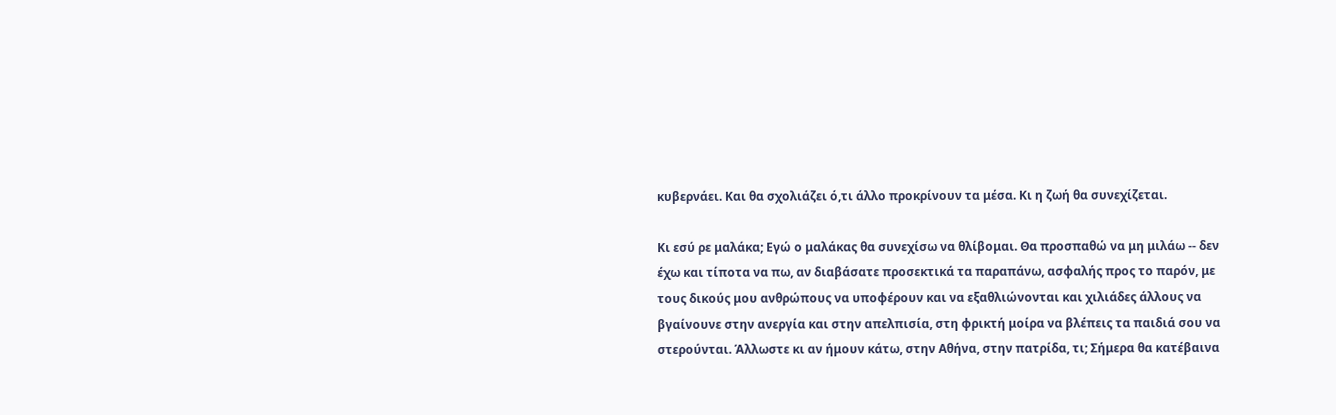κυβερνάει. Και θα σχολιάζει ό,τι άλλο προκρίνουν τα μέσα. Κι η ζωή θα συνεχίζεται.

Κι εσύ ρε μαλάκα; Εγώ ο μαλάκας θα συνεχίσω να θλίβομαι. Θα προσπαθώ να μη μιλάω -- δεν έχω και τίποτα να πω, αν διαβάσατε προσεκτικά τα παραπάνω, ασφαλής προς το παρόν, με τους δικούς μου ανθρώπους να υποφέρουν και να εξαθλιώνονται και χιλιάδες άλλους να βγαίνουνε στην ανεργία και στην απελπισία, στη φρικτή μοίρα να βλέπεις τα παιδιά σου να στερούνται. Άλλωστε κι αν ήμουν κάτω, στην Αθήνα, στην πατρίδα, τι; Σήμερα θα κατέβαινα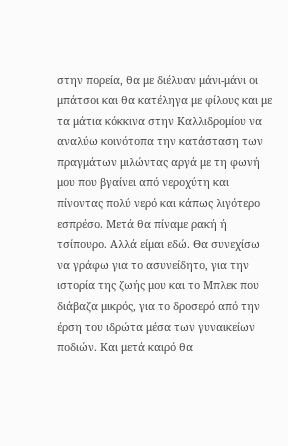στην πορεία, θα με διέλυαν μάνι-μάνι οι μπάτσοι και θα κατέληγα με φίλους και με τα μάτια κόκκινα στην Καλλιδρομίου να αναλύω κοινότοπα την κατάσταση των πραγμάτων μιλώντας αργά με τη φωνή μου που βγαίνει από νεροχύτη και πίνοντας πολύ νερό και κάπως λιγότερο εσπρέσο. Μετά θα πίναμε ρακή ή τσίπουρο. Αλλά είμαι εδώ. Θα συνεχίσω να γράφω για το ασυνείδητο, για την ιστορία της ζωής μου και το Μπλεκ που διάβαζα μικρός, για το δροσερό από την έρση του ιδρώτα μέσα των γυναικείων ποδιών. Και μετά καιρό θα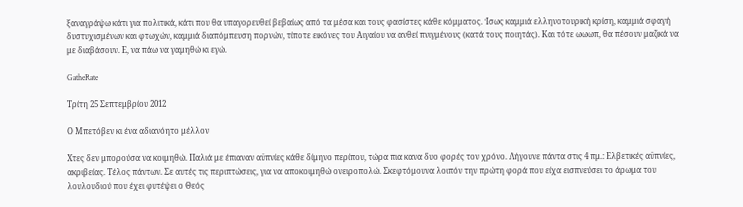ξαναγράψω κάτι για πολιτικά, κάτι που θα υπαγορευθεί βεβαίως από τα μέσα και τους φασίστες κάθε κόμματος. Ίσως καμμιά ελληνοτουρική κρίση, καμμιά σφαγή δυστυχισμένων και φτωχών, καμμιά διαπόμπευση πορνών, τίποτε εικόνες του Αιγαίου να ανθεί πνιγμένους (κατά τους ποιητάς). Και τότε ωωωπ, θα πέσουν μαζικά να με διαβάσουν. Ε, να πάω να γαμηθώ κι εγώ.

GatheRate

Τρίτη 25 Σεπτεμβρίου 2012

Ο Μπετόβεν κι ένα αδιανόητο μέλλον

Χτες δεν μπορούσα να κοιμηθώ. Παλιά με έπιαναν αϋπνίες κάθε δίμηνο περίπου, τώρα πια κανα δυο φορές τον χρόνο. Λήγουνε πάντα στις 4 πμ.: Ελβετικές αϋπνίες, ακριβείας. Τέλος πάντων. Σε αυτές τις περιπτώσεις, για να αποκοιμηθώ ονειροπολώ. Σκεφτόμουνα λοιπόν την πρώτη φορά που είχα εισπνεύσει το άρωμα του λουλουδιού που έχει φυτέψει ο Θεός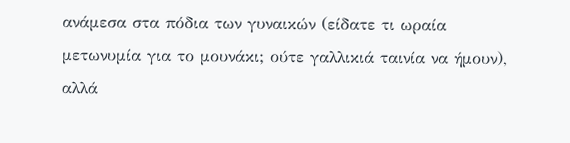ανάμεσα στα πόδια των γυναικών (είδατε τι ωραία μετωνυμία για το μουνάκι; ούτε γαλλικιά ταινία να ήμουν), αλλά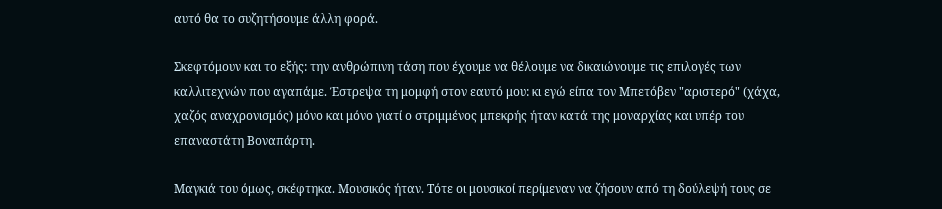αυτό θα το συζητήσουμε άλλη φορά.

Σκεφτόμουν και το εξής: την ανθρώπινη τάση που έχουμε να θέλουμε να δικαιώνουμε τις επιλογές των καλλιτεχνών που αγαπάμε. Έστρεψα τη μομφή στον εαυτό μου: κι εγώ είπα τον Μπετόβεν "αριστερό" (χάχα, χαζός αναχρονισμός) μόνο και μόνο γιατί ο στριμμένος μπεκρής ήταν κατά της μοναρχίας και υπέρ του επαναστάτη Βοναπάρτη.

Μαγκιά του όμως, σκέφτηκα. Μουσικός ήταν. Τότε οι μουσικοί περίμεναν να ζήσουν από τη δούλεψή τους σε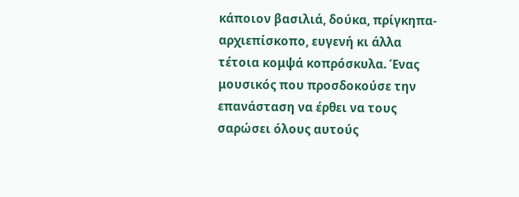κάποιον βασιλιά, δούκα, πρίγκηπα-αρχιεπίσκοπο, ευγενή κι άλλα τέτοια κομψά κοπρόσκυλα. Ένας μουσικός που προσδοκούσε την επανάσταση να έρθει να τους σαρώσει όλους αυτούς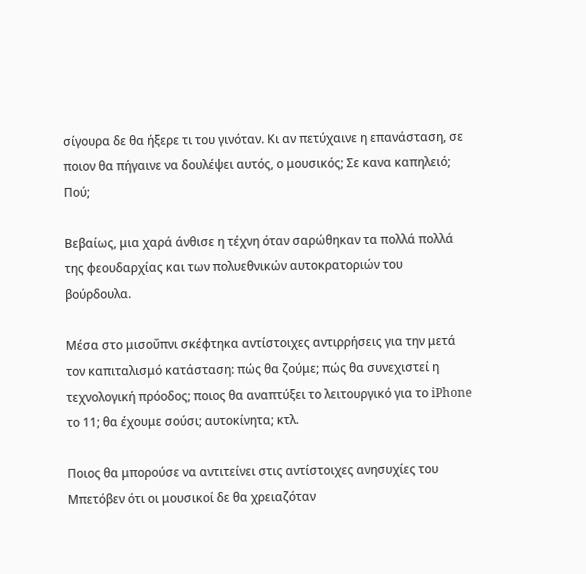σίγουρα δε θα ήξερε τι του γινόταν. Κι αν πετύχαινε η επανάσταση, σε ποιον θα πήγαινε να δουλέψει αυτός, ο μουσικός; Σε κανα καπηλειό; Πού;

Βεβαίως, μια χαρά άνθισε η τέχνη όταν σαρώθηκαν τα πολλά πολλά της φεουδαρχίας και των πολυεθνικών αυτοκρατοριών του βούρδουλα.

Μέσα στο μισοΰπνι σκέφτηκα αντίστοιχες αντιρρήσεις για την μετά τον καπιταλισμό κατάσταση: πώς θα ζούμε; πώς θα συνεχιστεί η τεχνολογική πρόοδος; ποιος θα αναπτύξει το λειτουργικό για το iPhone το 11; θα έχουμε σούσι; αυτοκίνητα; κτλ.

Ποιος θα μπορούσε να αντιτείνει στις αντίστοιχες ανησυχίες του Μπετόβεν ότι οι μουσικοί δε θα χρειαζόταν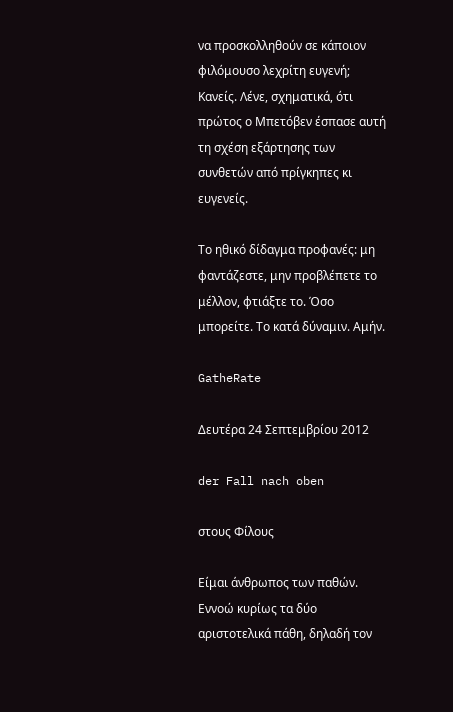να προσκολληθούν σε κάποιον φιλόμουσο λεχρίτη ευγενή; Κανείς. Λένε, σχηματικά, ότι πρώτος ο Μπετόβεν έσπασε αυτή τη σχέση εξάρτησης των συνθετών από πρίγκηπες κι ευγενείς.

Το ηθικό δίδαγμα προφανές: μη φαντάζεστε, μην προβλέπετε το μέλλον, φτιάξτε το. Όσο μπορείτε. Το κατά δύναμιν. Αμήν.

GatheRate

Δευτέρα 24 Σεπτεμβρίου 2012

der Fall nach oben

στους Φίλους

Είμαι άνθρωπος των παθών. Εννοώ κυρίως τα δύο αριστοτελικά πάθη, δηλαδή τον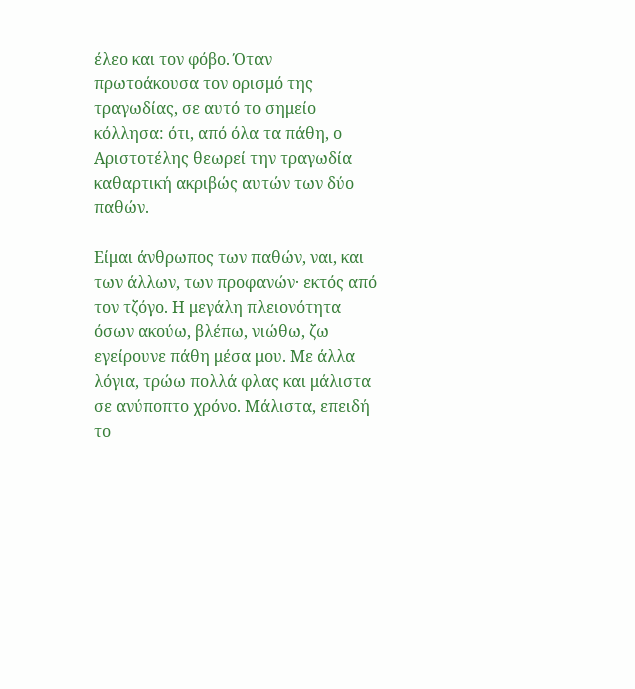έλεο και τον φόβο. Όταν πρωτοάκουσα τον ορισμό της τραγωδίας, σε αυτό το σημείο κόλλησα: ότι, από όλα τα πάθη, ο Αριστοτέλης θεωρεί την τραγωδία καθαρτική ακριβώς αυτών των δύο παθών.

Είμαι άνθρωπος των παθών, ναι, και των άλλων, των προφανών· εκτός από τον τζόγο. Η μεγάλη πλειονότητα όσων ακούω, βλέπω, νιώθω, ζω εγείρουνε πάθη μέσα μου. Με άλλα λόγια, τρώω πολλά φλας και μάλιστα σε ανύποπτο χρόνο. Μάλιστα, επειδή το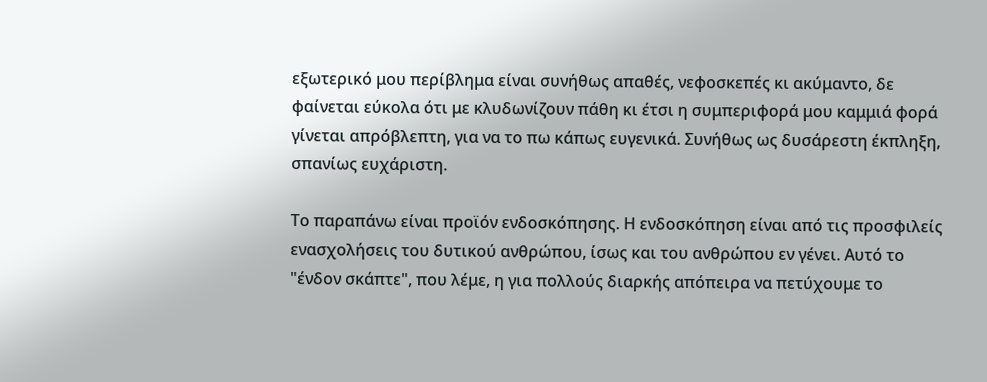εξωτερικό μου περίβλημα είναι συνήθως απαθές, νεφοσκεπές κι ακύμαντο, δε φαίνεται εύκολα ότι με κλυδωνίζουν πάθη κι έτσι η συμπεριφορά μου καμμιά φορά γίνεται απρόβλεπτη, για να το πω κάπως ευγενικά. Συνήθως ως δυσάρεστη έκπληξη, σπανίως ευχάριστη.

Το παραπάνω είναι προϊόν ενδοσκόπησης. Η ενδοσκόπηση είναι από τις προσφιλείς ενασχολήσεις του δυτικού ανθρώπου, ίσως και του ανθρώπου εν γένει. Αυτό το "ένδον σκάπτε", που λέμε, η για πολλούς διαρκής απόπειρα να πετύχουμε το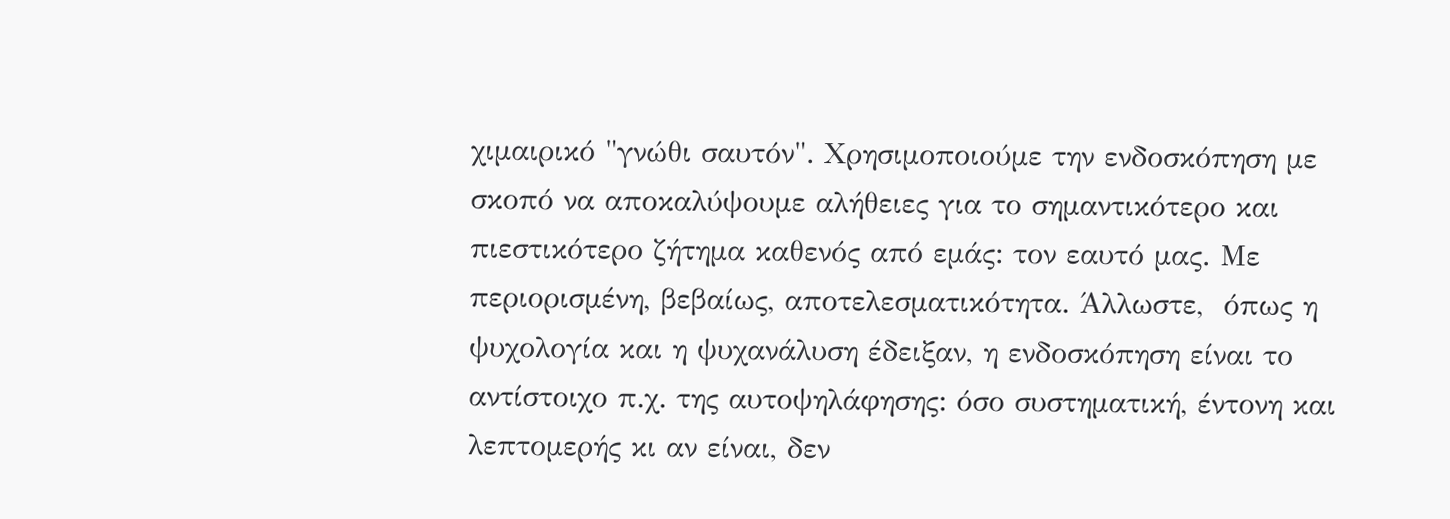χιμαιρικό "γνώθι σαυτόν". Χρησιμοποιούμε την ενδοσκόπηση με σκοπό να αποκαλύψουμε αλήθειες για το σημαντικότερο και πιεστικότερο ζήτημα καθενός από εμάς: τον εαυτό μας. Με περιορισμένη, βεβαίως, αποτελεσματικότητα. Άλλωστε,  όπως η ψυχολογία και η ψυχανάλυση έδειξαν, η ενδοσκόπηση είναι το αντίστοιχο π.χ. της αυτοψηλάφησης: όσο συστηματική, έντονη και λεπτομερής κι αν είναι, δεν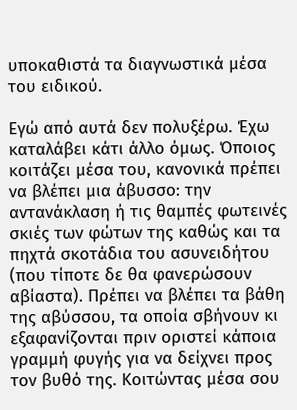υποκαθιστά τα διαγνωστικά μέσα του ειδικού.

Εγώ από αυτά δεν πολυξέρω. Έχω καταλάβει κάτι άλλο όμως. Όποιος κοιτάζει μέσα του, κανονικά πρέπει να βλέπει μια άβυσσο: την αντανάκλαση ή τις θαμπές φωτεινές σκιές των φώτων της καθώς και τα πηχτά σκοτάδια του ασυνειδήτου (που τίποτε δε θα φανερώσουν αβίαστα). Πρέπει να βλέπει τα βάθη της αβύσσου, τα οποία σβήνουν κι εξαφανίζονται πριν οριστεί κάποια γραμμή φυγής για να δείχνει προς τον βυθό της. Κοιτώντας μέσα σου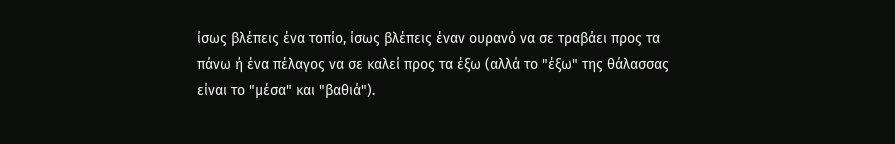ίσως βλέπεις ένα τοπίο, ίσως βλέπεις έναν ουρανό να σε τραβάει προς τα πάνω ή ένα πέλαγος να σε καλεί προς τα έξω (αλλά το "έξω" της θάλασσας είναι το "μέσα" και "βαθιά").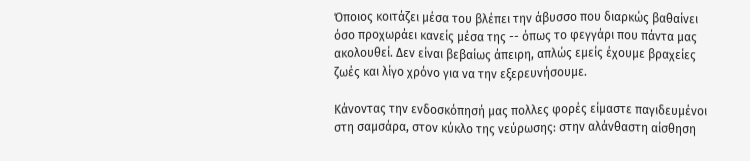Όποιος κοιτάζει μέσα του βλέπει την άβυσσο που διαρκώς βαθαίνει όσο προχωράει κανείς μέσα της -- όπως το φεγγάρι που πάντα μας ακολουθεί. Δεν είναι βεβαίως άπειρη, απλώς εμείς έχουμε βραχείες ζωές και λίγο χρόνο για να την εξερευνήσουμε.

Κάνοντας την ενδοσκόπησή μας πολλες φορές είμαστε παγιδευμένοι στη σαμσάρα, στον κύκλο της νεύρωσης: στην αλάνθαστη αίσθηση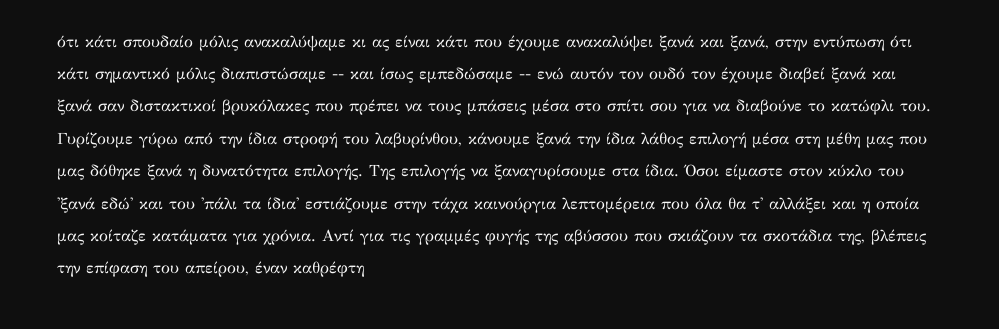ότι κάτι σπουδαίο μόλις ανακαλύψαμε κι ας είναι κάτι που έχουμε ανακαλύψει ξανά και ξανά, στην εντύπωση ότι κάτι σημαντικό μόλις διαπιστώσαμε -- και ίσως εμπεδώσαμε -- ενώ αυτόν τον ουδό τον έχουμε διαβεί ξανά και ξανά σαν διστακτικοί βρυκόλακες που πρέπει να τους μπάσεις μέσα στο σπίτι σου για να διαβούνε το κατώφλι του. Γυρίζουμε γύρω από την ίδια στροφή του λαβυρίνθου, κάνουμε ξανά την ίδια λάθος επιλογή μέσα στη μέθη μας που μας δόθηκε ξανά η δυνατότητα επιλογής. Της επιλογής να ξαναγυρίσουμε στα ίδια. Όσοι είμαστε στον κύκλο του 'ξανά εδώ' και του 'πάλι τα ίδια' εστιάζουμε στην τάχα καινούργια λεπτομέρεια που όλα θα τ' αλλάξει και η οποία μας κοίταζε κατάματα για χρόνια. Αντί για τις γραμμές φυγής της αβύσσου που σκιάζουν τα σκοτάδια της, βλέπεις την επίφαση του απείρου, έναν καθρέφτη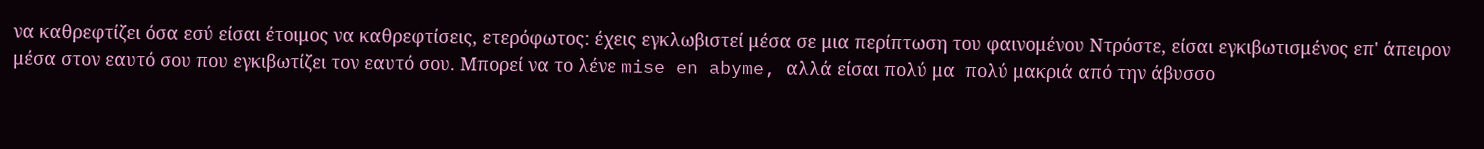να καθρεφτίζει όσα εσύ είσαι έτοιμος να καθρεφτίσεις, ετερόφωτος: έχεις εγκλωβιστεί μέσα σε μια περίπτωση του φαινομένου Ντρόστε, είσαι εγκιβωτισμένος επ' άπειρον μέσα στον εαυτό σου που εγκιβωτίζει τον εαυτό σου. Μπορεί να το λένε mise en abyme, αλλά είσαι πολύ μα  πολύ μακριά από την άβυσσο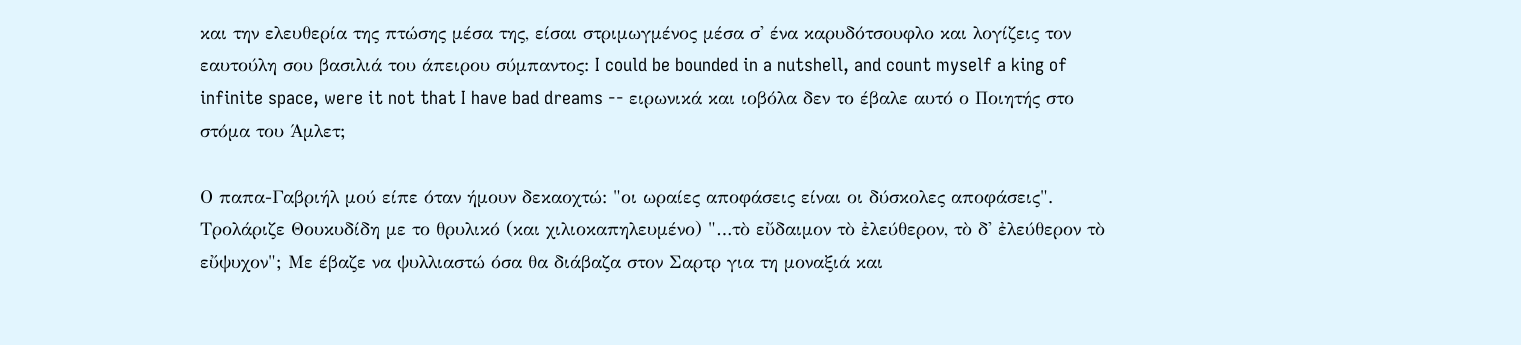και την ελευθερία της πτώσης μέσα της, είσαι στριμωγμένος μέσα σ' ένα καρυδότσουφλο και λογίζεις τον εαυτούλη σου βασιλιά του άπειρου σύμπαντος: I could be bounded in a nutshell, and count myself a king of infinite space, were it not that I have bad dreams -- ειρωνικά και ιοβόλα δεν το έβαλε αυτό ο Ποιητής στο στόμα του Άμλετ;

Ο παπα-Γαβριήλ μού είπε όταν ήμουν δεκαοχτώ: "οι ωραίες αποφάσεις είναι οι δύσκολες αποφάσεις". Τρολάριζε Θουκυδίδη με το θρυλικό (και χιλιοκαπηλευμένο) "…τὸ εὔδαιμον τὸ ἐλεύθερον, τὸ δ' ἐλεύθερον τὸ εὔψυχον"; Με έβαζε να ψυλλιαστώ όσα θα διάβαζα στον Σαρτρ για τη μοναξιά και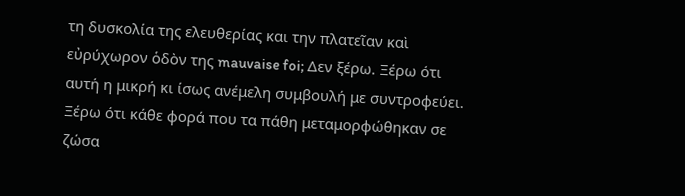τη δυσκολία της ελευθερίας και την πλατεῖαν καὶ εὐρύχωρον ὁδὸν της mauvaise foi; Δεν ξέρω. Ξέρω ότι αυτή η μικρή κι ίσως ανέμελη συμβουλή με συντροφεύει. Ξέρω ότι κάθε φορά που τα πάθη μεταμορφώθηκαν σε ζώσα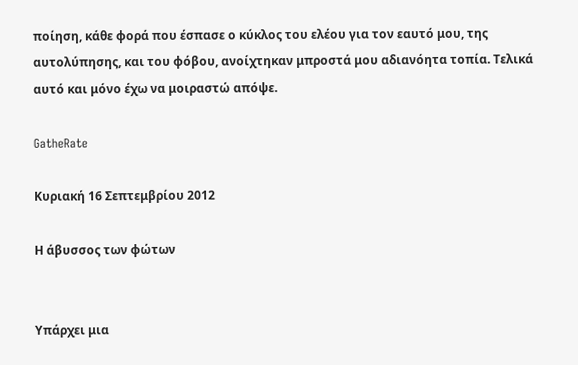ποίηση, κάθε φορά που έσπασε ο κύκλος του ελέου για τον εαυτό μου, της αυτολύπησης, και του φόβου, ανοίχτηκαν μπροστά μου αδιανόητα τοπία. Τελικά αυτό και μόνο έχω να μοιραστώ απόψε.

GatheRate

Κυριακή 16 Σεπτεμβρίου 2012

Η άβυσσος των φώτων


Υπάρχει μια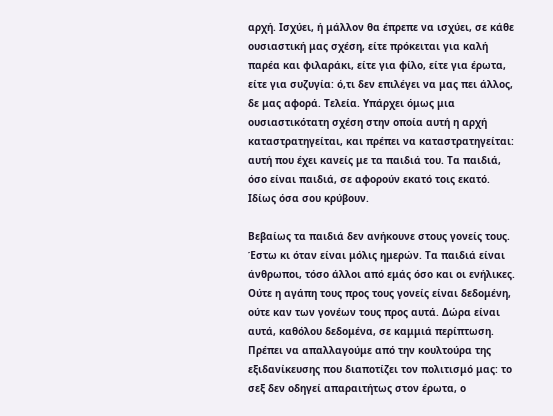αρχή. Ισχύει, ή μάλλον θα έπρεπε να ισχύει, σε κάθε ουσιαστική μας σχέση, είτε πρόκειται για καλή παρέα και φιλαράκι, είτε για φίλο, είτε για έρωτα, είτε για συζυγία: ό,τι δεν επιλέγει να μας πει άλλος, δε μας αφορά. Τελεία. Υπάρχει όμως μια ουσιαστικότατη σχέση στην οποία αυτή η αρχή καταστρατηγείται, και πρέπει να καταστρατηγείται: αυτή που έχει κανείς με τα παιδιά του. Τα παιδιά, όσο είναι παιδιά, σε αφορούν εκατό τοις εκατό. Ιδίως όσα σου κρύβουν.

Βεβαίως τα παιδιά δεν ανήκουνε στους γονείς τους. Έστω κι όταν είναι μόλις ημερών. Τα παιδιά είναι άνθρωποι, τόσο άλλοι από εμάς όσο και οι ενήλικες. Ούτε η αγάπη τους προς τους γονείς είναι δεδομένη, ούτε καν των γονέων τους προς αυτά. Δώρα είναι αυτά, καθόλου δεδομένα, σε καμμιά περίπτωση. Πρέπει να απαλλαγούμε από την κουλτούρα της εξιδανίκευσης που διαποτίζει τον πολιτισμό μας: το σεξ δεν οδηγεί απαραιτήτως στον έρωτα, ο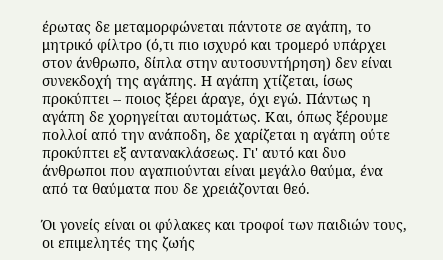έρωτας δε μεταμορφώνεται πάντοτε σε αγάπη, το μητρικό φίλτρο (ό,τι πιο ισχυρό και τρομερό υπάρχει στον άνθρωπο, δίπλα στην αυτοσυντήρηση) δεν είναι συνεκδοχή της αγάπης. Η αγάπη χτίζεται, ίσως προκύπτει -- ποιος ξέρει άραγε, όχι εγώ. Πάντως η αγάπη δε χορηγείται αυτομάτως. Και, όπως ξέρουμε πολλοί από την ανάποδη, δε χαρίζεται η αγάπη ούτε προκύπτει εξ αντανακλάσεως. Γι' αυτό και δυο άνθρωποι που αγαπιούνται είναι μεγάλο θαύμα, ένα από τα θαύματα που δε χρειάζονται θεό.

Όι γονείς είναι οι φύλακες και τροφοί των παιδιών τους, οι επιμελητές της ζωής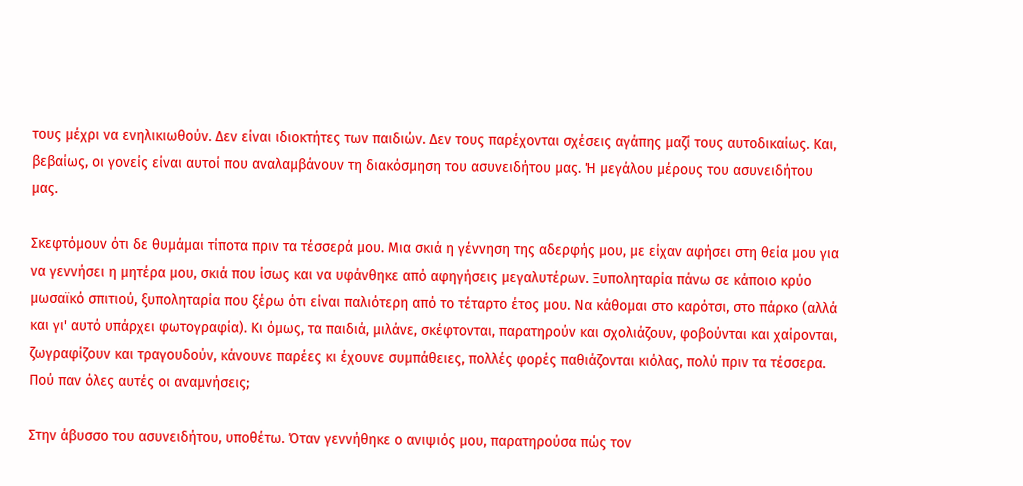τους μέχρι να ενηλικιωθούν. Δεν είναι ιδιοκτήτες των παιδιών. Δεν τους παρέχονται σχέσεις αγάπης μαζί τους αυτοδικαίως. Και, βεβαίως, οι γονείς είναι αυτοί που αναλαμβάνουν τη διακόσμηση του ασυνειδήτου μας. Ή μεγάλου μέρους του ασυνειδήτου μας.

Σκεφτόμουν ότι δε θυμάμαι τίποτα πριν τα τέσσερά μου. Μια σκιά η γέννηση της αδερφής μου, με είχαν αφήσει στη θεία μου για να γεννήσει η μητέρα μου, σκιά που ίσως και να υφάνθηκε από αφηγήσεις μεγαλυτέρων. Ξυποληταρία πάνω σε κάποιο κρύο μωσαϊκό σπιτιού, ξυποληταρία που ξέρω ότι είναι παλιότερη από το τέταρτο έτος μου. Να κάθομαι στο καρότσι, στο πάρκο (αλλά και γι' αυτό υπάρχει φωτογραφία). Κι όμως, τα παιδιά, μιλάνε, σκέφτονται, παρατηρούν και σχολιάζουν, φοβούνται και χαίρονται, ζωγραφίζουν και τραγουδούν, κάνουνε παρέες κι έχουνε συμπάθειες, πολλές φορές παθιάζονται κιόλας, πολύ πριν τα τέσσερα. Πού παν όλες αυτές οι αναμνήσεις;

Στην άβυσσο του ασυνειδήτου, υποθέτω. Όταν γεννήθηκε ο ανιψιός μου, παρατηρούσα πώς τον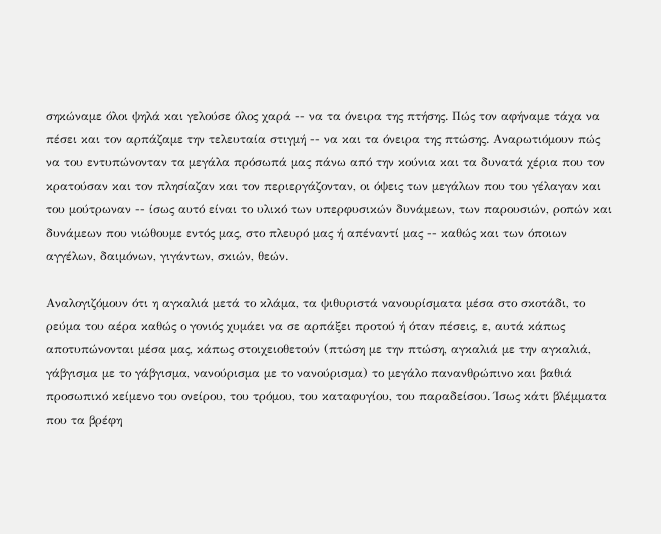σηκώναμε όλοι ψηλά και γελούσε όλος χαρά -- να τα όνειρα της πτήσης. Πώς τον αφήναμε τάχα να πέσει και τον αρπάζαμε την τελευταία στιγμή -- να και τα όνειρα της πτώσης. Αναρωτιόμουν πώς να του εντυπώνονταν τα μεγάλα πρόσωπά μας πάνω από την κούνια και τα δυνατά χέρια που τον κρατούσαν και τον πλησίαζαν και τον περιεργάζονταν, οι όψεις των μεγάλων που του γέλαγαν και του μούτρωναν -- ίσως αυτό είναι το υλικό των υπερφυσικών δυνάμεων, των παρουσιών, ροπών και δυνάμεων που νιώθουμε εντός μας, στο πλευρό μας ή απέναντί μας -- καθώς και των όποιων αγγέλων, δαιμόνων, γιγάντων, σκιών, θεών.

Αναλογιζόμουν ότι η αγκαλιά μετά το κλάμα, τα ψιθυριστά νανουρίσματα μέσα στο σκοτάδι, το ρεύμα του αέρα καθώς ο γονιός χυμάει να σε αρπάξει προτού ή όταν πέσεις, ε, αυτά κάπως αποτυπώνονται μέσα μας, κάπως στοιχειοθετούν (πτώση με την πτώση, αγκαλιά με την αγκαλιά, γάβγισμα με το γάβγισμα, νανούρισμα με το νανούρισμα) το μεγάλο πανανθρώπινο και βαθιά προσωπικό κείμενο του ονείρου, του τρόμου, του καταφυγίου, του παραδείσου. Ίσως κάτι βλέμματα που τα βρέφη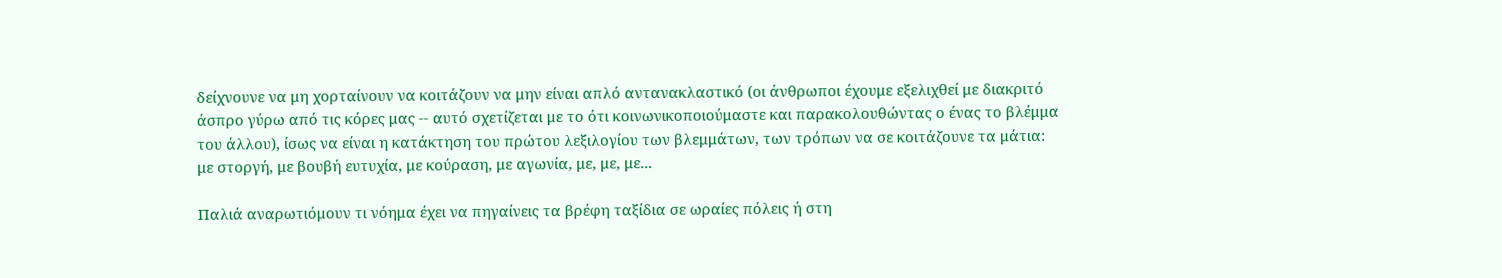δείχνουνε να μη χορταίνουν να κοιτάζουν να μην είναι απλό αντανακλαστικό (οι άνθρωποι έχουμε εξελιχθεί με διακριτό άσπρο γύρω από τις κόρες μας -- αυτό σχετίζεται με το ότι κοινωνικοποιούμαστε και παρακολουθώντας ο ένας το βλέμμα του άλλου), ίσως να είναι η κατάκτηση του πρώτου λεξιλογίου των βλεμμάτων, των τρόπων να σε κοιτάζουνε τα μάτια: με στοργή, με βουβή ευτυχία, με κούραση, με αγωνία, με, με, με...

Παλιά αναρωτιόμουν τι νόημα έχει να πηγαίνεις τα βρέφη ταξίδια σε ωραίες πόλεις ή στη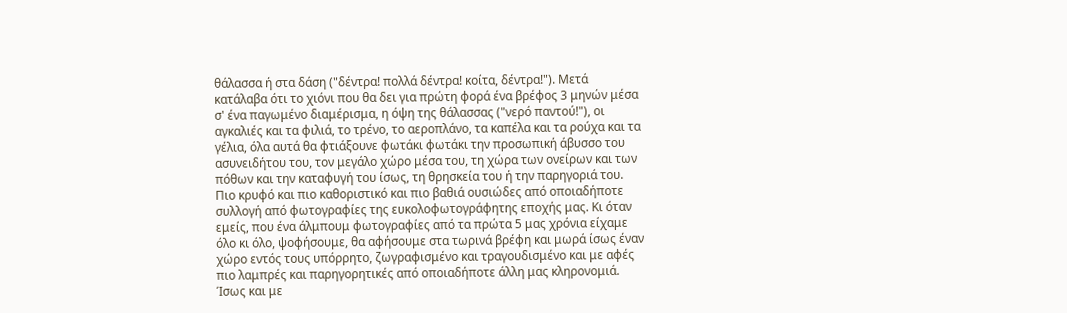θάλασσα ή στα δάση ("δέντρα! πολλά δέντρα! κοίτα, δέντρα!"). Μετά κατάλαβα ότι το χιόνι που θα δει για πρώτη φορά ένα βρέφος 3 μηνών μέσα σ' ένα παγωμένο διαμέρισμα, η όψη της θάλασσας ("νερό παντού!"), οι αγκαλιές και τα φιλιά, το τρένο, το αεροπλάνο, τα καπέλα και τα ρούχα και τα γέλια, όλα αυτά θα φτιάξουνε φωτάκι φωτάκι την προσωπική άβυσσο του ασυνειδήτου του, τον μεγάλο χώρο μέσα του, τη χώρα των ονείρων και των πόθων και την καταφυγή του ίσως, τη θρησκεία του ή την παρηγοριά του. Πιο κρυφό και πιο καθοριστικό και πιο βαθιά ουσιώδες από οποιαδήποτε συλλογή από φωτογραφίες της ευκολοφωτογράφητης εποχής μας. Κι όταν εμείς, που ένα άλμπουμ φωτογραφίες από τα πρώτα 5 μας χρόνια είχαμε όλο κι όλο, ψοφήσουμε, θα αφήσουμε στα τωρινά βρέφη και μωρά ίσως έναν χώρο εντός τους υπόρρητο, ζωγραφισμένο και τραγουδισμένο και με αφές πιο λαμπρές και παρηγορητικές από οποιαδήποτε άλλη μας κληρονομιά. Ίσως και με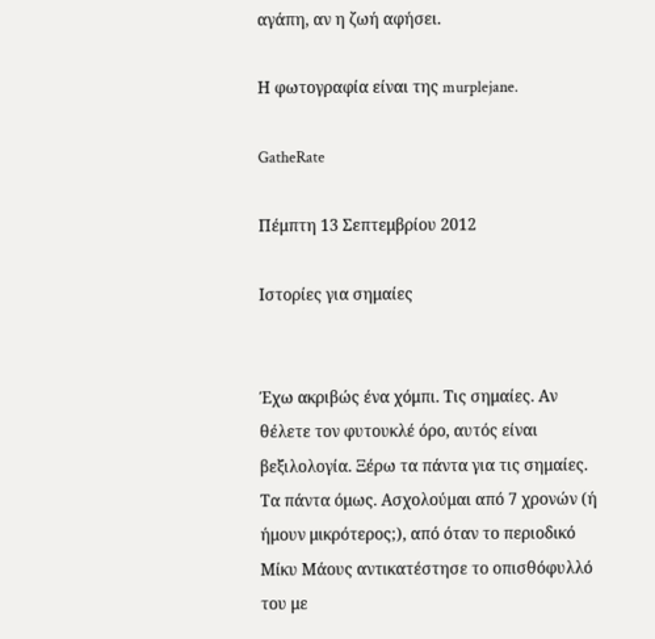αγάπη, αν η ζωή αφήσει.

Η φωτογραφία είναι της murplejane.

GatheRate

Πέμπτη 13 Σεπτεμβρίου 2012

Ιστορίες για σημαίες


Έχω ακριβώς ένα χόμπι. Τις σημαίες. Αν θέλετε τον φυτουκλέ όρο, αυτός είναι βεξιλολογία. Ξέρω τα πάντα για τις σημαίες. Τα πάντα όμως. Ασχολούμαι από 7 χρονών (ή ήμουν μικρότερος;), από όταν το περιοδικό Μίκυ Μάους αντικατέστησε το οπισθόφυλλό του με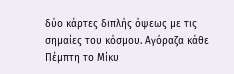δύο κάρτες διπλής όψεως με τις σημαίες του κόσμου. Αγόραζα κάθε Πέμπτη το Μίκυ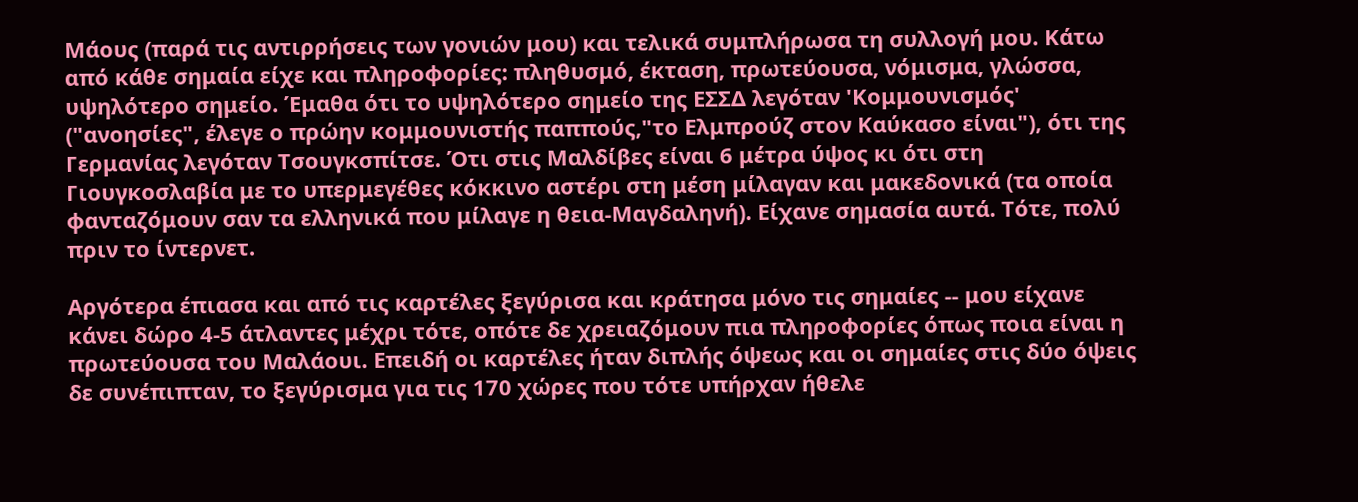Μάους (παρά τις αντιρρήσεις των γονιών μου) και τελικά συμπλήρωσα τη συλλογή μου. Κάτω από κάθε σημαία είχε και πληροφορίες: πληθυσμό, έκταση, πρωτεύουσα, νόμισμα, γλώσσα, υψηλότερο σημείο. Έμαθα ότι το υψηλότερο σημείο της ΕΣΣΔ λεγόταν 'Κομμουνισμός' ("ανοησίες", έλεγε ο πρώην κομμουνιστής παππούς,"το Ελμπρούζ στον Καύκασο είναι"), ότι της Γερμανίας λεγόταν Τσουγκσπίτσε. Ότι στις Μαλδίβες είναι 6 μέτρα ύψος κι ότι στη Γιουγκοσλαβία με το υπερμεγέθες κόκκινο αστέρι στη μέση μίλαγαν και μακεδονικά (τα οποία φανταζόμουν σαν τα ελληνικά που μίλαγε η θεια-Μαγδαληνή). Είχανε σημασία αυτά. Τότε, πολύ πριν το ίντερνετ.

Αργότερα έπιασα και από τις καρτέλες ξεγύρισα και κράτησα μόνο τις σημαίες -- μου είχανε κάνει δώρο 4-5 άτλαντες μέχρι τότε, οπότε δε χρειαζόμουν πια πληροφορίες όπως ποια είναι η πρωτεύουσα του Μαλάουι. Επειδή οι καρτέλες ήταν διπλής όψεως και οι σημαίες στις δύο όψεις δε συνέπιπταν, το ξεγύρισμα για τις 170 χώρες που τότε υπήρχαν ήθελε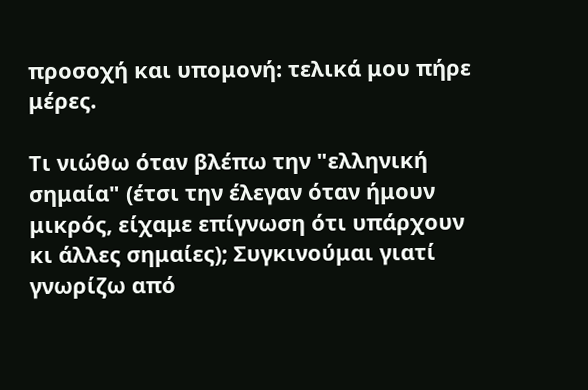προσοχή και υπομονή: τελικά μου πήρε μέρες.

Τι νιώθω όταν βλέπω την "ελληνική σημαία" (έτσι την έλεγαν όταν ήμουν μικρός, είχαμε επίγνωση ότι υπάρχουν κι άλλες σημαίες); Συγκινούμαι γιατί γνωρίζω από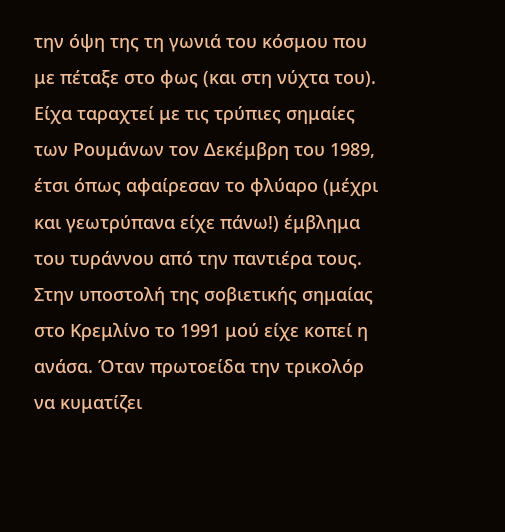την όψη της τη γωνιά του κόσμου που με πέταξε στο φως (και στη νύχτα του). Είχα ταραχτεί με τις τρύπιες σημαίες των Ρουμάνων τον Δεκέμβρη του 1989, έτσι όπως αφαίρεσαν το φλύαρο (μέχρι και γεωτρύπανα είχε πάνω!) έμβλημα του τυράννου από την παντιέρα τους. Στην υποστολή της σοβιετικής σημαίας στο Κρεμλίνο το 1991 μού είχε κοπεί η ανάσα. Όταν πρωτοείδα την τρικολόρ να κυματίζει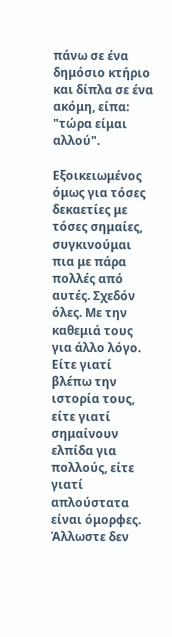πάνω σε ένα δημόσιο κτήριο και δίπλα σε ένα ακόμη, είπα: "τώρα είμαι αλλού".

Εξοικειωμένος όμως για τόσες δεκαετίες με τόσες σημαίες, συγκινούμαι πια με πάρα πολλές από αυτές. Σχεδόν όλες. Με την καθεμιά τους για άλλο λόγο. Είτε γιατί βλέπω την ιστορία τους, είτε γιατί σημαίνουν ελπίδα για πολλούς, είτε γιατί απλούστατα είναι όμορφες. Άλλωστε δεν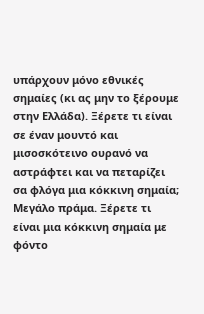υπάρχουν μόνο εθνικές σημαίες (κι ας μην το ξέρουμε στην Ελλάδα). Ξέρετε τι είναι σε έναν μουντό και μισοσκότεινο ουρανό να αστράφτει και να πεταρίζει σα φλόγα μια κόκκινη σημαία; Μεγάλο πράμα. Ξέρετε τι είναι μια κόκκινη σημαία με φόντο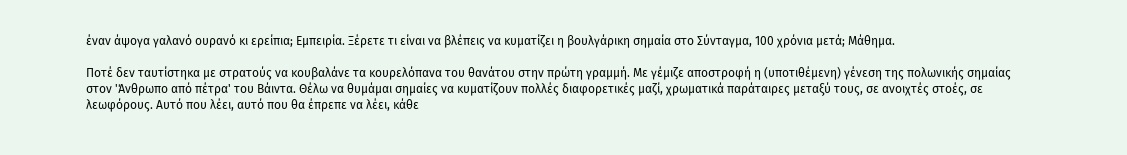έναν άψογα γαλανό ουρανό κι ερείπια; Εμπειρία. Ξέρετε τι είναι να βλέπεις να κυματίζει η βουλγάρικη σημαία στο Σύνταγμα, 100 χρόνια μετά; Μάθημα.

Ποτέ δεν ταυτίστηκα με στρατούς να κουβαλάνε τα κουρελόπανα του θανάτου στην πρώτη γραμμή. Με γέμιζε αποστροφή η (υποτιθέμενη) γένεση της πολωνικής σημαίας στον 'Άνθρωπο από πέτρα' του Βάιντα. Θέλω να θυμάμαι σημαίες να κυματίζουν πολλές διαφορετικές μαζί, χρωματικά παράταιρες μεταξύ τους, σε ανοιχτές στοές, σε λεωφόρους. Αυτό που λέει, αυτό που θα έπρεπε να λέει, κάθε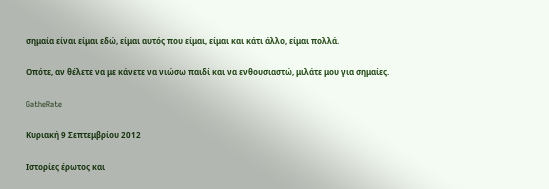σημαία είναι είμαι εδώ, είμαι αυτός που είμαι, είμαι και κάτι άλλο, είμαι πολλά.

Οπότε, αν θέλετε να με κάνετε να νιώσω παιδί και να ενθουσιαστώ, μιλάτε μου για σημαίες.

GatheRate

Κυριακή 9 Σεπτεμβρίου 2012

Ιστορίες έρωτος και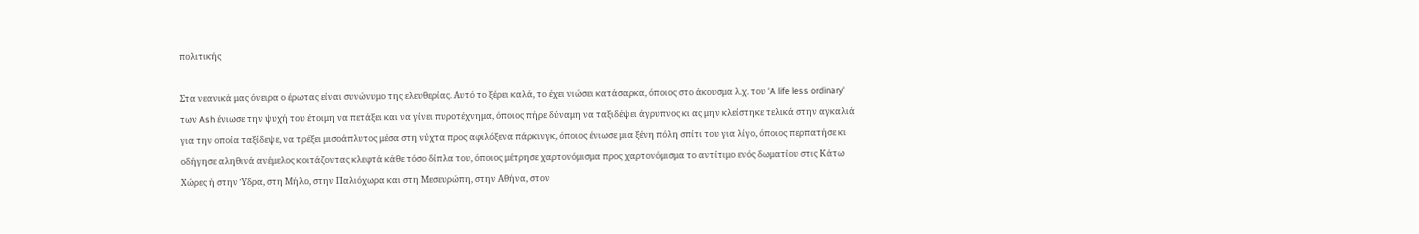πολιτικής

Στα νεανικά μας όνειρα ο έρωτας είναι συνώνυμο της ελευθερίας. Αυτό το ξέρει καλά, το έχει νιώσει κατάσαρκα, όποιος στο άκουσμα λ.χ. του 'A life less ordinary' των Ash ένιωσε την ψυχή του έτοιμη να πετάξει και να γίνει πυροτέχνημα, όποιος πήρε δύναμη να ταξιδέψει άγρυπνος κι ας μην κλείστηκε τελικά στην αγκαλιά για την οποία ταξίδεψε, να τρέξει μισοάπλυτος μέσα στη νύχτα προς αφιλόξενα πάρκινγκ, όποιος ένιωσε μια ξένη πόλη σπίτι του για λίγο, όποιος περπατήσε κι οδήγησε αληθινά ανέμελος κοιτάζοντας κλεφτά κάθε τόσο δίπλα του, όποιος μέτρησε χαρτονόμισμα προς χαρτονόμισμα το αντίτιμο ενός δωματίου στις Κάτω Χώρες ή στην Ύδρα, στη Μήλο, στην Παλιόχωρα και στη Μεσευρώπη, στην Αθήνα, στον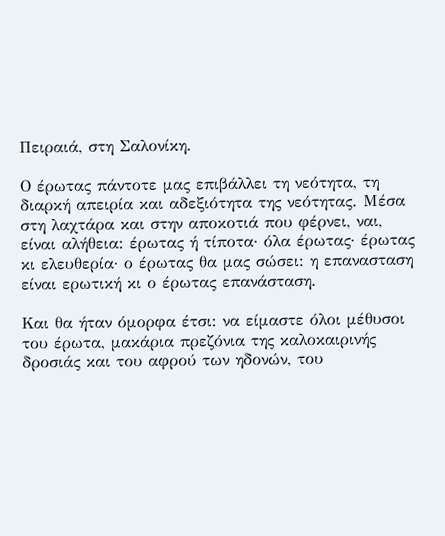Πειραιά, στη Σαλονίκη.

Ο έρωτας πάντοτε μας επιβάλλει τη νεότητα, τη διαρκή απειρία και αδεξιότητα της νεότητας. Μέσα στη λαχτάρα και στην αποκοτιά που φέρνει, ναι, είναι αλήθεια: έρωτας ή τίποτα· όλα έρωτας· έρωτας κι ελευθερία· ο έρωτας θα μας σώσει: η επανασταση είναι ερωτική κι ο έρωτας επανάσταση.

Και θα ήταν όμορφα έτσι: να είμαστε όλοι μέθυσοι του έρωτα, μακάρια πρεζόνια της καλοκαιρινής δροσιάς και του αφρού των ηδονών, του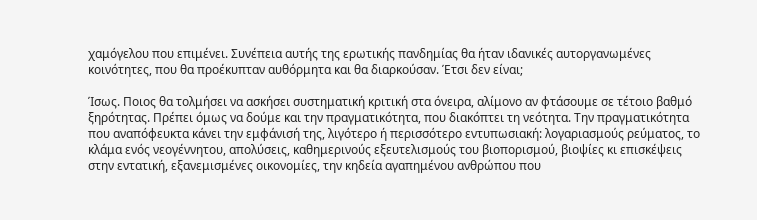χαμόγελου που επιμένει. Συνέπεια αυτής της ερωτικής πανδημίας θα ήταν ιδανικές αυτοργανωμένες κοινότητες, που θα προέκυπταν αυθόρμητα και θα διαρκούσαν. Έτσι δεν είναι;

Ίσως. Ποιος θα τολμήσει να ασκήσει συστηματική κριτική στα όνειρα, αλίμονο αν φτάσουμε σε τέτοιο βαθμό ξηρότητας. Πρέπει όμως να δούμε και την πραγματικότητα, που διακόπτει τη νεότητα. Την πραγματικότητα που αναπόφευκτα κάνει την εμφάνισή της, λιγότερο ή περισσότερο εντυπωσιακή: λογαριασμούς ρεύματος, το κλάμα ενός νεογέννητου, απολύσεις, καθημερινούς εξευτελισμούς του βιοπορισμού, βιοψίες κι επισκέψεις στην εντατική, εξανεμισμένες οικονομίες, την κηδεία αγαπημένου ανθρώπου που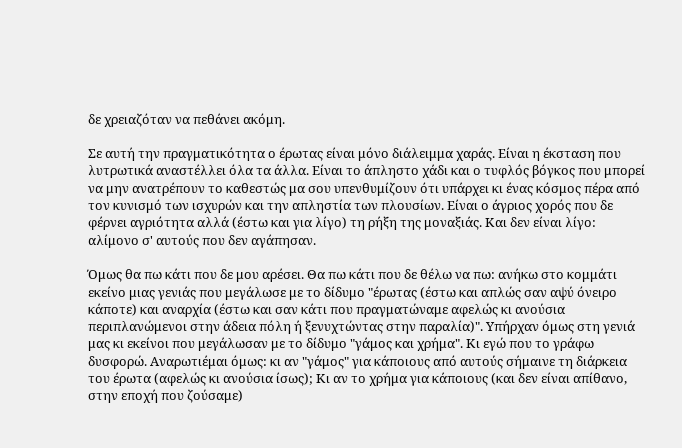δε χρειαζόταν να πεθάνει ακόμη.

Σε αυτή την πραγματικότητα ο έρωτας είναι μόνο διάλειμμα χαράς. Είναι η έκσταση που λυτρωτικά αναστέλλει όλα τα άλλα. Είναι το άπληστο χάδι και ο τυφλός βόγκος που μπορεί να μην ανατρέπουν το καθεστώς μα σου υπενθυμίζουν ότι υπάρχει κι ένας κόσμος πέρα από τον κυνισμό των ισχυρών και την απληστία των πλουσίων. Είναι ο άγριος χορός που δε φέρνει αγριότητα αλλά (έστω και για λίγο) τη ρήξη της μοναξιάς. Και δεν είναι λίγο: αλίμονο σ' αυτούς που δεν αγάπησαν.

Όμως θα πω κάτι που δε μου αρέσει. Θα πω κάτι που δε θέλω να πω: ανήκω στο κομμάτι εκείνο μιας γενιάς που μεγάλωσε με το δίδυμο "έρωτας (έστω και απλώς σαν αψύ όνειρο κάποτε) και αναρχία (έστω και σαν κάτι που πραγματώναμε αφελώς κι ανούσια περιπλανώμενοι στην άδεια πόλη ή ξενυχτώντας στην παραλία)". Υπήρχαν όμως στη γενιά μας κι εκείνοι που μεγάλωσαν με το δίδυμο "γάμος και χρήμα". Κι εγώ που το γράφω δυσφορώ. Αναρωτιέμαι όμως: κι αν "γάμος" για κάποιους από αυτούς σήμαινε τη διάρκεια του έρωτα (αφελώς κι ανούσια ίσως); Κι αν το χρήμα για κάποιους (και δεν είναι απίθανο, στην εποχή που ζούσαμε)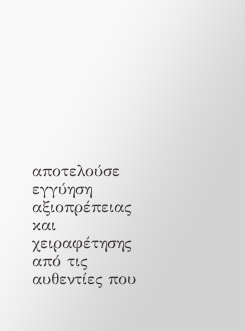αποτελούσε εγγύηση αξιοπρέπειας και χειραφέτησης από τις αυθεντίες που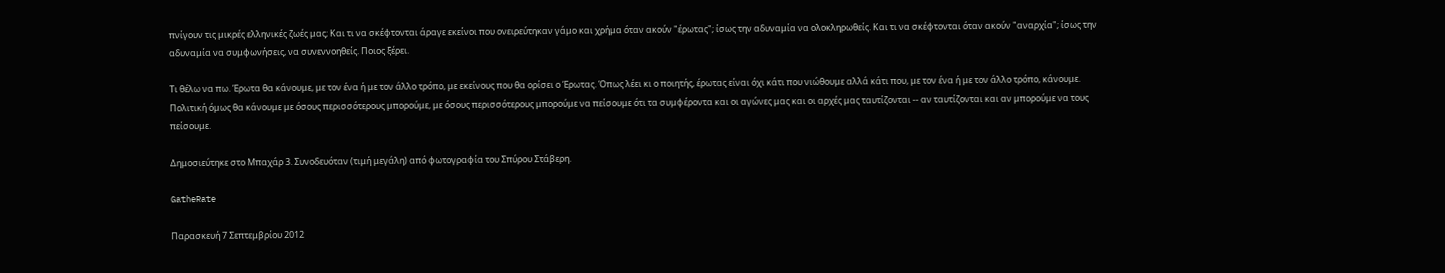πνίγουν τις μικρές ελληνικές ζωές μας; Και τι να σκέφτονται άραγε εκείνοι που ονειρεύτηκαν γάμο και χρήμα όταν ακούν "έρωτας"; ίσως την αδυναμία να ολοκληρωθείς. Και τι να σκέφτονται όταν ακούν "αναρχία"; ίσως την αδυναμία να συμφωνήσεις, να συνεννοηθείς. Ποιος ξέρει.

Τι θέλω να πω. Έρωτα θα κάνουμε, με τον ένα ή με τον άλλο τρόπο, με εκείνους που θα ορίσει ο Έρωτας. Όπως λέει κι ο ποιητής, έρωτας είναι όχι κάτι που νιώθουμε αλλά κάτι που, με τον ένα ή με τον άλλο τρόπο, κάνουμε. Πολιτική όμως θα κάνουμε με όσους περισσότερους μπορούμε, με όσους περισσότερους μπορούμε να πείσουμε ότι τα συμφέροντα και οι αγώνες μας και οι αρχές μας ταυτίζονται -- αν ταυτίζονται και αν μπορούμε να τους πείσουμε.

Δημοσιεύτηκε στο Μπαχάρ 3. Συνοδευόταν (τιμή μεγάλη) από φωτογραφία του Σπύρου Στάβερη.

GatheRate

Παρασκευή 7 Σεπτεμβρίου 2012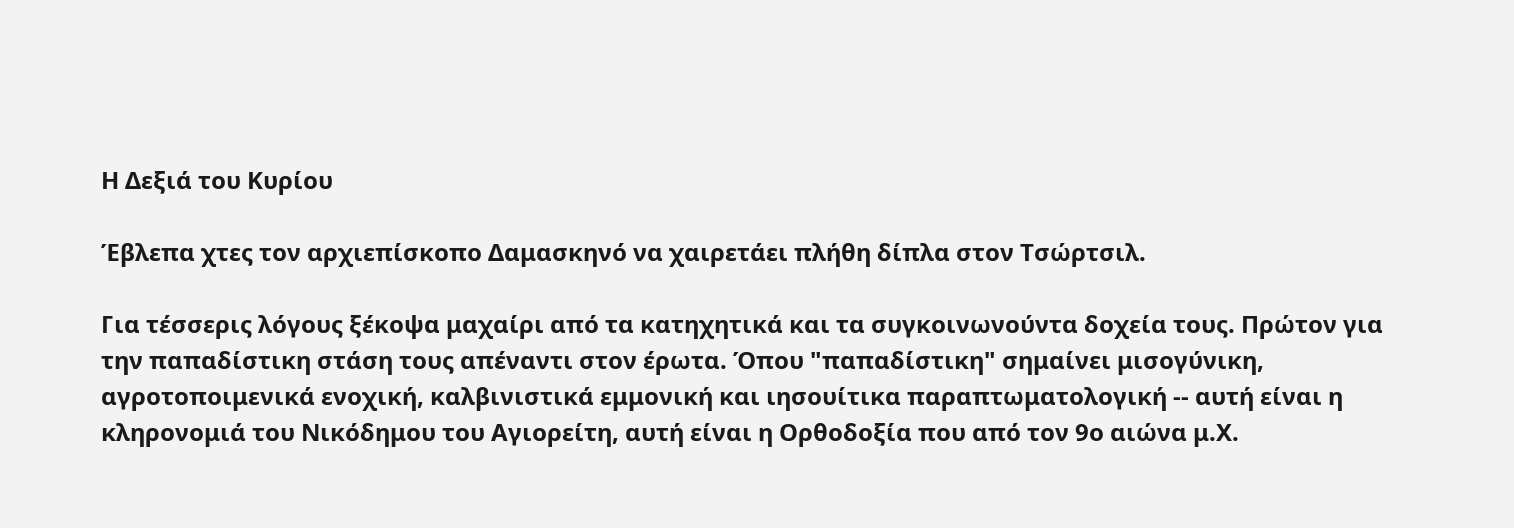Η Δεξιά του Κυρίου

Έβλεπα χτες τον αρχιεπίσκοπο Δαμασκηνό να χαιρετάει πλήθη δίπλα στον Τσώρτσιλ.

Για τέσσερις λόγους ξέκοψα μαχαίρι από τα κατηχητικά και τα συγκοινωνούντα δοχεία τους. Πρώτον για την παπαδίστικη στάση τους απέναντι στον έρωτα. Όπου "παπαδίστικη" σημαίνει μισογύνικη, αγροτοποιμενικά ενοχική, καλβινιστικά εμμονική και ιησουίτικα παραπτωματολογική -- αυτή είναι η κληρονομιά του Νικόδημου του Αγιορείτη, αυτή είναι η Ορθοδοξία που από τον 9ο αιώνα μ.Χ.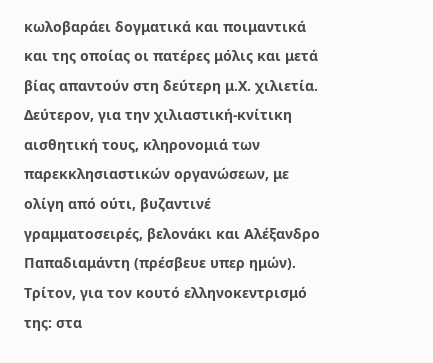κωλοβαράει δογματικά και ποιμαντικά και της οποίας οι πατέρες μόλις και μετά βίας απαντούν στη δεύτερη μ.Χ. χιλιετία. Δεύτερον, για την χιλιαστική-κνίτικη αισθητική τους, κληρονομιά των παρεκκλησιαστικών οργανώσεων, με ολίγη από ούτι, βυζαντινέ γραμματοσειρές, βελονάκι και Αλέξανδρο Παπαδιαμάντη (πρέσβευε υπερ ημών). Τρίτον, για τον κουτό ελληνοκεντρισμό της: στα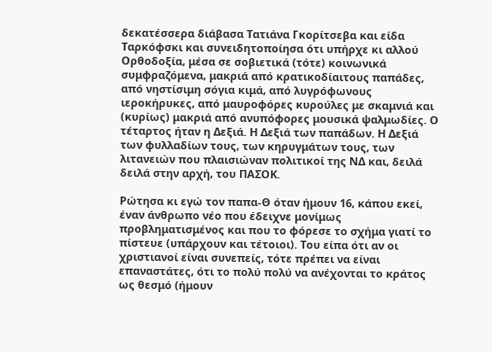δεκατέσσερα διάβασα Τατιάνα Γκορίτσεβα και είδα Ταρκόφσκι και συνειδητοποίησα ότι υπήρχε κι αλλού Ορθοδοξία, μέσα σε σοβιετικά (τότε) κοινωνικά συμφραζόμενα, μακριά από κρατικοδίαιτους παπάδες, από νηστίσιμη σόγια κιμά, από λυγρόφωνους ιεροκήρυκες, από μαυροφόρες κυρούλες με σκαμνιά και (κυρίως) μακριά από ανυπόφορες μουσικά ψαλμωδίες. Ο τέταρτος ήταν η Δεξιά. Η Δεξιά των παπάδων. Η Δεξιά των φυλλαδίων τους, των κηρυγμάτων τους, των λιτανειών που πλαισιώναν πολιτικοί της ΝΔ και, δειλά δειλά στην αρχή, του ΠΑΣΟΚ.

Ρώτησα κι εγώ τον παπα-Θ όταν ήμουν 16, κάπου εκεί, έναν άνθρωπο νέο που έδειχνε μονίμως προβληματισμένος και που το φόρεσε το σχήμα γιατί το πίστευε (υπάρχουν και τέτοιοι). Του είπα ότι αν οι χριστιανοί είναι συνεπείς, τότε πρέπει να είναι επαναστάτες, ότι το πολύ πολύ να ανέχονται το κράτος ως θεσμό (ήμουν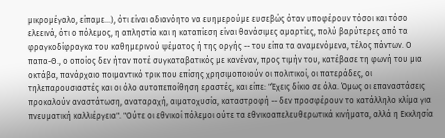μικρομέγαλο, είπαμε...), ότι είναι αδιανόητο να ευημερούμε ευσεβώς όταν υποφέρουν τόσοι και τόσο ελεεινά, ότι ο πόλεμος, η απληστία και η καταπίεση είναι θανάσιμες αμαρτίες, πολύ βαρύτερες από τα φραγκοδίφραγκα του καθημερινού ψέματος ή της οργής -- του είπα τα αναμενόμενα, τέλος πάντων. Ο παπα-Θ., ο οποίος δεν ήταν ποτέ συγκαταβατικός με κανέναν, προς τιμήν του, κατέβασε τη φωνή του μια οκτάβα, πανάρχαιο ποιμαντικό τρικ που επίσης χρησιμοποιούν οι πολιτικοί, οι πατεράδες, οι τηλεπαρουσιαστές και οι όλο αυτοπεποίθηση εραστές, και είπε: "Έχεις δίκιο σε όλα. Όμως οι επαναστάσεις προκαλούν αναστάτωση, αναταραχή, αιματοχυσία, καταστροφή -- δεν προσφέρουν το κατάλληλο κλίμα για πνευματική καλλιέργεια". "Ούτε οι εθνικοί πόλεμοι ούτε τα εθνικοαπελευθερωτικά κινήματα, αλλά η Εκκλησία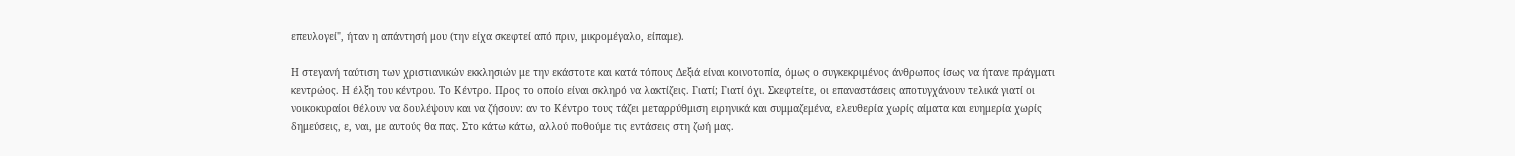επευλογεί", ήταν η απάντησή μου (την είχα σκεφτεί από πριν, μικρομέγαλο, είπαμε).

Η στεγανή ταύτιση των χριστιανικών εκκλησιών με την εκάστοτε και κατά τόπους Δεξιά είναι κοινοτοπία, όμως ο συγκεκριμένος άνθρωπος ίσως να ήτανε πράγματι κεντρώος. Η έλξη του κέντρου. Το Κέντρο. Προς το οποίο είναι σκληρό να λακτίζεις. Γιατί; Γιατί όχι. Σκεφτείτε, οι επαναστάσεις αποτυγχάνουν τελικά γιατί οι νοικοκυραίοι θέλουν να δουλέψουν και να ζήσουν: αν το Κέντρο τους τάζει μεταρρύθμιση ειρηνικά και συμμαζεμένα, ελευθερία χωρίς αίματα και ευημερία χωρίς δημεύσεις, ε, ναι, με αυτούς θα πας. Στο κάτω κάτω, αλλού ποθούμε τις εντάσεις στη ζωή μας.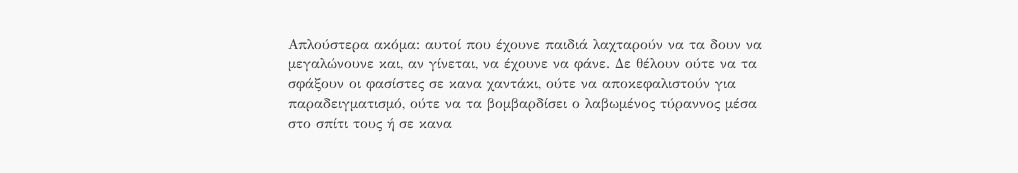Απλούστερα ακόμα: αυτοί που έχουνε παιδιά λαχταρούν να τα δουν να μεγαλώνουνε και, αν γίνεται, να έχουνε να φάνε. Δε θέλουν ούτε να τα σφάξουν οι φασίστες σε κανα χαντάκι, ούτε να αποκεφαλιστούν για παραδειγματισμό, ούτε να τα βομβαρδίσει ο λαβωμένος τύραννος μέσα στο σπίτι τους ή σε κανα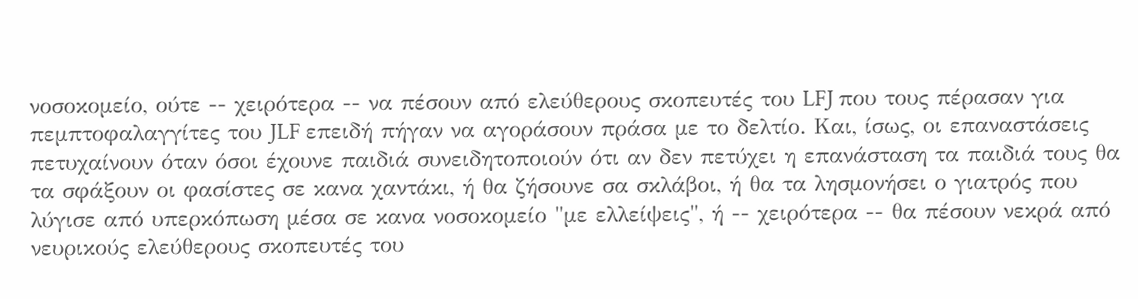νοσοκομείο, ούτε -- χειρότερα -- να πέσουν από ελεύθερους σκοπευτές του LFJ που τους πέρασαν για πεμπτοφαλαγγίτες του JLF επειδή πήγαν να αγοράσουν πράσα με το δελτίο. Και, ίσως, οι επαναστάσεις πετυχαίνουν όταν όσοι έχουνε παιδιά συνειδητοποιούν ότι αν δεν πετύχει η επανάσταση τα παιδιά τους θα τα σφάξουν οι φασίστες σε κανα χαντάκι, ή θα ζήσουνε σα σκλάβοι, ή θα τα λησμονήσει ο γιατρός που λύγισε από υπερκόπωση μέσα σε κανα νοσοκομείο "με ελλείψεις", ή -- χειρότερα -- θα πέσουν νεκρά από νευρικούς ελεύθερους σκοπευτές του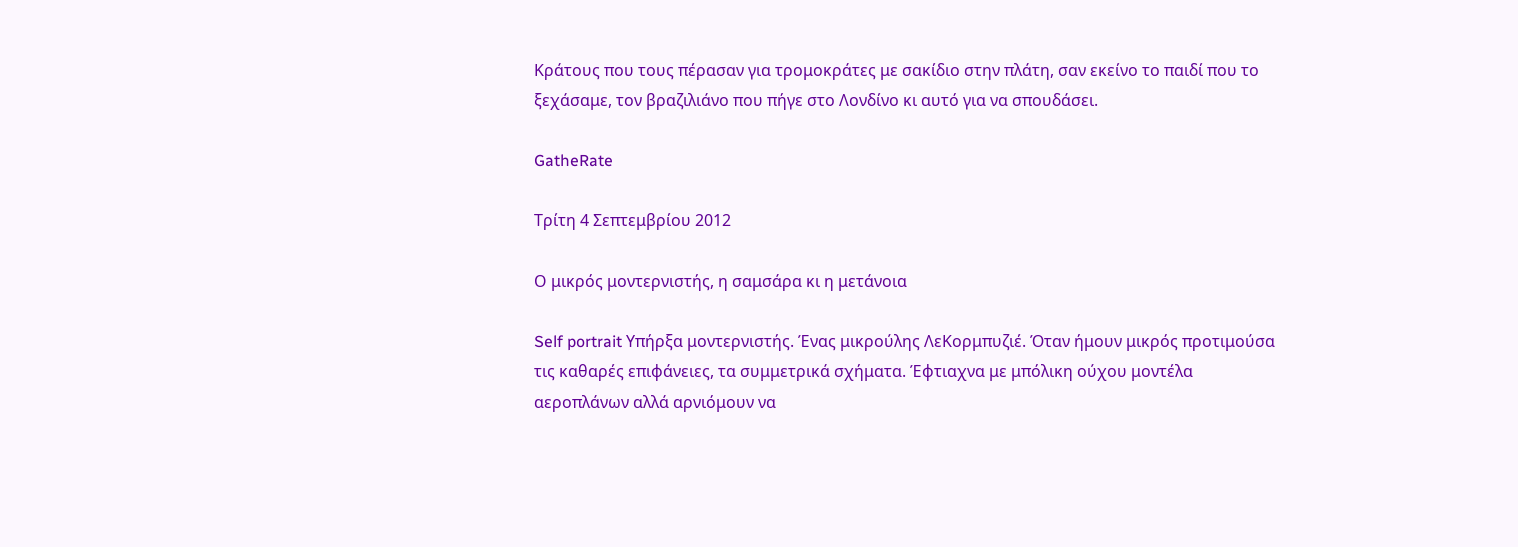Κράτους που τους πέρασαν για τρομοκράτες με σακίδιο στην πλάτη, σαν εκείνο το παιδί που το ξεχάσαμε, τον βραζιλιάνο που πήγε στο Λονδίνο κι αυτό για να σπουδάσει.

GatheRate

Τρίτη 4 Σεπτεμβρίου 2012

Ο μικρός μοντερνιστής, η σαμσάρα κι η μετάνοια

Self portrait Υπήρξα μοντερνιστής. Ένας μικρούλης ΛεΚορμπυζιέ. Όταν ήμουν μικρός προτιμούσα τις καθαρές επιφάνειες, τα συμμετρικά σχήματα. Έφτιαχνα με μπόλικη ούχου μοντέλα αεροπλάνων αλλά αρνιόμουν να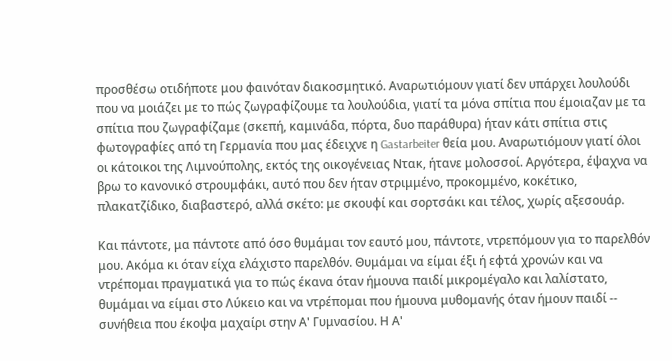προσθέσω οτιδήποτε μου φαινόταν διακοσμητικό. Αναρωτιόμουν γιατί δεν υπάρχει λουλούδι που να μοιάζει με το πώς ζωγραφίζουμε τα λουλούδια, γιατί τα μόνα σπίτια που έμοιαζαν με τα σπίτια που ζωγραφίζαμε (σκεπή, καμινάδα, πόρτα, δυο παράθυρα) ήταν κάτι σπίτια στις φωτογραφίες από τη Γερμανία που μας έδειχνε η Gastarbeiter θεία μου. Αναρωτιόμουν γιατί όλοι οι κάτοικοι της Λιμνούπολης, εκτός της οικογένειας Ντακ, ήτανε μολοσσοί. Αργότερα, έψαχνα να βρω το κανονικό στρουμφάκι, αυτό που δεν ήταν στριμμένο, προκομμένο, κοκέτικο, πλακατζίδικο, διαβαστερό, αλλά σκέτο: με σκουφί και σορτσάκι και τέλος, χωρίς αξεσουάρ.

Και πάντοτε, μα πάντοτε από όσο θυμάμαι τον εαυτό μου, πάντοτε, ντρεπόμουν για το παρελθόν μου. Ακόμα κι όταν είχα ελάχιστο παρελθόν. Θυμάμαι να είμαι έξι ή εφτά χρονών και να ντρέπομαι πραγματικά για το πώς έκανα όταν ήμουνα παιδί μικρομέγαλο και λαλίστατο, θυμάμαι να είμαι στο Λύκειο και να ντρέπομαι που ήμουνα μυθομανής όταν ήμουν παιδί -- συνήθεια που έκοψα μαχαίρι στην Α' Γυμνασίου. Η Α'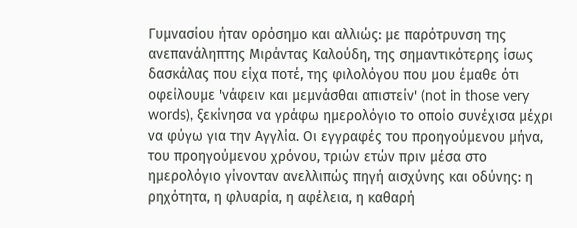Γυμνασίου ήταν ορόσημο και αλλιώς: με παρότρυνση της ανεπανάληπτης Μιράντας Καλούδη, της σημαντικότερης ίσως δασκάλας που είχα ποτέ, της φιλολόγου που μου έμαθε ότι οφείλουμε 'νάφειν και μεμνάσθαι απιστείν' (not in those very words), ξεκίνησα να γράφω ημερολόγιο το οποίο συνέχισα μέχρι να φύγω για την Αγγλία. Οι εγγραφές του προηγούμενου μήνα, του προηγούμενου χρόνου, τριών ετών πριν μέσα στο ημερολόγιο γίνονταν ανελλιπώς πηγή αισχύνης και οδύνης: η ρηχότητα, η φλυαρία, η αφέλεια, η καθαρή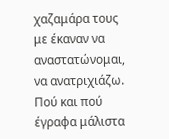χαζαμάρα τους με έκαναν να αναστατώνομαι, να ανατριχιάζω. Πού και πού έγραφα μάλιστα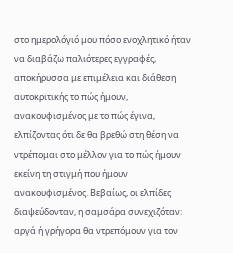στο ημερολόγιό μου πόσο ενοχλητικό ήταν να διαβάζω παλιότερες εγγραφές, αποκήρυσσα με επιμέλεια και διάθεση αυτοκριτικής το πώς ήμουν, ανακουφισμένος με το πώς έγινα, ελπίζοντας ότι δε θα βρεθώ στη θέση να ντρέπομαι στο μέλλον για το πώς ήμουν εκείνη τη στιγμή που ήμουν ανακουφισμένος. Βεβαίως, οι ελπίδες διαψεύδονταν, η σαμσάρα συνεχιζόταν: αργά ή γρήγορα θα ντρεπόμουν για τον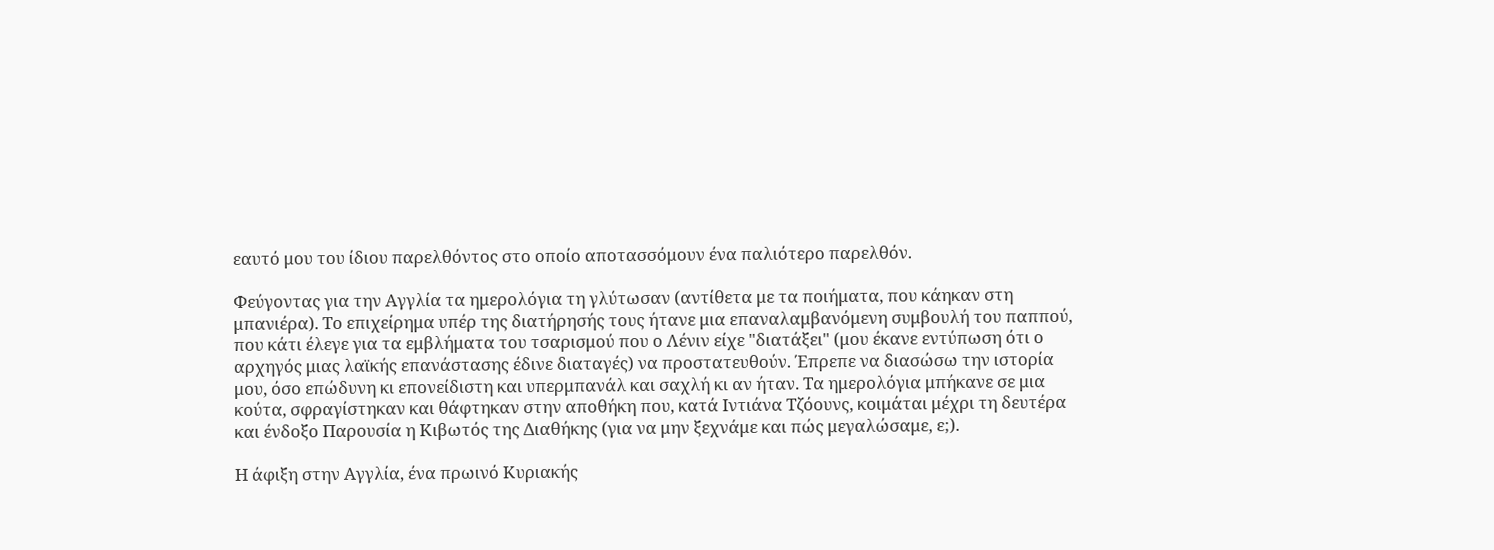εαυτό μου του ίδιου παρελθόντος στο οποίο αποτασσόμουν ένα παλιότερο παρελθόν.

Φεύγοντας για την Αγγλία τα ημερολόγια τη γλύτωσαν (αντίθετα με τα ποιήματα, που κάηκαν στη μπανιέρα). Το επιχείρημα υπέρ της διατήρησής τους ήτανε μια επαναλαμβανόμενη συμβουλή του παππού, που κάτι έλεγε για τα εμβλήματα του τσαρισμού που ο Λένιν είχε "διατάξει" (μου έκανε εντύπωση ότι ο αρχηγός μιας λαϊκής επανάστασης έδινε διαταγές) να προστατευθούν. Έπρεπε να διασώσω την ιστορία μου, όσο επώδυνη κι επονείδιστη και υπερμπανάλ και σαχλή κι αν ήταν. Τα ημερολόγια μπήκανε σε μια κούτα, σφραγίστηκαν και θάφτηκαν στην αποθήκη που, κατά Ιντιάνα Τζόουνς, κοιμάται μέχρι τη δευτέρα και ένδοξο Παρουσία η Κιβωτός της Διαθήκης (για να μην ξεχνάμε και πώς μεγαλώσαμε, ε;).

Η άφιξη στην Αγγλία, ένα πρωινό Κυριακής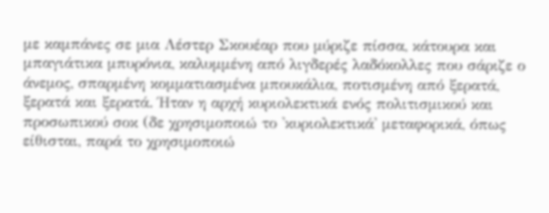με καμπάνες σε μια Λέστερ Σκουέαρ που μύριζε πίσσα, κάτουρα και μπαγιάτικα μπυρόνια, καλυμμένη από λιγδερές λαδόκολλες που σάριζε ο άνεμος, σπαρμένη κομματιασμένα μπουκάλια, ποτισμένη από ξερατά, ξερατά και ξερατά. Ήταν η αρχή κυριολεκτικά ενός πολιτισμικού και προσωπικού σοκ (δε χρησιμοποιώ το 'κυριολεκτικά' μεταφορικά, όπως είθισται, παρά το χρησιμοποιώ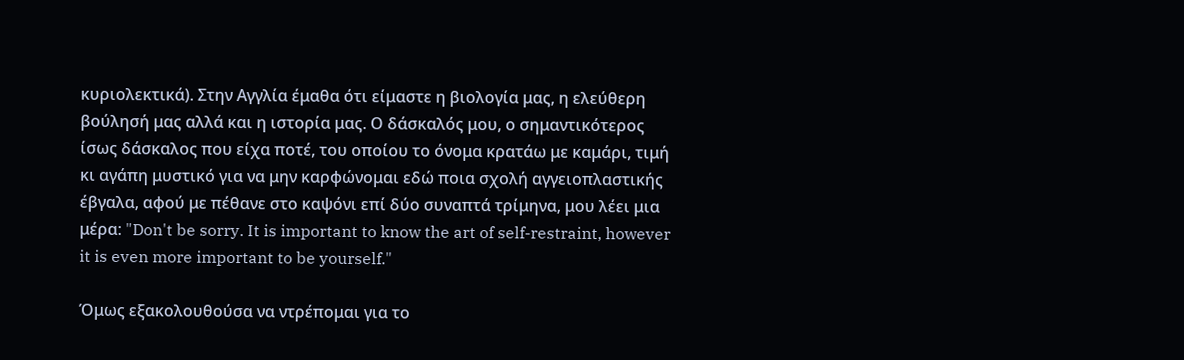κυριολεκτικά). Στην Αγγλία έμαθα ότι είμαστε η βιολογία μας, η ελεύθερη βούλησή μας αλλά και η ιστορία μας. Ο δάσκαλός μου, ο σημαντικότερος ίσως δάσκαλος που είχα ποτέ, του οποίου το όνομα κρατάω με καμάρι, τιμή κι αγάπη μυστικό για να μην καρφώνομαι εδώ ποια σχολή αγγειοπλαστικής έβγαλα, αφού με πέθανε στο καψόνι επί δύο συναπτά τρίμηνα, μου λέει μια μέρα: "Don't be sorry. It is important to know the art of self-restraint, however it is even more important to be yourself."

Όμως εξακολουθούσα να ντρέπομαι για το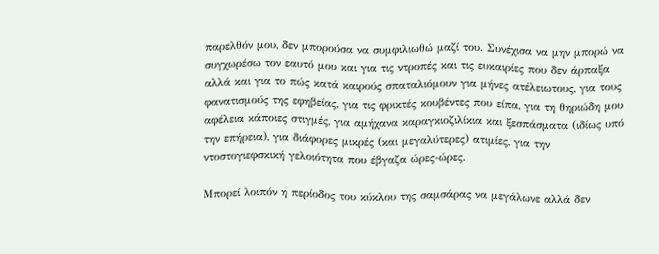παρελθόν μου, δεν μπορούσα να συμφιλιωθώ μαζί του. Συνέχισα να μην μπορώ να συγχωρέσω τον εαυτό μου και για τις ντροπές και τις ευκαιρίες που δεν άρπαξα αλλά και για το πώς κατά καιρούς σπαταλιόμουν για μήνες ατέλειωτους, για τους φανατισμούς της εφηβείας, για τις φρικτές κουβέντες που είπα, για τη θηριώδη μου αφέλεια κάποιες στιγμές, για αμήχανα καραγκιοζιλίκια και ξεσπάσματα (ιδίως υπό την επήρεια), για διάφορες μικρές (και μεγαλύτερες) ατιμίες, για την ντοστογιεφσκική γελοιότητα που έβγαζα ώρες-ώρες.

Μπορεί λοιπόν η περίοδος του κύκλου της σαμσάρας να μεγάλωνε αλλά δεν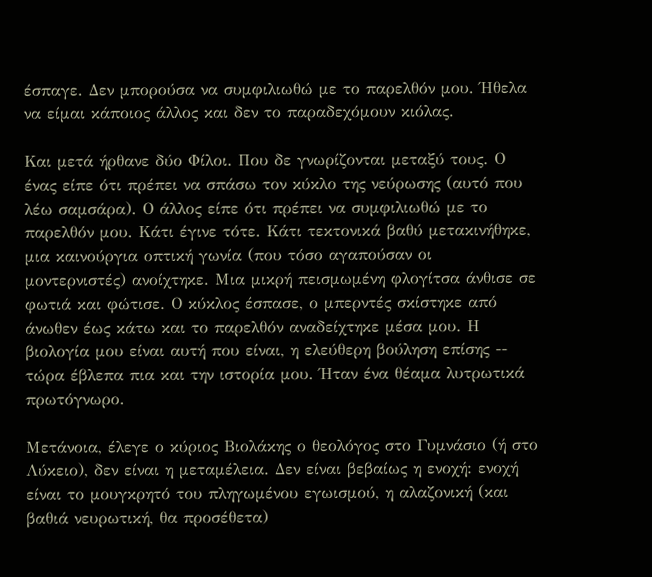έσπαγε. Δεν μπορούσα να συμφιλιωθώ με το παρελθόν μου. Ήθελα να είμαι κάποιος άλλος και δεν το παραδεχόμουν κιόλας.

Και μετά ήρθανε δύο Φίλοι. Που δε γνωρίζονται μεταξύ τους. Ο ένας είπε ότι πρέπει να σπάσω τον κύκλο της νεύρωσης (αυτό που λέω σαμσάρα). Ο άλλος είπε ότι πρέπει να συμφιλιωθώ με το παρελθόν μου. Κάτι έγινε τότε. Κάτι τεκτονικά βαθύ μετακινήθηκε, μια καινούργια οπτική γωνία (που τόσο αγαπούσαν οι μοντερνιστές) ανοίχτηκε. Μια μικρή πεισμωμένη φλογίτσα άνθισε σε φωτιά και φώτισε. Ο κύκλος έσπασε, ο μπερντές σκίστηκε από άνωθεν έως κάτω και το παρελθόν αναδείχτηκε μέσα μου. Η βιολογία μου είναι αυτή που είναι, η ελεύθερη βούληση επίσης -- τώρα έβλεπα πια και την ιστορία μου. Ήταν ένα θέαμα λυτρωτικά πρωτόγνωρο.

Μετάνοια, έλεγε ο κύριος Βιολάκης ο θεολόγος στο Γυμνάσιο (ή στο Λύκειο), δεν είναι η μεταμέλεια. Δεν είναι βεβαίως η ενοχή: ενοχή είναι το μουγκρητό του πληγωμένου εγωισμού, η αλαζονική (και βαθιά νευρωτική, θα προσέθετα)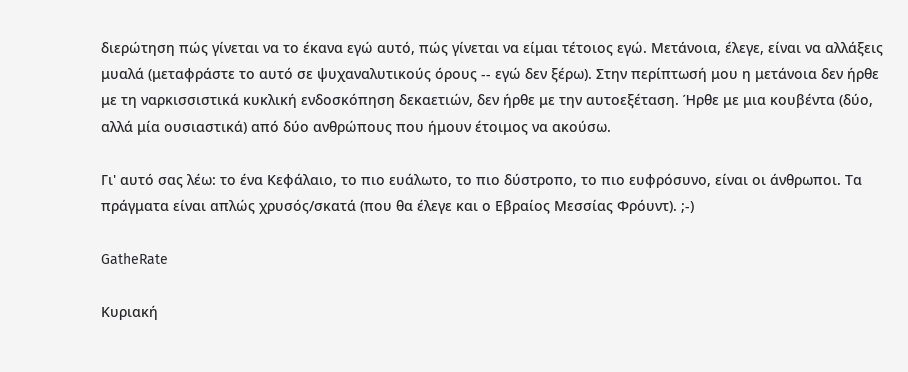διερώτηση πώς γίνεται να το έκανα εγώ αυτό, πώς γίνεται να είμαι τέτοιος εγώ. Μετάνοια, έλεγε, είναι να αλλάξεις μυαλά (μεταφράστε το αυτό σε ψυχαναλυτικούς όρους -- εγώ δεν ξέρω). Στην περίπτωσή μου η μετάνοια δεν ήρθε με τη ναρκισσιστικά κυκλική ενδοσκόπηση δεκαετιών, δεν ήρθε με την αυτοεξέταση. Ήρθε με μια κουβέντα (δύο, αλλά μία ουσιαστικά) από δύο ανθρώπους που ήμουν έτοιμος να ακούσω.

Γι' αυτό σας λέω: το ένα Κεφάλαιο, το πιο ευάλωτο, το πιο δύστροπο, το πιο ευφρόσυνο, είναι οι άνθρωποι. Τα πράγματα είναι απλώς χρυσός/σκατά (που θα έλεγε και ο Εβραίος Μεσσίας Φρόυντ). ;-)

GatheRate

Κυριακή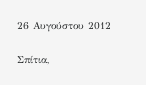26 Αυγούστου 2012

Σπίτια,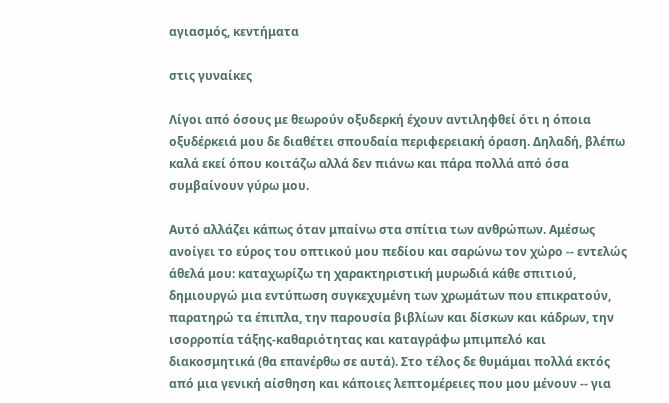αγιασμός, κεντήματα

στις γυναίκες

Λίγοι από όσους με θεωρούν οξυδερκή έχουν αντιληφθεί ότι η όποια οξυδέρκειά μου δε διαθέτει σπουδαία περιφερειακή όραση. Δηλαδή, βλέπω καλά εκεί όπου κοιτάζω αλλά δεν πιάνω και πάρα πολλά από όσα συμβαίνουν γύρω μου.

Αυτό αλλάζει κάπως όταν μπαίνω στα σπίτια των ανθρώπων. Αμέσως ανοίγει το εύρος του οπτικού μου πεδίου και σαρώνω τον χώρο -- εντελώς άθελά μου: καταχωρίζω τη χαρακτηριστική μυρωδιά κάθε σπιτιού, δημιουργώ μια εντύπωση συγκεχυμένη των χρωμάτων που επικρατούν, παρατηρώ τα έπιπλα, την παρουσία βιβλίων και δίσκων και κάδρων, την ισορροπία τάξης-καθαριότητας και καταγράφω μπιμπελό και διακοσμητικά (θα επανέρθω σε αυτά). Στο τέλος δε θυμάμαι πολλά εκτός από μια γενική αίσθηση και κάποιες λεπτομέρειες που μου μένουν -- για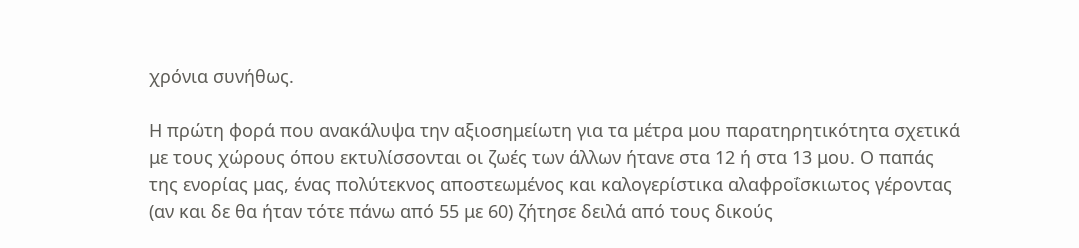χρόνια συνήθως.

Η πρώτη φορά που ανακάλυψα την αξιοσημείωτη για τα μέτρα μου παρατηρητικότητα σχετικά με τους χώρους όπου εκτυλίσσονται οι ζωές των άλλων ήτανε στα 12 ή στα 13 μου. Ο παπάς της ενορίας μας, ένας πολύτεκνος αποστεωμένος και καλογερίστικα αλαφροΐσκιωτος γέροντας (αν και δε θα ήταν τότε πάνω από 55 με 60) ζήτησε δειλά από τους δικούς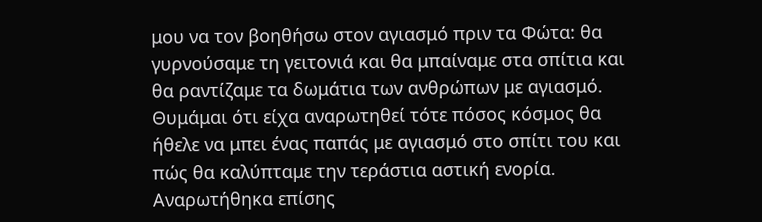μου να τον βοηθήσω στον αγιασμό πριν τα Φώτα: θα γυρνούσαμε τη γειτονιά και θα μπαίναμε στα σπίτια και θα ραντίζαμε τα δωμάτια των ανθρώπων με αγιασμό. Θυμάμαι ότι είχα αναρωτηθεί τότε πόσος κόσμος θα ήθελε να μπει ένας παπάς με αγιασμό στο σπίτι του και πώς θα καλύπταμε την τεράστια αστική ενορία. Αναρωτήθηκα επίσης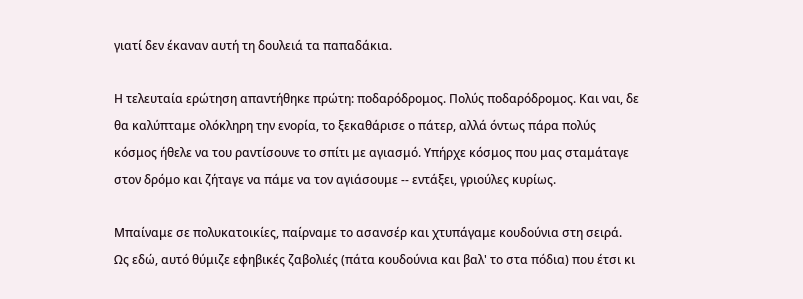γιατί δεν έκαναν αυτή τη δουλειά τα παπαδάκια.

Η τελευταία ερώτηση απαντήθηκε πρώτη: ποδαρόδρομος. Πολύς ποδαρόδρομος. Και ναι, δε θα καλύπταμε ολόκληρη την ενορία, το ξεκαθάρισε ο πάτερ, αλλά όντως πάρα πολύς κόσμος ήθελε να του ραντίσουνε το σπίτι με αγιασμό. Υπήρχε κόσμος που μας σταμάταγε στον δρόμο και ζήταγε να πάμε να τον αγιάσουμε -- εντάξει, γριούλες κυρίως.

Μπαίναμε σε πολυκατοικίες, παίρναμε το ασανσέρ και χτυπάγαμε κουδούνια στη σειρά. Ως εδώ, αυτό θύμιζε εφηβικές ζαβολιές (πάτα κουδούνια και βαλ' το στα πόδια) που έτσι κι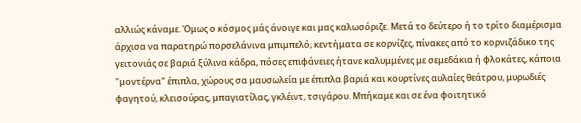αλλιώς κάναμε. Όμως ο κόσμος μάς άνοιγε και μας καλωσόριζε. Μετά το δεύτερο ή το τρίτο διαμέρισμα άρχισα να παρατηρώ πορσελάνινα μπιμπελό, κεντήματα σε κορνίζες, πίνακες από το κορνιζάδικο της γειτονιάς σε βαριά ξύλινα κάδρα, πόσες επιφάνειες ήτανε καλυμμένες με σεμεδάκια ή φλοκάτες, κάποια "μοντέρνα" έπιπλα, χώρους σα μαυσωλεία με έπιπλα βαριά και κουρτίνες αυλαίες θεάτρου, μυρωδιές φαγητού, κλεισούρας, μπαγιατίλας, γκλέιντ, τσιγάρου. Μπήκαμε και σε ένα φοιτητικό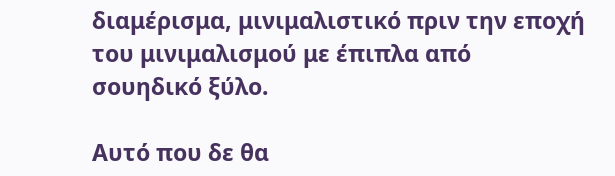διαμέρισμα, μινιμαλιστικό πριν την εποχή του μινιμαλισμού με έπιπλα από σουηδικό ξύλο.

Αυτό που δε θα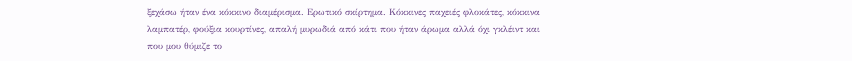ξεχάσω ήταν ένα κόκκινο διαμέρισμα. Ερωτικό σκίρτημα. Κόκκινες παχειές φλοκάτες, κόκκινα λαμπατέρ, φούξια κουρτίνες, απαλή μυρωδιά από κάτι που ήταν άρωμα αλλά όχι γκλέιντ και που μου θύμιζε το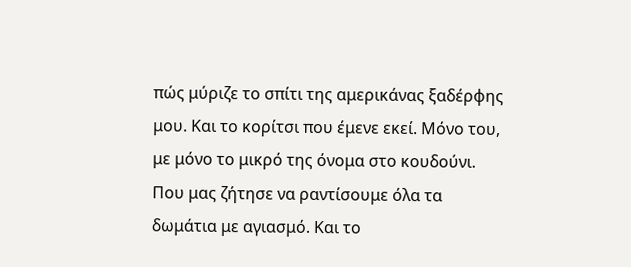πώς μύριζε το σπίτι της αμερικάνας ξαδέρφης μου. Και το κορίτσι που έμενε εκεί. Μόνο του, με μόνο το μικρό της όνομα στο κουδούνι. Που μας ζήτησε να ραντίσουμε όλα τα δωμάτια με αγιασμό. Και το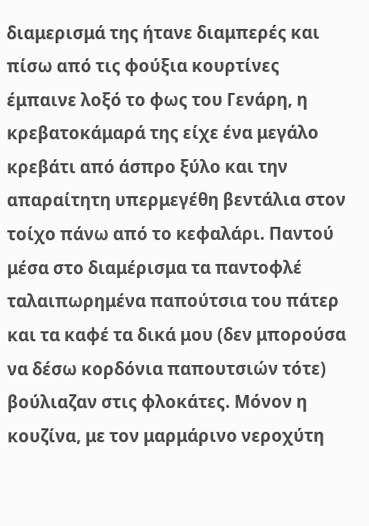διαμερισμά της ήτανε διαμπερές και πίσω από τις φούξια κουρτίνες έμπαινε λοξό το φως του Γενάρη, η κρεβατοκάμαρά της είχε ένα μεγάλο κρεβάτι από άσπρο ξύλο και την απαραίτητη υπερμεγέθη βεντάλια στον τοίχο πάνω από το κεφαλάρι. Παντού μέσα στο διαμέρισμα τα παντοφλέ ταλαιπωρημένα παπούτσια του πάτερ και τα καφέ τα δικά μου (δεν μπορούσα να δέσω κορδόνια παπουτσιών τότε) βούλιαζαν στις φλοκάτες. Μόνον η κουζίνα, με τον μαρμάρινο νεροχύτη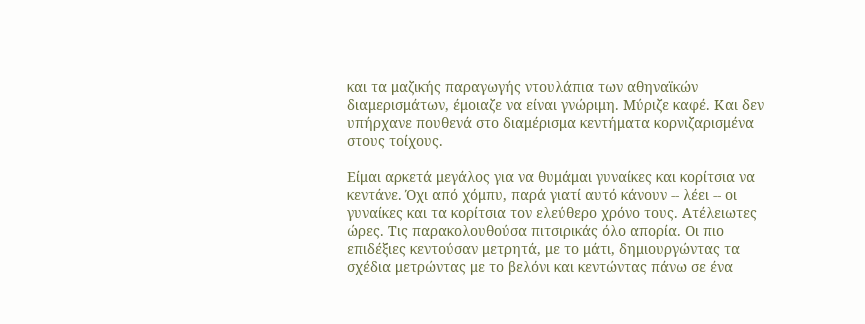και τα μαζικής παραγωγής ντουλάπια των αθηναϊκών διαμερισμάτων, έμοιαζε να είναι γνώριμη. Μύριζε καφέ. Και δεν υπήρχανε πουθενά στο διαμέρισμα κεντήματα κορνιζαρισμένα στους τοίχους.

Είμαι αρκετά μεγάλος για να θυμάμαι γυναίκες και κορίτσια να κεντάνε. Όχι από χόμπυ, παρά γιατί αυτό κάνουν -- λέει -- οι γυναίκες και τα κορίτσια τον ελεύθερο χρόνο τους. Ατέλειωτες ώρες. Τις παρακολουθούσα πιτσιρικάς όλο απορία. Οι πιο επιδέξιες κεντούσαν μετρητά, με το μάτι, δημιουργώντας τα σχέδια μετρώντας με το βελόνι και κεντώντας πάνω σε ένα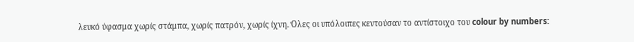λευκό ύφασμα χωρίς στάμπα, χωρίς πατρόν, χωρίς ίχνη. Όλες οι υπόλοιπες κεντούσαν το αντίστοιχο του colour by numbers: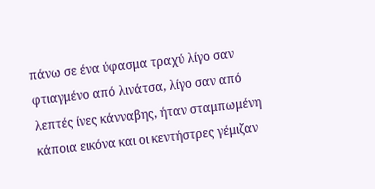πάνω σε ένα ύφασμα τραχύ λίγο σαν φτιαγμένο από λινάτσα, λίγο σαν από λεπτές ίνες κάνναβης, ήταν σταμπωμένη κάποια εικόνα και οι κεντήστρες γέμιζαν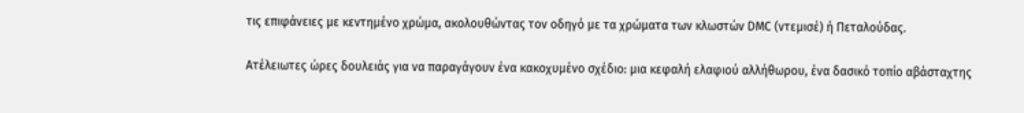τις επιφάνειες με κεντημένο χρώμα, ακολουθώντας τον οδηγό με τα χρώματα των κλωστών DMC (ντεμισέ) ή Πεταλούδας.

Ατέλειωτες ώρες δουλειάς για να παραγάγουν ένα κακοχυμένο σχέδιο: μια κεφαλή ελαφιού αλλήθωρου, ένα δασικό τοπίο αβάσταχτης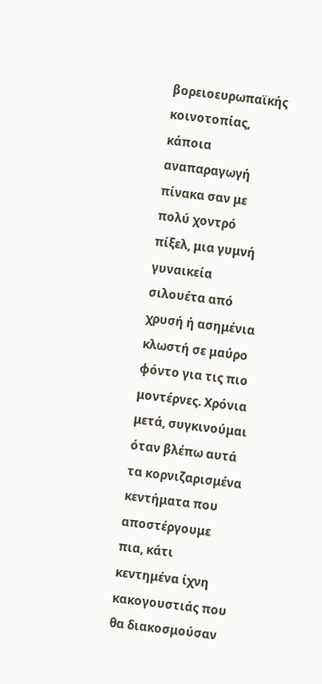βορειοευρωπαϊκής κοινοτοπίας, κάποια αναπαραγωγή πίνακα σαν με πολύ χοντρό πίξελ, μια γυμνή γυναικεία σιλουέτα από χρυσή ή ασημένια κλωστή σε μαύρο φόντο για τις πιο μοντέρνες. Χρόνια μετά, συγκινούμαι όταν βλέπω αυτά τα κορνιζαρισμένα κεντήματα που αποστέργουμε πια, κάτι κεντημένα ίχνη κακογουστιάς που θα διακοσμούσαν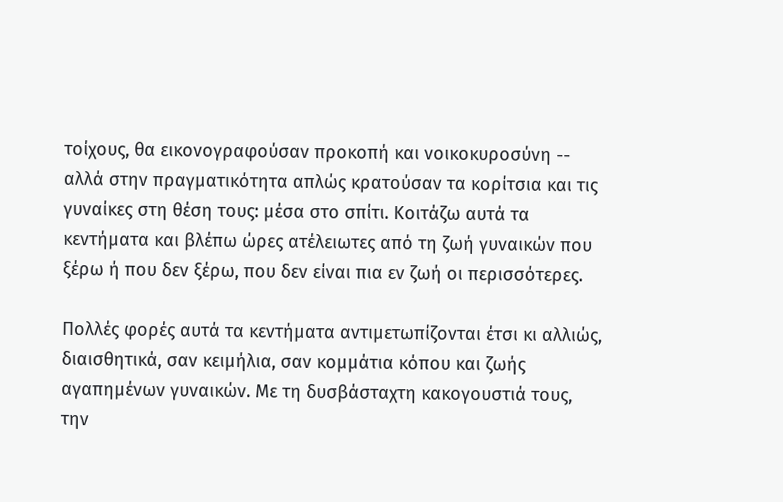τοίχους, θα εικονογραφούσαν προκοπή και νοικοκυροσύνη -- αλλά στην πραγματικότητα απλώς κρατούσαν τα κορίτσια και τις γυναίκες στη θέση τους: μέσα στο σπίτι. Κοιτάζω αυτά τα κεντήματα και βλέπω ώρες ατέλειωτες από τη ζωή γυναικών που ξέρω ή που δεν ξέρω, που δεν είναι πια εν ζωή οι περισσότερες.

Πολλές φορές αυτά τα κεντήματα αντιμετωπίζονται έτσι κι αλλιώς, διαισθητικά, σαν κειμήλια, σαν κομμάτια κόπου και ζωής αγαπημένων γυναικών. Με τη δυσβάσταχτη κακογουστιά τους, την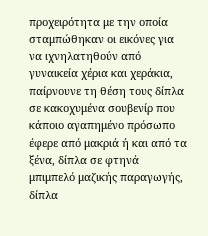προχειρότητα με την οποία σταμπώθηκαν οι εικόνες για να ιχνηλατηθούν από γυναικεία χέρια και χεράκια, παίρνουνε τη θέση τους δίπλα σε κακοχυμένα σουβενίρ που κάποιο αγαπημένο πρόσωπο έφερε από μακριά ή και από τα ξένα, δίπλα σε φτηνά μπιμπελό μαζικής παραγωγής, δίπλα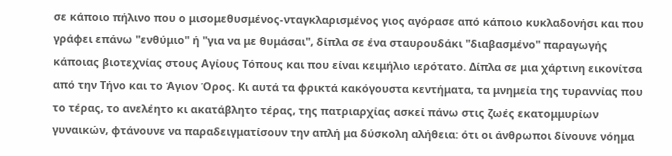σε κάποιο πήλινο που ο μισομεθυσμένος-νταγκλαρισμένος γιος αγόρασε από κάποιο κυκλαδονήσι και που γράφει επάνω "ενθύμιο" ή "για να με θυμάσαι", δίπλα σε ένα σταυρουδάκι "διαβασμένο" παραγωγής κάποιας βιοτεχνίας στους Αγίους Τόπους και που είναι κειμήλιο ιερότατο. Δίπλα σε μια χάρτινη εικονίτσα από την Τήνο και το Άγιον Όρος. Κι αυτά τα φρικτά κακόγουστα κεντήματα, τα μνημεία της τυραννίας που το τέρας, το ανελέητο κι ακατάβλητο τέρας, της πατριαρχίας ασκεί πάνω στις ζωές εκατομμυρίων γυναικών, φτάνουνε να παραδειγματίσουν την απλή μα δύσκολη αλήθεια: ότι οι άνθρωποι δίνουνε νόημα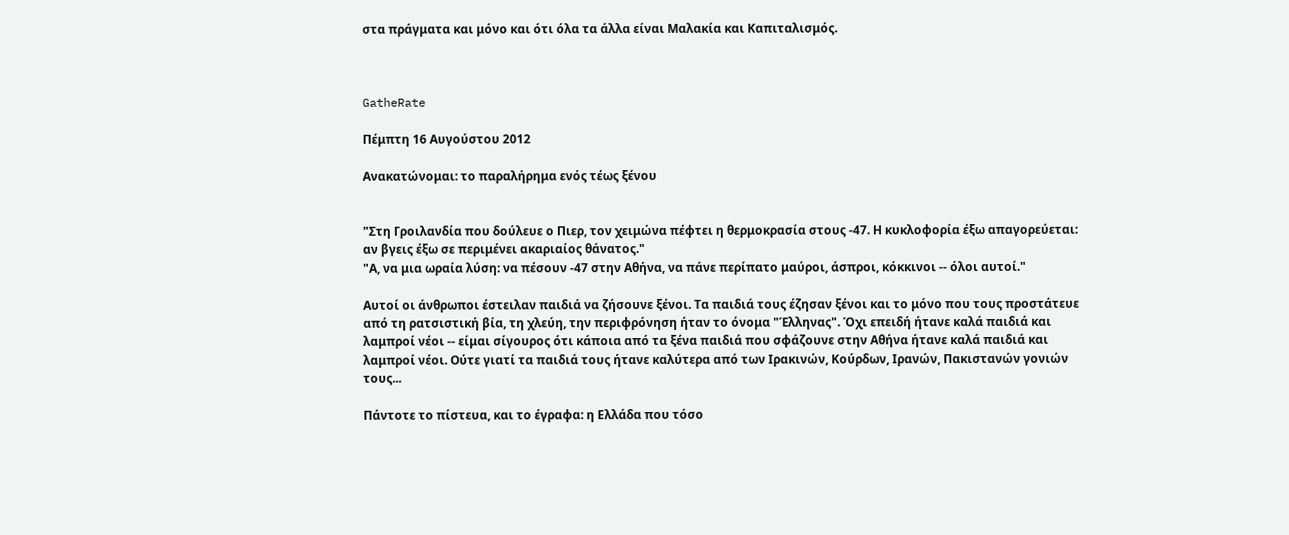στα πράγματα και μόνο και ότι όλα τα άλλα είναι Μαλακία και Καπιταλισμός.



GatheRate

Πέμπτη 16 Αυγούστου 2012

Ανακατώνομαι: το παραλήρημα ενός τέως ξένου


"Στη Γροιλανδία που δούλευε ο Πιερ, τον χειμώνα πέφτει η θερμοκρασία στους -47. Η κυκλοφορία έξω απαγορεύεται: αν βγεις έξω σε περιμένει ακαριαίος θάνατος."
"Α, να μια ωραία λύση: να πέσουν -47 στην Αθήνα, να πάνε περίπατο μαύροι, άσπροι, κόκκινοι -- όλοι αυτοί."

Αυτοί οι άνθρωποι έστειλαν παιδιά να ζήσουνε ξένοι. Τα παιδιά τους έζησαν ξένοι και το μόνο που τους προστάτευε από τη ρατσιστική βία, τη χλεύη, την περιφρόνηση ήταν το όνομα "Έλληνας". Όχι επειδή ήτανε καλά παιδιά και λαμπροί νέοι -- είμαι σίγουρος ότι κάποια από τα ξένα παιδιά που σφάζουνε στην Αθήνα ήτανε καλά παιδιά και λαμπροί νέοι. Ούτε γιατί τα παιδιά τους ήτανε καλύτερα από των Ιρακινών, Κούρδων, Ιρανών, Πακιστανών γονιών τους...

Πάντοτε το πίστευα, και το έγραφα: η Ελλάδα που τόσο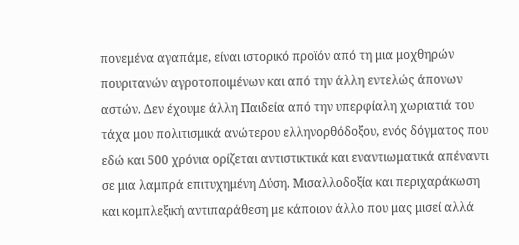πονεμένα αγαπάμε, είναι ιστορικό προϊόν από τη μια μοχθηρών πουριτανών αγροτοποιμένων και από την άλλη εντελώς άπονων αστών. Δεν έχουμε άλλη Παιδεία από την υπερφίαλη χωριατιά του τάχα μου πολιτισμικά ανώτερου ελληνορθόδοξου, ενός δόγματος που εδώ και 500 χρόνια ορίζεται αντιστικτικά και εναντιωματικά απέναντι σε μια λαμπρά επιτυχημένη Δύση. Μισαλλοδοξία και περιχαράκωση και κομπλεξική αντιπαράθεση με κάποιον άλλο που μας μισεί αλλά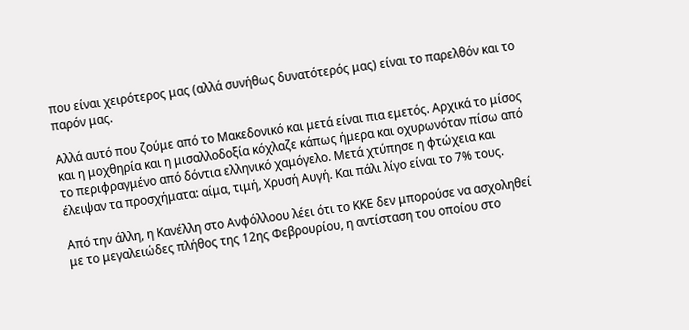που είναι χειρότερος μας (αλλά συνήθως δυνατότερός μας) είναι το παρελθόν και το παρόν μας.

Αλλά αυτό που ζούμε από το Μακεδονικό και μετά είναι πια εμετός. Αρχικά το μίσος και η μοχθηρία και η μισαλλοδοξία κόχλαζε κάπως ήμερα και οχυρωνόταν πίσω από το περιφραγμένο από δόντια ελληνικό χαμόγελο. Μετά χτύπησε η φτώχεια και έλειψαν τα προσχήματα: αίμα, τιμή, Χρυσή Αυγή. Και πάλι λίγο είναι το 7% τους.

Από την άλλη, η Κανέλλη στο Ανφόλλοου λέει ότι το ΚΚΕ δεν μπορούσε να ασχοληθεί με το μεγαλειώδες πλήθος της 12ης Φεβρουρίου, η αντίσταση του οποίου στο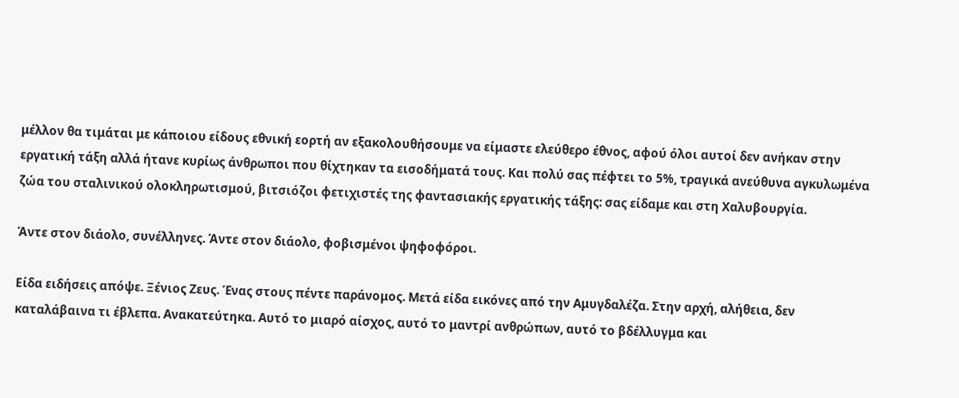μέλλον θα τιμάται με κάποιου είδους εθνική εορτή αν εξακολουθήσουμε να είμαστε ελεύθερο έθνος, αφού όλοι αυτοί δεν ανήκαν στην εργατική τάξη αλλά ήτανε κυρίως άνθρωποι που θίχτηκαν τα εισοδήματά τους. Και πολύ σας πέφτει το 5%, τραγικά ανεύθυνα αγκυλωμένα ζώα του σταλινικού ολοκληρωτισμού, βιτσιόζοι φετιχιστές της φαντασιακής εργατικής τάξης: σας είδαμε και στη Χαλυβουργία.

Άντε στον διάολο, συνέλληνες. Άντε στον διάολο, φοβισμένοι ψηφοφόροι.

Είδα ειδήσεις απόψε. Ξένιος Ζευς. Ένας στους πέντε παράνομος. Μετά είδα εικόνες από την Αμυγδαλέζα. Στην αρχή, αλήθεια, δεν καταλάβαινα τι έβλεπα. Ανακατεύτηκα. Αυτό το μιαρό αίσχος, αυτό το μαντρί ανθρώπων, αυτό το βδέλλυγμα και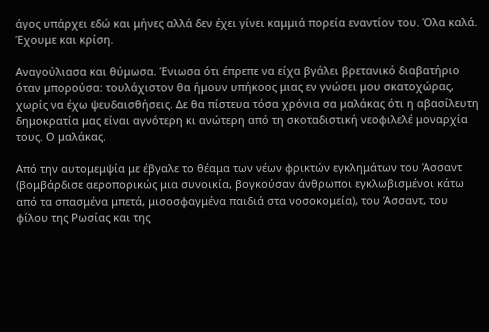άγος υπάρχει εδώ και μήνες αλλά δεν έχει γίνει καμμιά πορεία εναντίον του. Όλα καλά. Έχουμε και κρίση.

Αναγούλιασα και θύμωσα. Ένιωσα ότι έπρεπε να είχα βγάλει βρετανικό διαβατήριο όταν μπορούσα: τουλάχιστον θα ήμουν υπήκοος μιας εν γνώσει μου σκατοχώρας, χωρίς να έχω ψευδαισθήσεις. Δε θα πίστευα τόσα χρόνια σα μαλάκας ότι η αβασίλευτη δημοκρατία μας είναι αγνότερη κι ανώτερη από τη σκοταδιστική νεοφιλελέ μοναρχία τους. Ο μαλάκας.

Από την αυτομεμψία με έβγαλε το θέαμα των νέων φρικτών εγκλημάτων του Άσσαντ (βομβάρδισε αεροπορικώς μια συνοικία, βογκούσαν άνθρωποι εγκλωβισμένοι κάτω από τα σπασμένα μπετά, μισοσφαγμένα παιδιά στα νοσοκομεία), του Άσσαντ, του φίλου της Ρωσίας και της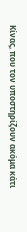Κίνας, που τον υποστηρίζουν ακόμα κάτι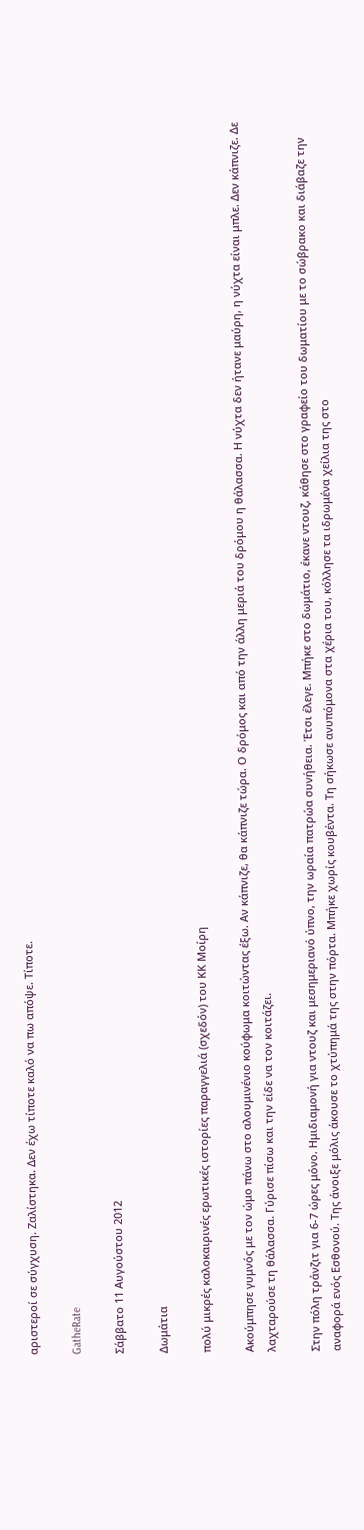αριστεροί σε σύγχυση. Ζαλίστηκα. Δεν έχω τίποτε καλό να πω απόψε. Τίποτε.

GatheRate

Σάββατο 11 Αυγούστου 2012

Δωμάτια

πολύ μικρές καλοκαιρινές ερωτικές ιστορίες παραγγελιά (σχεδόν) του ΚΚ Μοίρη

Ακούμπησε γυμνός με τον ώμο πάνω στο αλουμινένιο κούφωμα κοιτώντας έξω. Αν κάπνιζε, θα κάπνιζε τώρα. Ο δρόμος και από την άλλη μεριά του δρόμου η θάλασσα. Η νύχτα δεν ήτανε μαύρη, η νύχτα είναι μπλε. Δεν κάπνιζε. Δε λαχταρούσε τη θάλασσα. Γύρισε πίσω και την είδε να τον κοιτάζει.

Στην πόλη τράνζιτ για 6-7 ώρες μόνο. Ημιδιαμονή για ντουζ και μεσημεριανό ύπνο, την ωραία πατρώα συνήθεια. Έτσι έλεγε. Μπήκε στο δωμάτιο, έκανε ντουζ, κάθησε στο γραφείο του δωματίου με το σώβρακο και διάβαζε την αναφορά ενός Εσθονού. Της άνοιξε μόλις άκουσε το χτύπημά της στην πόρτα. Μπήκε χωρίς κουβέντα. Τη σήκωσε ανυπόμονα στα χέρια του, κόλλησε τα ιδρωμένα χείλια της στο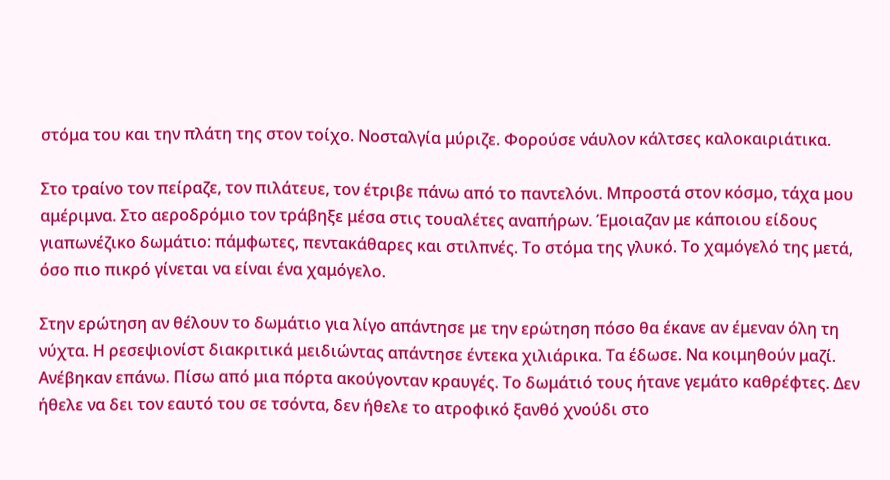στόμα του και την πλάτη της στον τοίχο. Νοσταλγία μύριζε. Φορούσε νάυλον κάλτσες καλοκαιριάτικα.

Στο τραίνο τον πείραζε, τον πιλάτευε, τον έτριβε πάνω από το παντελόνι. Μπροστά στον κόσμο, τάχα μου αμέριμνα. Στο αεροδρόμιο τον τράβηξε μέσα στις τουαλέτες αναπήρων. Έμοιαζαν με κάποιου είδους γιαπωνέζικο δωμάτιο: πάμφωτες, πεντακάθαρες και στιλπνές. Το στόμα της γλυκό. Το χαμόγελό της μετά, όσο πιο πικρό γίνεται να είναι ένα χαμόγελο.

Στην ερώτηση αν θέλουν το δωμάτιο για λίγο απάντησε με την ερώτηση πόσο θα έκανε αν έμεναν όλη τη νύχτα. Η ρεσεψιονίστ διακριτικά μειδιώντας απάντησε έντεκα χιλιάρικα. Τα έδωσε. Να κοιμηθούν μαζί. Ανέβηκαν επάνω. Πίσω από μια πόρτα ακούγονταν κραυγές. Το δωμάτιό τους ήτανε γεμάτο καθρέφτες. Δεν ήθελε να δει τον εαυτό του σε τσόντα, δεν ήθελε το ατροφικό ξανθό χνούδι στο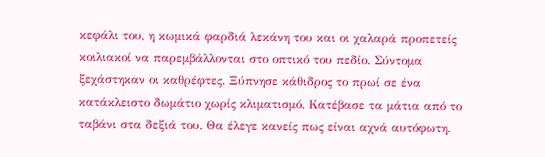κεφάλι του, η κωμικά φαρδιά λεκάνη του και οι χαλαρά προπετείς κοιλιακοί να παρεμβάλλονται στο οπτικό του πεδίο. Σύντομα ξεχάστηκαν οι καθρέφτες. Ξύπνησε κάθιδρος το πρωί σε ένα κατάκλειστο δωμάτιο χωρίς κλιματισμό. Κατέβασε τα μάτια από το ταβάνι στα δεξιά του. Θα έλεγε κανείς πως είναι αχνά αυτόφωτη.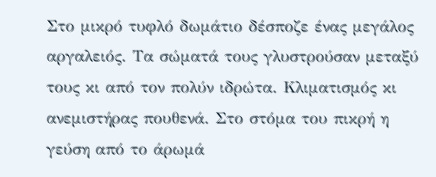Στο μικρό τυφλό δωμάτιο δέσποζε ένας μεγάλος αργαλειός. Τα σώματά τους γλυστρούσαν μεταξύ τους κι από τον πολύν ιδρώτα. Κλιματισμός κι ανεμιστήρας πουθενά. Στο στόμα του πικρή η γεύση από το άρωμά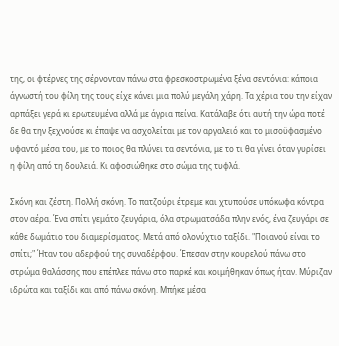της, οι φτέρνες της σέρνονταν πάνω στα φρεσκοστρωμένα ξένα σεντόνια: κάποια άγνωστή του φίλη της τους είχε κάνει μια πολύ μεγάλη χάρη. Τα χέρια του την είχαν αρπάξει γερά κι ερωτευμένα αλλά με άγρια πείνα. Κατάλαβε ότι αυτή την ώρα ποτέ δε θα την ξεχνούσε κι έπαψε να ασχολείται με τον αργαλειό και το μισοϋφασμένο υφαντό μέσα του, με το ποιος θα πλύνει τα σεντόνια, με το τι θα γίνει όταν γυρίσει η φίλη από τη δουλειά. Κι αφοσιώθηκε στο σώμα της τυφλά.

Σκόνη και ζέστη. Πολλή σκόνη. Το πατζούρι έτρεμε και χτυπούσε υπόκωφα κόντρα στον αέρα. Ένα σπίτι γεμάτο ζευγάρια, όλα στρωματσάδα πλην ενός, ένα ζευγάρι σε κάθε δωμάτιο του διαμερίσματος. Μετά από ολονύχτιο ταξίδι. "Ποιανού είναι το σπίτι;" Ήταν του αδερφού της συναδέρφου. Έπεσαν στην κουρελού πάνω στο στρώμα θαλάσσης που επέπλεε πάνω στο παρκέ και κοιμήθηκαν όπως ήταν. Μύριζαν ιδρώτα και ταξίδι και από πάνω σκόνη. Μπήκε μέσα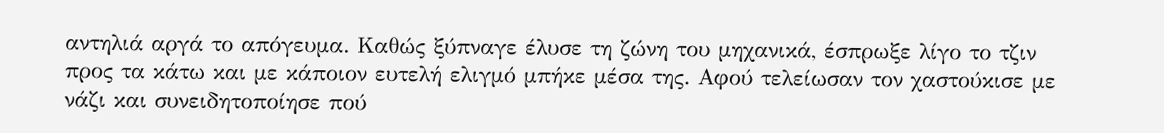αντηλιά αργά το απόγευμα. Καθώς ξύπναγε έλυσε τη ζώνη του μηχανικά, έσπρωξε λίγο το τζιν προς τα κάτω και με κάποιον ευτελή ελιγμό μπήκε μέσα της. Αφού τελείωσαν τον χαστούκισε με νάζι και συνειδητοποίησε πού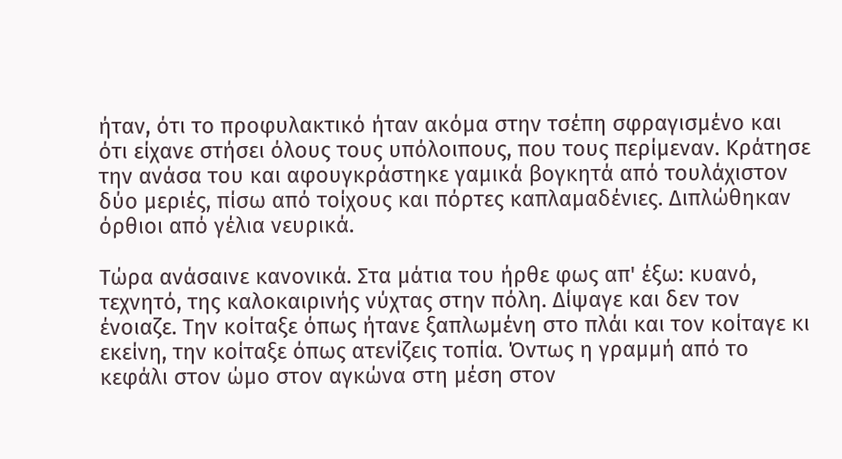ήταν, ότι το προφυλακτικό ήταν ακόμα στην τσέπη σφραγισμένο και ότι είχανε στήσει όλους τους υπόλοιπους, που τους περίμεναν. Κράτησε την ανάσα του και αφουγκράστηκε γαμικά βογκητά από τουλάχιστον δύο μεριές, πίσω από τοίχους και πόρτες καπλαμαδένιες. Διπλώθηκαν όρθιοι από γέλια νευρικά.

Τώρα ανάσαινε κανονικά. Στα μάτια του ήρθε φως απ' έξω: κυανό, τεχνητό, της καλοκαιρινής νύχτας στην πόλη. Δίψαγε και δεν τον ένοιαζε. Την κοίταξε όπως ήτανε ξαπλωμένη στο πλάι και τον κοίταγε κι εκείνη, την κοίταξε όπως ατενίζεις τοπία. Όντως η γραμμή από το κεφάλι στον ώμο στον αγκώνα στη μέση στον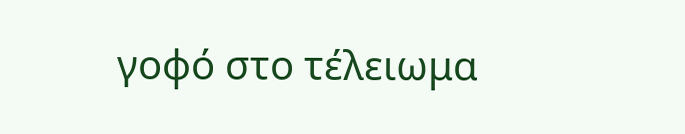γοφό στο τέλειωμα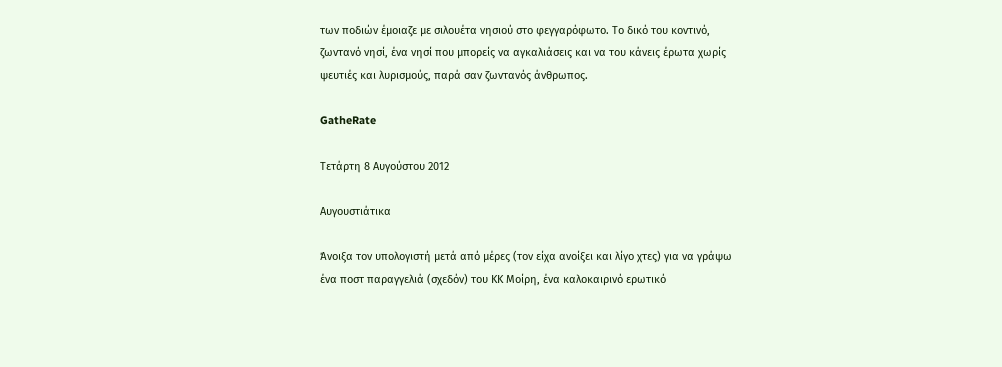των ποδιών έμοιαζε με σιλουέτα νησιού στο φεγγαρόφωτο. Το δικό του κοντινό, ζωντανό νησί, ένα νησί που μπορείς να αγκαλιάσεις και να του κάνεις έρωτα χωρίς ψευτιές και λυρισμούς, παρά σαν ζωντανός άνθρωπος.

GatheRate

Τετάρτη 8 Αυγούστου 2012

Αυγουστιάτικα

Άνοιξα τον υπολογιστή μετά από μέρες (τον είχα ανοίξει και λίγο χτες) για να γράψω ένα ποστ παραγγελιά (σχεδόν) του ΚΚ Μοίρη, ένα καλοκαιρινό ερωτικό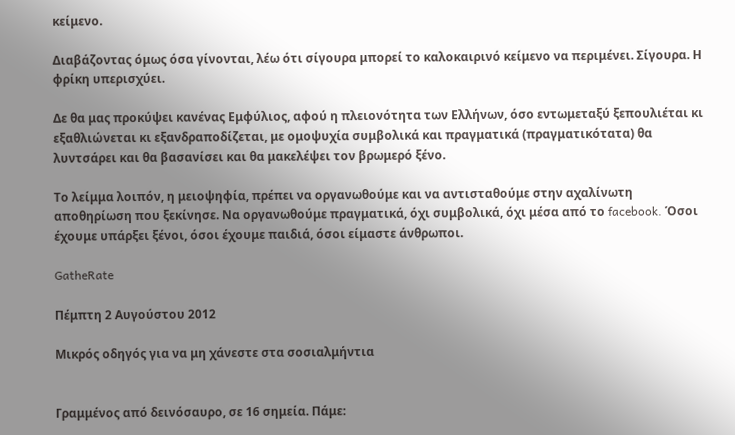κείμενο.

Διαβάζοντας όμως όσα γίνονται, λέω ότι σίγουρα μπορεί το καλοκαιρινό κείμενο να περιμένει. Σίγουρα. Η φρίκη υπερισχύει.

Δε θα μας προκύψει κανένας Εμφύλιος, αφού η πλειονότητα των Ελλήνων, όσο εντωμεταξύ ξεπουλιέται κι εξαθλιώνεται κι εξανδραποδίζεται, με ομοψυχία συμβολικά και πραγματικά (πραγματικότατα) θα λυντσάρει και θα βασανίσει και θα μακελέψει τον βρωμερό ξένο.

Το λείμμα λοιπόν, η μειοψηφία, πρέπει να οργανωθούμε και να αντισταθούμε στην αχαλίνωτη αποθηρίωση που ξεκίνησε. Να οργανωθούμε πραγματικά, όχι συμβολικά, όχι μέσα από το facebook. Όσοι έχουμε υπάρξει ξένοι, όσοι έχουμε παιδιά, όσοι είμαστε άνθρωποι.

GatheRate

Πέμπτη 2 Αυγούστου 2012

Μικρός οδηγός για να μη χάνεστε στα σοσιαλμήντια


Γραμμένος από δεινόσαυρο, σε 16 σημεία. Πάμε: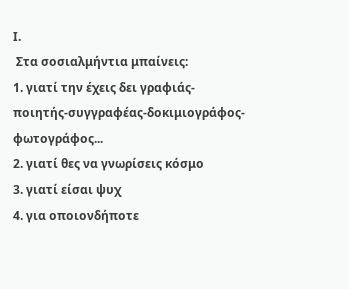Ι.
 Στα σοσιαλμήντια μπαίνεις:
1. γιατί την έχεις δει γραφιάς-ποιητής-συγγραφέας-δοκιμιογράφος-φωτογράφος...
2. γιατί θες να γνωρίσεις κόσμο
3. γιατί είσαι ψυχ
4. για οποιονδήποτε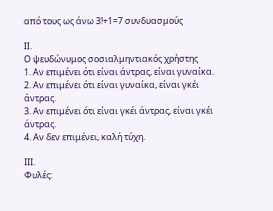από τους ως άνω 3!+1=7 συνδυασμούς

ΙΙ.
Ο ψευδώνυμος σοσιαλμηντιακός χρήστης
1. Αν επιμένει ότι είναι άντρας, είναι γυναίκα.
2. Αν επιμένει ότι είναι γυναίκα, είναι γκέι άντρας.
3. Αν επιμένει ότι είναι γκέι άντρας, είναι γκέι άντρας.
4. Αν δεν επιμένει, καλή τύχη.

ΙΙΙ.
Φυλές: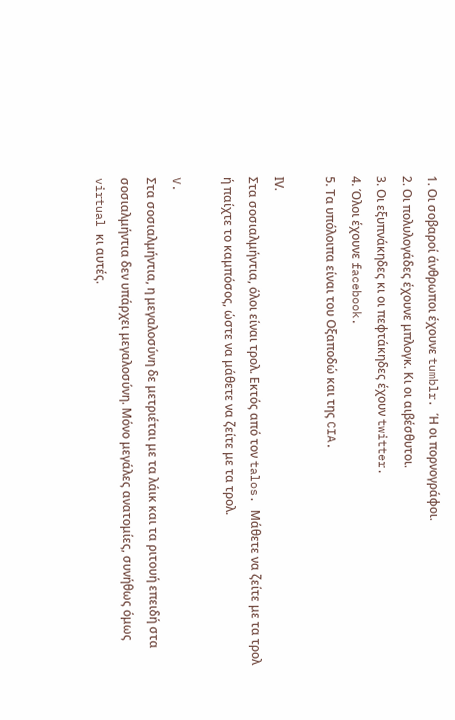1. Οι σοβαροί άνθρωποι έχουνε tumblr. Ή οι πορνογράφοι.
2. Οι πολυλογάδες έχουνε μπλογκ. Κι οι αιβέσθυτοι.
3. Οι εξυπνάκηδες κι οι πεφτάκηδες έχουν twitter.
4. Όλοι έχουνε facebook.
5. Τα υπόλοιπα είναι του Οξαποδώ και της CIA.

ΙV.
Στα σοσιαλμήντια, όλοι είναι τρολ. Εκτός από τον talos. Μάθετε να ζείτε με τα τρολ ή παίχτε το καμπόσος, ώστε να μάθετε να ζείτε με τα τρολ.

V.
Στα σοσιαλμήντια, η μεγαλοσύνη δε μετριέται με τα λάικ και τα ριτουή επειδή στα σοσιαλμήντια δεν υπάρχει μεγαλοσύνη. Μόνο μεγάλες ανατομίες, συνήθως όμως virtual κι αυτές.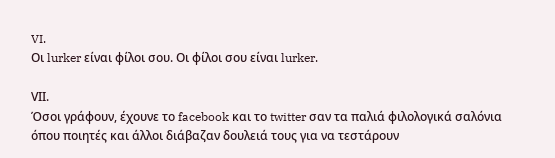VI.
Οι lurker είναι φίλοι σου. Οι φίλοι σου είναι lurker.

VΙI.
Όσοι γράφουν, έχουνε το facebook και το twitter σαν τα παλιά φιλολογικά σαλόνια όπου ποιητές και άλλοι διάβαζαν δουλειά τους για να τεστάρουν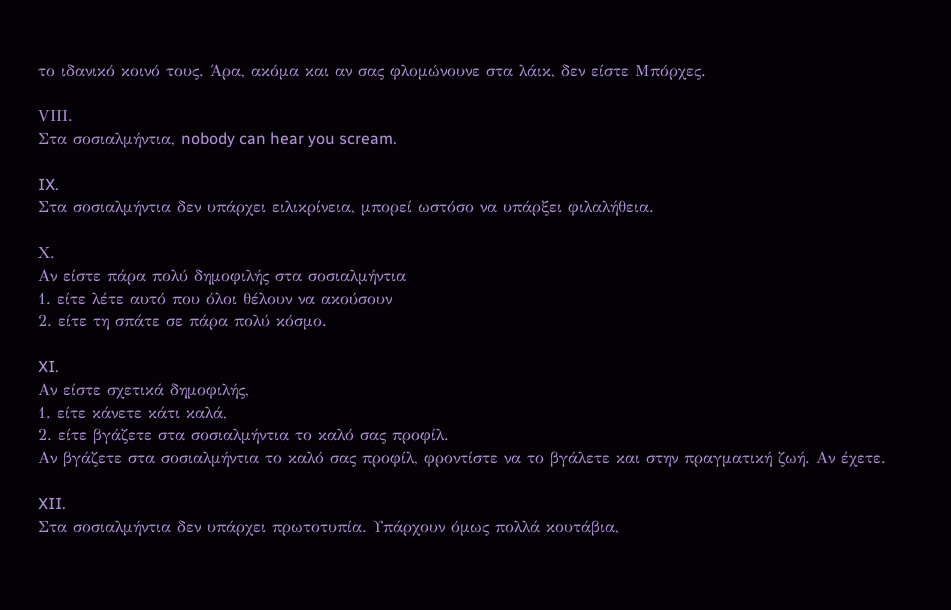το ιδανικό κοινό τους. Άρα, ακόμα και αν σας φλομώνουνε στα λάικ, δεν είστε Μπόρχες.

VIΙI.
Στα σοσιαλμήντια, nobody can hear you scream.

IX.
Στα σοσιαλμήντια δεν υπάρχει ειλικρίνεια, μπορεί ωστόσο να υπάρξει φιλαλήθεια.

Χ.
Αν είστε πάρα πολύ δημοφιλής στα σοσιαλμήντια
1. είτε λέτε αυτό που όλοι θέλουν να ακούσουν
2. είτε τη σπάτε σε πάρα πολύ κόσμο.

XI.
Αν είστε σχετικά δημοφιλής,
1. είτε κάνετε κάτι καλά,
2. είτε βγάζετε στα σοσιαλμήντια το καλό σας προφίλ.
Αν βγάζετε στα σοσιαλμήντια το καλό σας προφίλ, φροντίστε να το βγάλετε και στην πραγματική ζωή. Αν έχετε.

XII.
Στα σοσιαλμήντια δεν υπάρχει πρωτοτυπία. Υπάρχουν όμως πολλά κουτάβια,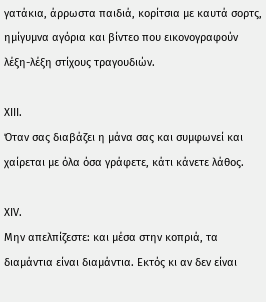γατάκια, άρρωστα παιδιά, κορίτσια με καυτά σορτς, ημίγυμνα αγόρια και βίντεο που εικονογραφούν λέξη-λέξη στίχους τραγουδιών.

ΧΙII.
Όταν σας διαβάζει η μάνα σας και συμφωνεί και χαίρεται με όλα όσα γράφετε, κάτι κάνετε λάθος.

ΧΙV.
Μην απελπίζεστε: και μέσα στην κοπριά, τα διαμάντια είναι διαμάντια. Εκτός κι αν δεν είναι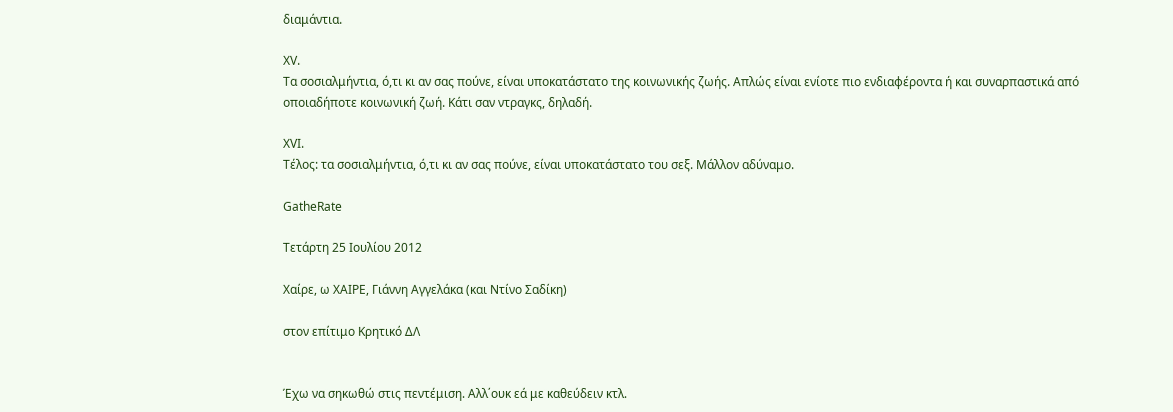διαμάντια.

ΧV.
Τα σοσιαλμήντια, ό,τι κι αν σας πούνε, είναι υποκατάστατο της κοινωνικής ζωής. Απλώς είναι ενίοτε πιο ενδιαφέροντα ή και συναρπαστικά από οποιαδήποτε κοινωνική ζωή. Κάτι σαν ντραγκς, δηλαδή.

XVI.
Τέλος: τα σοσιαλμήντια, ό,τι κι αν σας πούνε, είναι υποκατάστατο του σεξ. Μάλλον αδύναμο.

GatheRate

Τετάρτη 25 Ιουλίου 2012

Χαίρε, ω ΧΑΙΡΕ, Γιάννη Αγγελάκα (και Ντίνο Σαδίκη)

στον επίτιμο Κρητικό ΔΛ


Έχω να σηκωθώ στις πεντέμιση. Αλλ΄ουκ εά με καθεύδειν κτλ.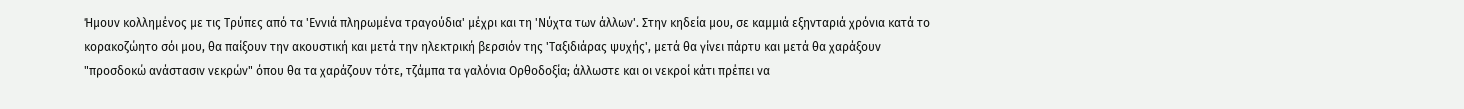Ήμουν κολλημένος με τις Τρύπες από τα 'Εννιά πληρωμένα τραγούδια' μέχρι και τη 'Νύχτα των άλλων'. Στην κηδεία μου, σε καμμιά εξηνταριά χρόνια κατά το κορακοζώητο σόι μου, θα παίξουν την ακουστική και μετά την ηλεκτρική βερσιόν της 'Ταξιδιάρας ψυχής', μετά θα γίνει πάρτυ και μετά θα χαράξουν "προσδοκώ ανάστασιν νεκρών" όπου θα τα χαράζουν τότε, τζάμπα τα γαλόνια Ορθοδοξία; άλλωστε και οι νεκροί κάτι πρέπει να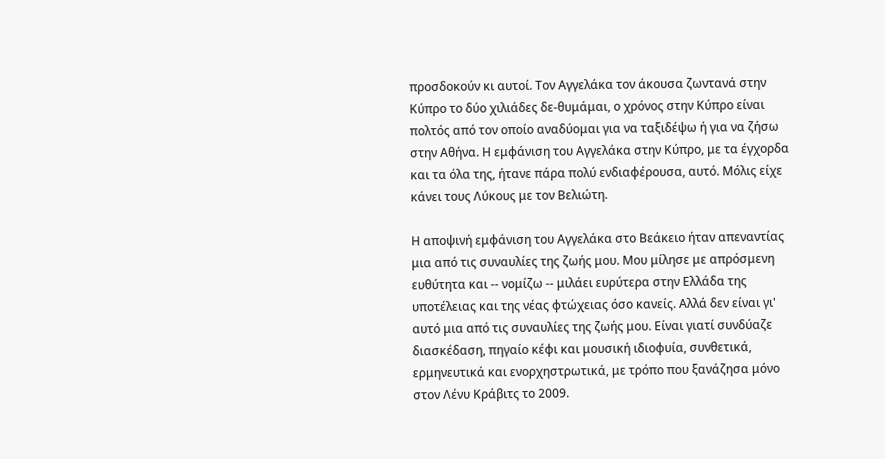προσδοκούν κι αυτοί. Τον Αγγελάκα τον άκουσα ζωντανά στην Κύπρο το δύο χιλιάδες δε-θυμάμαι, ο χρόνος στην Κύπρο είναι πολτός από τον οποίο αναδύομαι για να ταξιδέψω ή για να ζήσω στην Αθήνα. Η εμφάνιση του Αγγελάκα στην Κύπρο, με τα έγχορδα και τα όλα της, ήτανε πάρα πολύ ενδιαφέρουσα, αυτό. Μόλις είχε κάνει τους Λύκους με τον Βελιώτη.

Η αποψινή εμφάνιση του Αγγελάκα στο Βεάκειο ήταν απεναντίας μια από τις συναυλίες της ζωής μου. Μου μίλησε με απρόσμενη ευθύτητα και -- νομίζω -- μιλάει ευρύτερα στην Ελλάδα της υποτέλειας και της νέας φτώχειας όσο κανείς. Αλλά δεν είναι γι' αυτό μια από τις συναυλίες της ζωής μου. Είναι γιατί συνδύαζε διασκέδαση, πηγαίο κέφι και μουσική ιδιοφυία, συνθετικά, ερμηνευτικά και ενορχηστρωτικά, με τρόπο που ξανάζησα μόνο στον Λένυ Κράβιτς το 2009.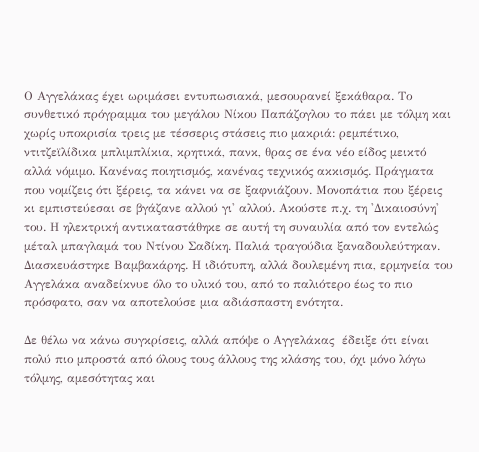Ο Αγγελάκας έχει ωριμάσει εντυπωσιακά, μεσουρανεί ξεκάθαρα. Το συνθετικό πρόγραμμα του μεγάλου Νίκου Παπάζογλου το πάει με τόλμη και χωρίς υποκρισία τρεις με τέσσερις στάσεις πιο μακριά: ρεμπέτικο, ντιτζεϊλίδικα μπλιμπλίκια, κρητικά, πανκ, θρας σε ένα νέο είδος μεικτό αλλά νόμιμο. Κανένας ποιητισμός, κανένας τεχνικός ακκισμός. Πράγματα που νομίζεις ότι ξέρεις, τα κάνει να σε ξαφνιάζουν. Μονοπάτια που ξέρεις κι εμπιστεύεσαι σε βγάζανε αλλού γι' αλλού. Ακούστε π.χ. τη 'Δικαιοσύνη' του. Η ηλεκτρική αντικαταστάθηκε σε αυτή τη συναυλία από τον εντελώς μέταλ μπαγλαμά του Ντίνου Σαδίκη. Παλιά τραγούδια ξαναδουλεύτηκαν. Διασκευάστηκε Βαμβακάρης. Η ιδιότυπη, αλλά δουλεμένη πια, ερμηνεία του Αγγελάκα αναδείκνυε όλο το υλικό του, από το παλιότερο έως το πιο πρόσφατο, σαν να αποτελούσε μια αδιάσπαστη ενότητα.

Δε θέλω να κάνω συγκρίσεις, αλλά απόψε ο Αγγελάκας  έδειξε ότι είναι πολύ πιο μπροστά από όλους τους άλλους της κλάσης του, όχι μόνο λόγω τόλμης, αμεσότητας και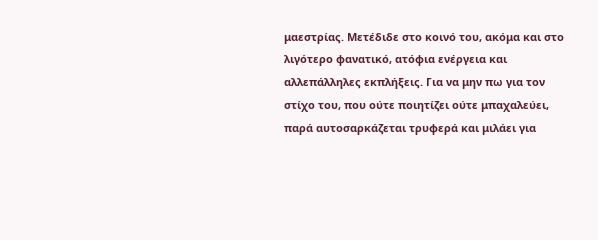μαεστρίας. Μετέδιδε στο κοινό του, ακόμα και στο λιγότερο φανατικό, ατόφια ενέργεια και αλλεπάλληλες εκπλήξεις. Για να μην πω για τον στίχο του, που ούτε ποιητίζει ούτε μπαχαλεύει, παρά αυτοσαρκάζεται τρυφερά και μιλάει για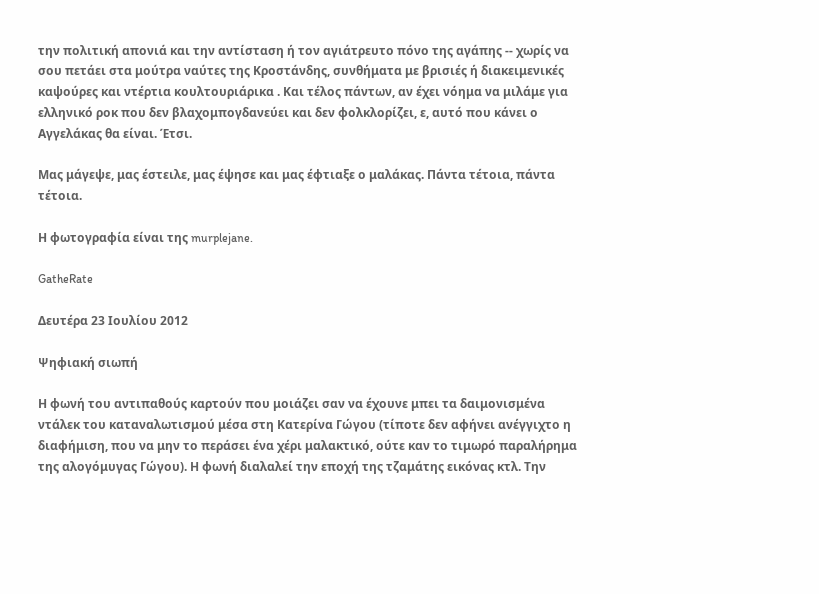την πολιτική απονιά και την αντίσταση ή τον αγιάτρευτο πόνο της αγάπης -- χωρίς να σου πετάει στα μούτρα ναύτες της Κροστάνδης, συνθήματα με βρισιές ή διακειμενικές καψούρες και ντέρτια κουλτουριάρικα . Και τέλος πάντων, αν έχει νόημα να μιλάμε για ελληνικό ροκ που δεν βλαχομπογδανεύει και δεν φολκλορίζει, ε, αυτό που κάνει ο Αγγελάκας θα είναι. Έτσι.

Μας μάγεψε, μας έστειλε, μας έψησε και μας έφτιαξε ο μαλάκας. Πάντα τέτοια, πάντα τέτοια.

Η φωτογραφία είναι της murplejane.

GatheRate

Δευτέρα 23 Ιουλίου 2012

Ψηφιακή σιωπή

Η φωνή του αντιπαθούς καρτούν που μοιάζει σαν να έχουνε μπει τα δαιμονισμένα ντάλεκ του καταναλωτισμού μέσα στη Κατερίνα Γώγου (τίποτε δεν αφήνει ανέγγιχτο η διαφήμιση, που να μην το περάσει ένα χέρι μαλακτικό, ούτε καν το τιμωρό παραλήρημα της αλογόμυγας Γώγου). Η φωνή διαλαλεί την εποχή της τζαμάτης εικόνας κτλ. Την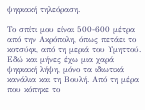ψηφιακή τηλεόραση.

Το σπίτι μου είναι 500-600 μέτρα από την Ακρόπολη, όπως πετάει το κοτσύφι, από τη μεριά του Υμηττού. Εδώ και μήνες έχω μια χαρά ψηφιακή λήψη, μόνο τα ιδιωτικά κανάλια και τη Βουλή. Από τη μέρα που κόπηκε το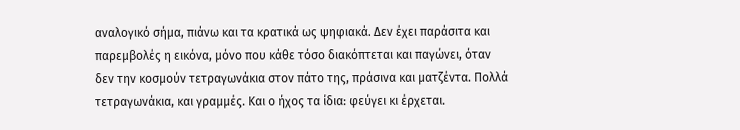αναλογικό σήμα, πιάνω και τα κρατικά ως ψηφιακά. Δεν έχει παράσιτα και παρεμβολές η εικόνα, μόνο που κάθε τόσο διακόπτεται και παγώνει, όταν δεν την κοσμούν τετραγωνάκια στον πάτο της, πράσινα και ματζέντα. Πολλά τετραγωνάκια, και γραμμές. Και ο ήχος τα ίδια: φεύγει κι έρχεται.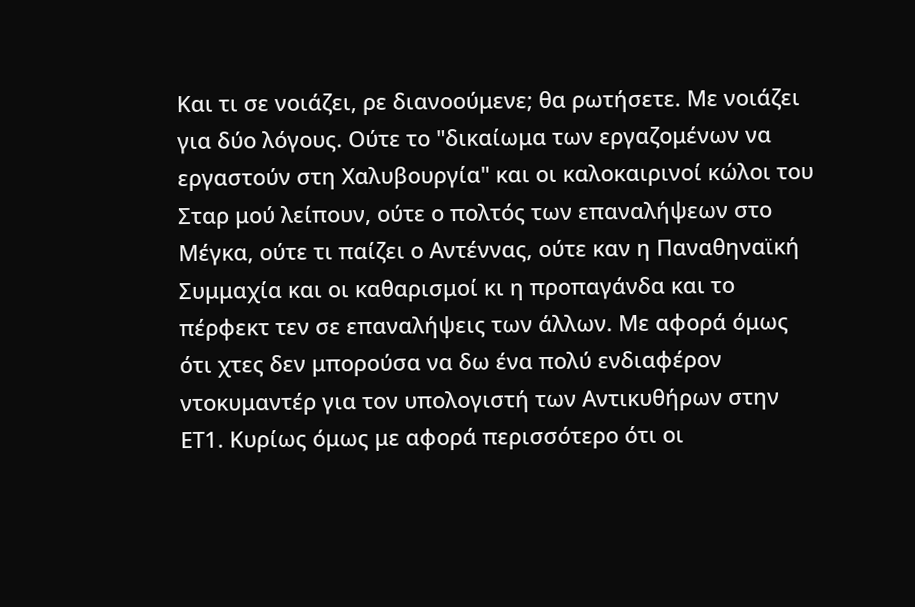Και τι σε νοιάζει, ρε διανοούμενε; θα ρωτήσετε. Με νοιάζει για δύο λόγους. Ούτε το "δικαίωμα των εργαζομένων να εργαστούν στη Χαλυβουργία" και οι καλοκαιρινοί κώλοι του Σταρ μού λείπουν, ούτε ο πολτός των επαναλήψεων στο Μέγκα, ούτε τι παίζει ο Αντέννας, ούτε καν η Παναθηναϊκή Συμμαχία και οι καθαρισμοί κι η προπαγάνδα και το πέρφεκτ τεν σε επαναλήψεις των άλλων. Με αφορά όμως ότι χτες δεν μπορούσα να δω ένα πολύ ενδιαφέρον ντοκυμαντέρ για τον υπολογιστή των Αντικυθήρων στην ΕΤ1. Κυρίως όμως με αφορά περισσότερο ότι οι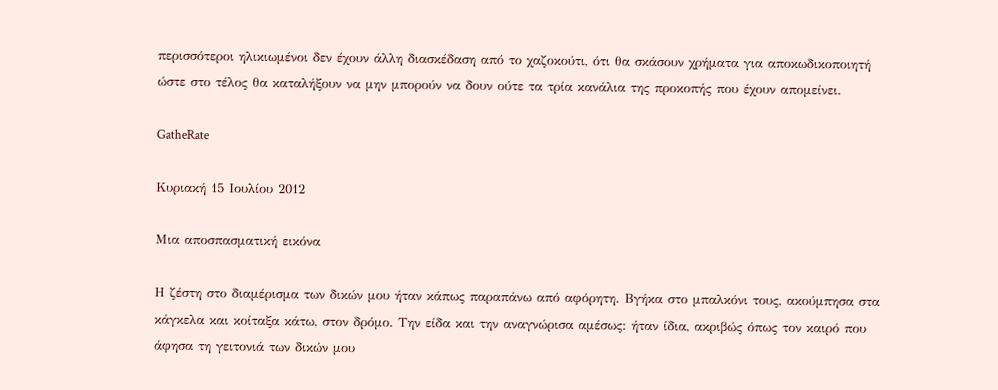περισσότεροι ηλικιωμένοι δεν έχουν άλλη διασκέδαση από το χαζοκούτι, ότι θα σκάσουν χρήματα για αποκωδικοποιητή ώστε στο τέλος θα καταλήξουν να μην μπορούν να δουν ούτε τα τρία κανάλια της προκοπής που έχουν απομείνει.

GatheRate

Κυριακή 15 Ιουλίου 2012

Μια αποσπασματική εικόνα

Η ζέστη στο διαμέρισμα των δικών μου ήταν κάπως παραπάνω από αφόρητη. Βγήκα στο μπαλκόνι τους, ακούμπησα στα κάγκελα και κοίταξα κάτω, στον δρόμο. Την είδα και την αναγνώρισα αμέσως: ήταν ίδια, ακριβώς όπως τον καιρό που άφησα τη γειτονιά των δικών μου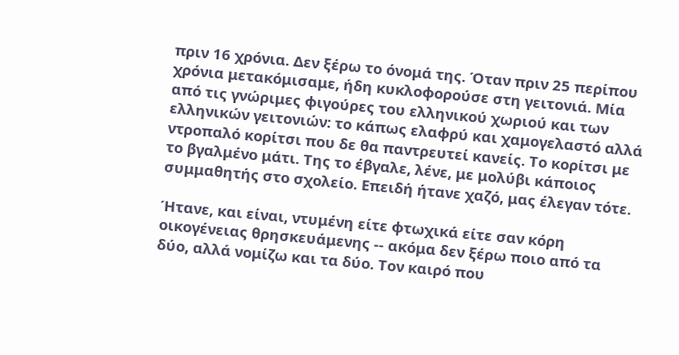πριν 16 χρόνια. Δεν ξέρω το όνομά της. Όταν πριν 25 περίπου χρόνια μετακόμισαμε, ήδη κυκλοφορούσε στη γειτονιά. Μία από τις γνώριμες φιγούρες του ελληνικού χωριού και των ελληνικών γειτονιών: το κάπως ελαφρύ και χαμογελαστό αλλά ντροπαλό κορίτσι που δε θα παντρευτεί κανείς. Το κορίτσι με το βγαλμένο μάτι. Της το έβγαλε, λένε, με μολύβι κάποιος συμμαθητής στο σχολείο. Επειδή ήτανε χαζό, μας έλεγαν τότε.

Ήτανε, και είναι, ντυμένη είτε φτωχικά είτε σαν κόρη οικογένειας θρησκευάμενης -- ακόμα δεν ξέρω ποιο από τα δύο, αλλά νομίζω και τα δύο. Τον καιρό που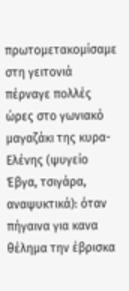πρωτομετακομίσαμε στη γειτονιά πέρναγε πολλές ώρες στο γωνιακό μαγαζάκι της κυρα-Ελένης (ψυγείο Έβγα, τσιγάρα, αναψυκτικά): όταν πήγαινα για κανα θέλημα την έβρισκα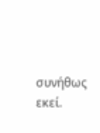συνήθως εκεί.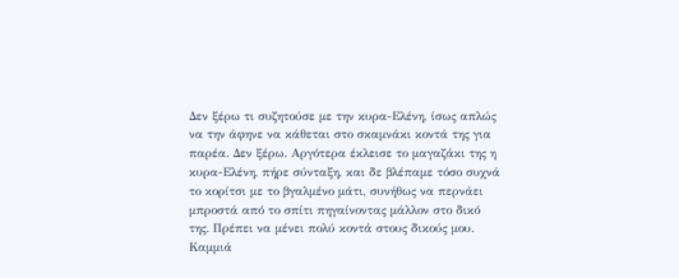Δεν ξέρω τι συζητούσε με την κυρα-Ελένη, ίσως απλώς να την άφηνε να κάθεται στο σκαμνάκι κοντά της για παρέα. Δεν ξέρω. Αργότερα έκλεισε το μαγαζάκι της η κυρα-Ελένη, πήρε σύνταξη, και δε βλέπαμε τόσο συχνά το κορίτσι με το βγαλμένο μάτι, συνήθως να περνάει μπροστά από το σπίτι πηγαίνοντας μάλλον στο δικό της. Πρέπει να μένει πολύ κοντά στους δικούς μου. Καμμιά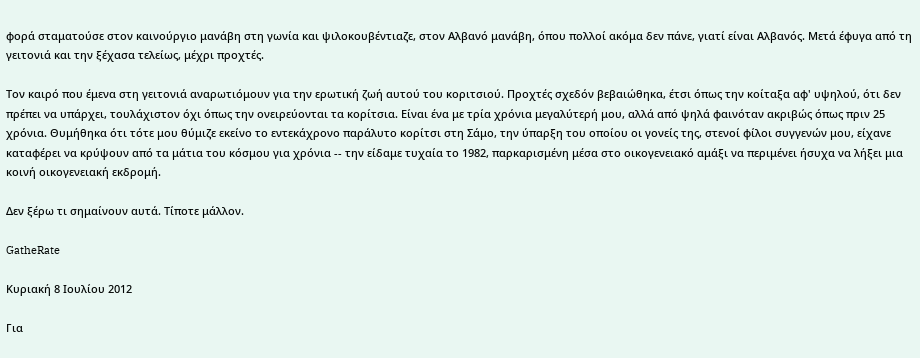φορά σταματούσε στον καινούργιο μανάβη στη γωνία και ψιλοκουβέντιαζε, στον Αλβανό μανάβη, όπου πολλοί ακόμα δεν πάνε, γιατί είναι Αλβανός. Μετά έφυγα από τη γειτονιά και την ξέχασα τελείως, μέχρι προχτές.

Τον καιρό που έμενα στη γειτονιά αναρωτιόμουν για την ερωτική ζωή αυτού του κοριτσιού. Προχτές σχεδόν βεβαιώθηκα, έτσι όπως την κοίταξα αφ' υψηλού, ότι δεν πρέπει να υπάρχει, τουλάχιστον όχι όπως την ονειρεύονται τα κορίτσια. Είναι ένα με τρία χρόνια μεγαλύτερή μου, αλλά από ψηλά φαινόταν ακριβώς όπως πριν 25 χρόνια. Θυμήθηκα ότι τότε μου θύμιζε εκείνο το εντεκάχρονο παράλυτο κορίτσι στη Σάμο, την ύπαρξη του οποίου οι γονείς της, στενοί φίλοι συγγενών μου, είχανε καταφέρει να κρύψουν από τα μάτια του κόσμου για χρόνια -- την είδαμε τυχαία το 1982, παρκαρισμένη μέσα στο οικογενειακό αμάξι να περιμένει ήσυχα να λήξει μια κοινή οικογενειακή εκδρομή.

Δεν ξέρω τι σημαίνουν αυτά. Τίποτε μάλλον.

GatheRate

Κυριακή 8 Ιουλίου 2012

Για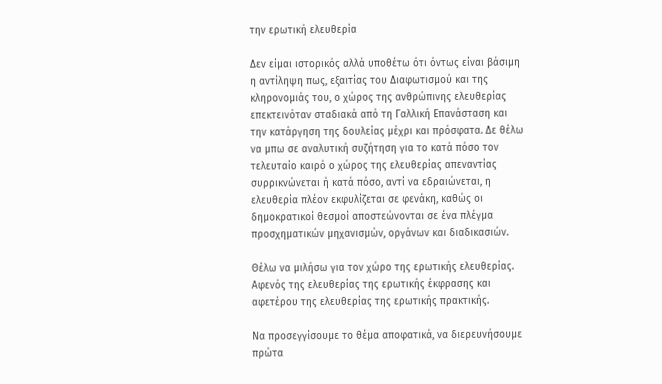την ερωτική ελευθερία

Δεν είμαι ιστορικός αλλά υποθέτω ότι όντως είναι βάσιμη η αντίληψη πως, εξαιτίας του Διαφωτισμού και της κληρονομιάς του, ο χώρος της ανθρώπινης ελευθερίας επεκτεινόταν σταδιακά από τη Γαλλική Επανάσταση και την κατάργηση της δουλείας μέχρι και πρόσφατα. Δε θέλω να μπω σε αναλυτική συζήτηση για το κατά πόσο τον τελευταίο καιρό ο χώρος της ελευθερίας απεναντίας συρρικνώνεται ή κατά πόσο, αντί να εδραιώνεται, η ελευθερία πλέον εκφυλίζεται σε φενάκη, καθώς οι δημοκρατικοί θεσμοί αποστεώνονται σε ένα πλέγμα προσχηματικών μηχανισμών, οργάνων και διαδικασιών.

Θέλω να μιλήσω για τον χώρο της ερωτικής ελευθερίας. Αφενός της ελευθερίας της ερωτικής έκφρασης και αφετέρου της ελευθερίας της ερωτικής πρακτικής.

Να προσεγγίσουμε το θέμα αποφατικά, να διερευνήσουμε πρώτα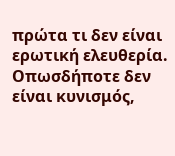πρώτα τι δεν είναι ερωτική ελευθερία. Οπωσδήποτε δεν είναι κυνισμός,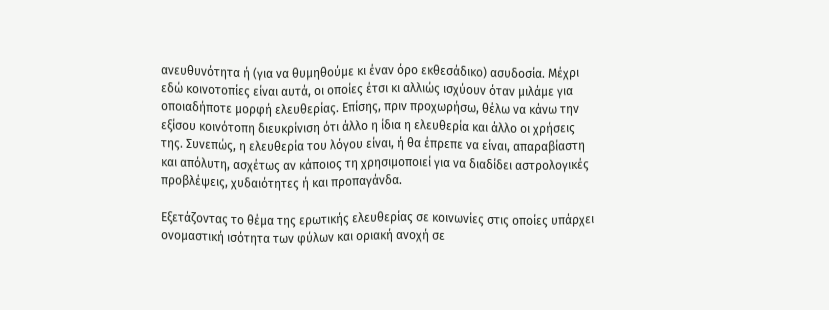ανευθυνότητα ή (για να θυμηθούμε κι έναν όρο εκθεσάδικο) ασυδοσία. Μέχρι εδώ κοινοτοπίες είναι αυτά, οι οποίες έτσι κι αλλιώς ισχύουν όταν μιλάμε για οποιαδήποτε μορφή ελευθερίας. Επίσης, πριν προχωρήσω, θέλω να κάνω την εξίσου κοινότοπη διευκρίνιση ότι άλλο η ίδια η ελευθερία και άλλο οι χρήσεις της. Συνεπώς, η ελευθερία του λόγου είναι, ή θα έπρεπε να είναι, απαραβίαστη και απόλυτη, ασχέτως αν κάποιος τη χρησιμοποιεί για να διαδίδει αστρολογικές προβλέψεις, χυδαιότητες ή και προπαγάνδα.

Εξετάζοντας το θέμα της ερωτικής ελευθερίας σε κοινωνίες στις οποίες υπάρχει ονομαστική ισότητα των φύλων και οριακή ανοχή σε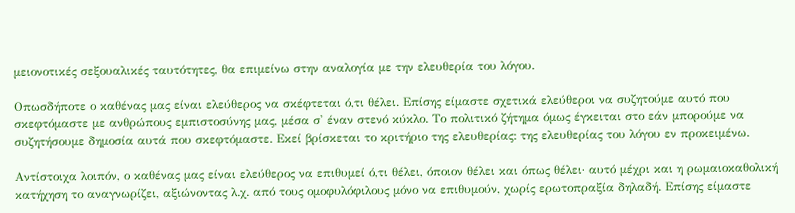μειονοτικές σεξουαλικές ταυτότητες, θα επιμείνω στην αναλογία με την ελευθερία του λόγου.

Οπωσδήποτε ο καθένας μας είναι ελεύθερος να σκέφτεται ό,τι θέλει. Επίσης είμαστε σχετικά ελεύθεροι να συζητούμε αυτό που σκεφτόμαστε με ανθρώπους εμπιστοσύνης μας, μέσα σ' έναν στενό κύκλο. Το πολιτικό ζήτημα όμως έγκειται στο εάν μπορούμε να συζητήσουμε δημοσία αυτά που σκεφτόμαστε. Εκεί βρίσκεται το κριτήριο της ελευθερίας: της ελευθερίας του λόγου εν προκειμένω.

Αντίστοιχα λοιπόν, ο καθένας μας είναι ελεύθερος να επιθυμεί ό,τι θέλει, όποιον θέλει και όπως θέλει· αυτό μέχρι και η ρωμαιοκαθολική κατήχηση το αναγνωρίζει, αξιώνοντας λ.χ. από τους ομοφυλόφιλους μόνο να επιθυμούν, χωρίς ερωτοπραξία δηλαδή. Επίσης είμαστε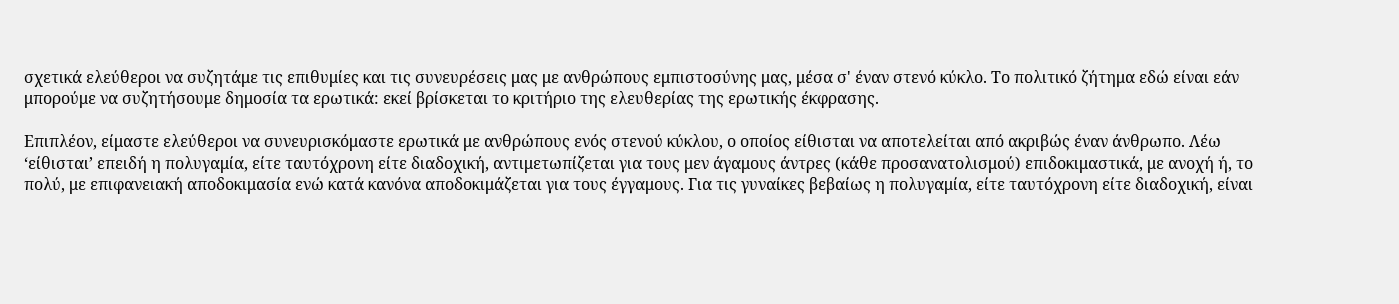σχετικά ελεύθεροι να συζητάμε τις επιθυμίες και τις συνευρέσεις μας με ανθρώπους εμπιστοσύνης μας, μέσα σ' έναν στενό κύκλο. Το πολιτικό ζήτημα εδώ είναι εάν μπορούμε να συζητήσουμε δημοσία τα ερωτικά: εκεί βρίσκεται το κριτήριο της ελευθερίας της ερωτικής έκφρασης.

Επιπλέον, είμαστε ελεύθεροι να συνευρισκόμαστε ερωτικά με ανθρώπους ενός στενού κύκλου, ο οποίος είθισται να αποτελείται από ακριβώς έναν άνθρωπο. Λέω ‘είθισται’ επειδή η πολυγαμία, είτε ταυτόχρονη είτε διαδοχική, αντιμετωπίζεται για τους μεν άγαμους άντρες (κάθε προσανατολισμού) επιδοκιμαστικά, με ανοχή ή, το πολύ, με επιφανειακή αποδοκιμασία ενώ κατά κανόνα αποδοκιμάζεται για τους έγγαμους. Για τις γυναίκες βεβαίως η πολυγαμία, είτε ταυτόχρονη είτε διαδοχική, είναι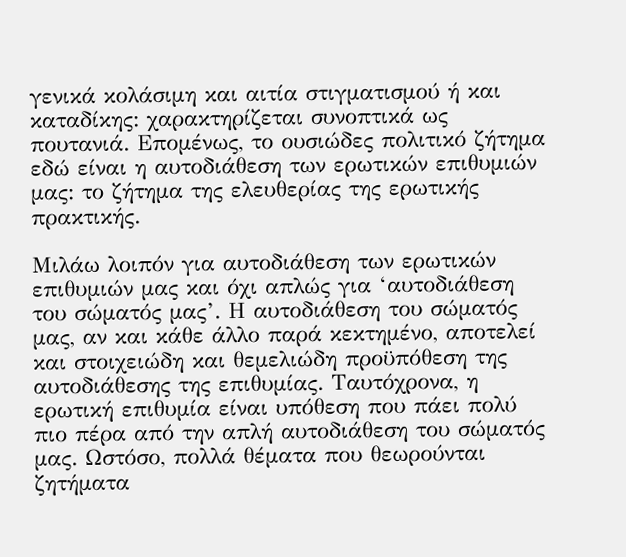γενικά κολάσιμη και αιτία στιγματισμού ή και καταδίκης: χαρακτηρίζεται συνοπτικά ως πουτανιά. Επομένως, το ουσιώδες πολιτικό ζήτημα εδώ είναι η αυτοδιάθεση των ερωτικών επιθυμιών μας: το ζήτημα της ελευθερίας της ερωτικής πρακτικής.

Μιλάω λοιπόν για αυτοδιάθεση των ερωτικών επιθυμιών μας και όχι απλώς για ‘αυτοδιάθεση του σώματός μας’. Η αυτοδιάθεση του σώματός μας, αν και κάθε άλλο παρά κεκτημένο, αποτελεί και στοιχειώδη και θεμελιώδη προϋπόθεση της αυτοδιάθεσης της επιθυμίας. Ταυτόχρονα, η ερωτική επιθυμία είναι υπόθεση που πάει πολύ πιο πέρα από την απλή αυτοδιάθεση του σώματός μας. Ωστόσο, πολλά θέματα που θεωρούνται ζητήματα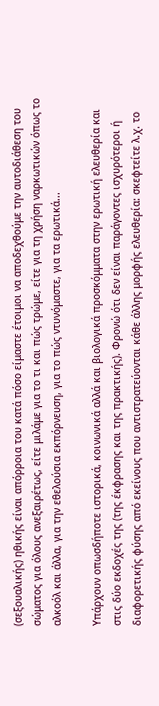(σεξουαλικής) ηθικής είναι απόρροια του κατά πόσο είμαστε έτοιμοι να αποδεχθούμε την αυτοδιάθεση του σώματος για όλους ανεξαιρέτως, είτε μιλάμε για το τι και πώς τρώμε, είτε για τη χρήση ναρκωτικών όπως το αλκοόλ και άλλα, για την εθελούσια εκπόρνευση, για το πώς ντυνόμαστε, για τα ερωτικά...

Υπάρχουν οπωσδήποτε ιστορικά, κοινωνικά αλλά και βιολογικά προσκόμματα στην ερωτική ελευθερία και στις δύο εκδοχές της (της έκφρασης και της πρακτικής). Φρονώ ότι δεν είναι παράγοντες ισχυρότεροι ή διαφορετικής φύσης από εκείνους που αντιστρατεύονται κάθε άλλης μορφής ελευθερία: σκεφτείτε λ.χ. το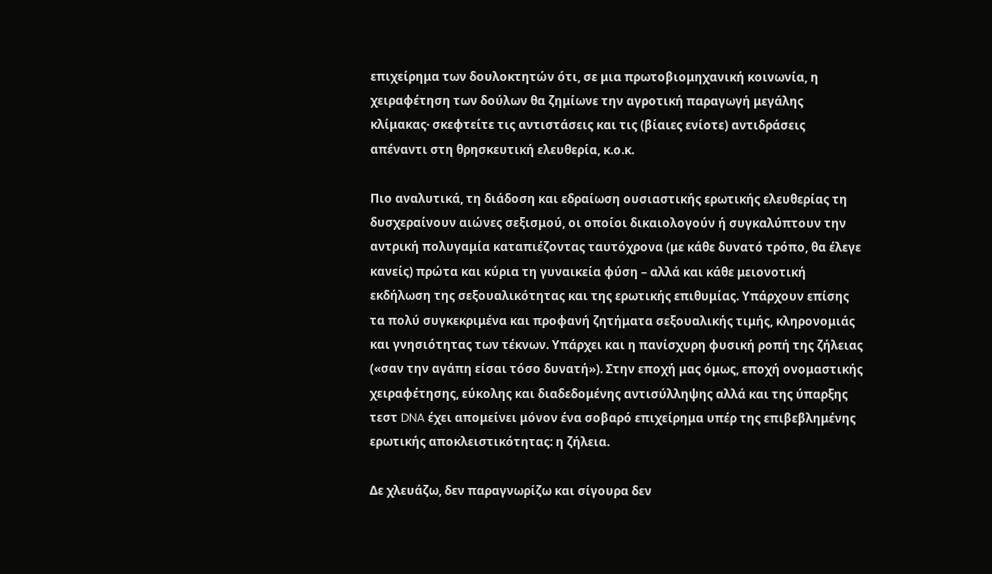επιχείρημα των δουλοκτητών ότι, σε μια πρωτοβιομηχανική κοινωνία, η χειραφέτηση των δούλων θα ζημίωνε την αγροτική παραγωγή μεγάλης κλίμακας· σκεφτείτε τις αντιστάσεις και τις (βίαιες ενίοτε) αντιδράσεις απέναντι στη θρησκευτική ελευθερία, κ.ο.κ.

Πιο αναλυτικά, τη διάδοση και εδραίωση ουσιαστικής ερωτικής ελευθερίας τη δυσχεραίνουν αιώνες σεξισμού, οι οποίοι δικαιολογούν ή συγκαλύπτουν την αντρική πολυγαμία καταπιέζοντας ταυτόχρονα (με κάθε δυνατό τρόπο, θα έλεγε κανείς) πρώτα και κύρια τη γυναικεία φύση – αλλά και κάθε μειονοτική εκδήλωση της σεξουαλικότητας και της ερωτικής επιθυμίας. Υπάρχουν επίσης τα πολύ συγκεκριμένα και προφανή ζητήματα σεξουαλικής τιμής, κληρονομιάς και γνησιότητας των τέκνων. Υπάρχει και η πανίσχυρη φυσική ροπή της ζήλειας («σαν την αγάπη είσαι τόσο δυνατή»). Στην εποχή μας όμως, εποχή ονομαστικής χειραφέτησης, εύκολης και διαδεδομένης αντισύλληψης αλλά και της ύπαρξης τεστ DNA έχει απομείνει μόνον ένα σοβαρό επιχείρημα υπέρ της επιβεβλημένης ερωτικής αποκλειστικότητας: η ζήλεια.

Δε χλευάζω, δεν παραγνωρίζω και σίγουρα δεν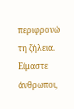περιφρονώ τη ζήλεια. Είμαστε άνθρωποι,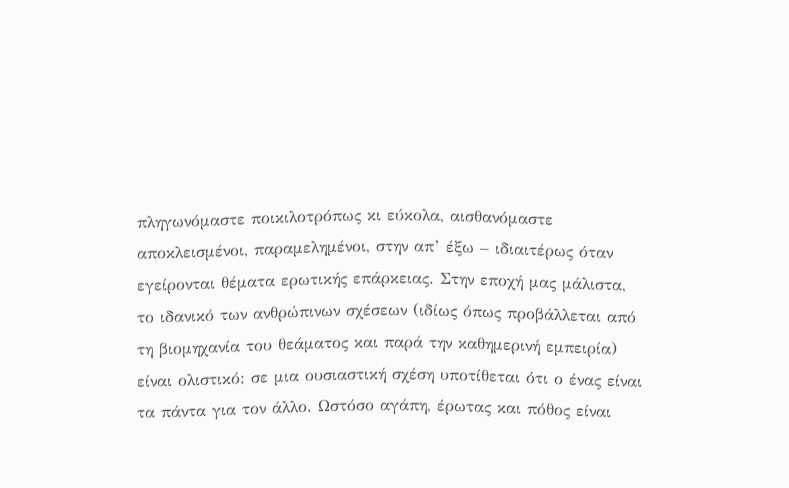πληγωνόμαστε ποικιλοτρόπως κι εύκολα, αισθανόμαστε αποκλεισμένοι, παραμελημένοι, στην απ’ έξω – ιδιαιτέρως όταν εγείρονται θέματα ερωτικής επάρκειας. Στην εποχή μας μάλιστα, το ιδανικό των ανθρώπινων σχέσεων (ιδίως όπως προβάλλεται από τη βιομηχανία του θεάματος και παρά την καθημερινή εμπειρία) είναι ολιστικό: σε μια ουσιαστική σχέση υποτίθεται ότι ο ένας είναι τα πάντα για τον άλλο. Ωστόσο αγάπη, έρωτας και πόθος είναι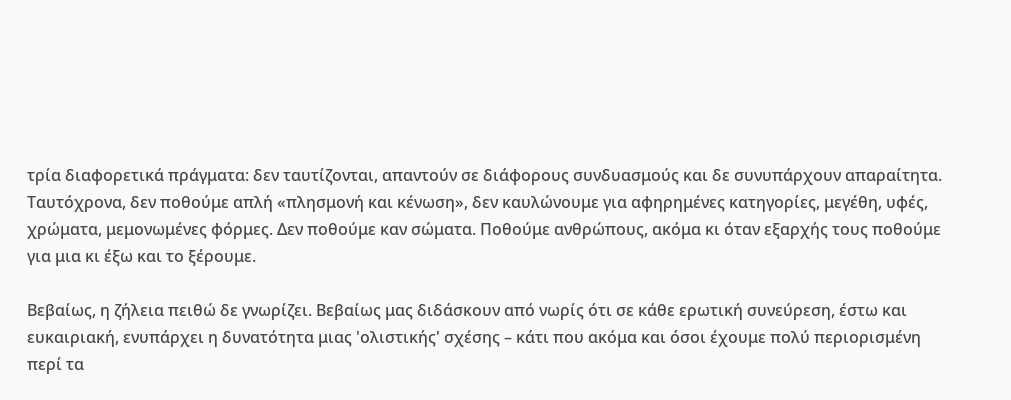τρία διαφορετικά πράγματα: δεν ταυτίζονται, απαντούν σε διάφορους συνδυασμούς και δε συνυπάρχουν απαραίτητα. Ταυτόχρονα, δεν ποθούμε απλή «πλησμονή και κένωση», δεν καυλώνουμε για αφηρημένες κατηγορίες, μεγέθη, υφές, χρώματα, μεμονωμένες φόρμες. Δεν ποθούμε καν σώματα. Ποθούμε ανθρώπους, ακόμα κι όταν εξαρχής τους ποθούμε για μια κι έξω και το ξέρουμε.

Βεβαίως, η ζήλεια πειθώ δε γνωρίζει. Βεβαίως μας διδάσκουν από νωρίς ότι σε κάθε ερωτική συνεύρεση, έστω και ευκαιριακή, ενυπάρχει η δυνατότητα μιας 'ολιστικής' σχέσης – κάτι που ακόμα και όσοι έχουμε πολύ περιορισμένη περί τα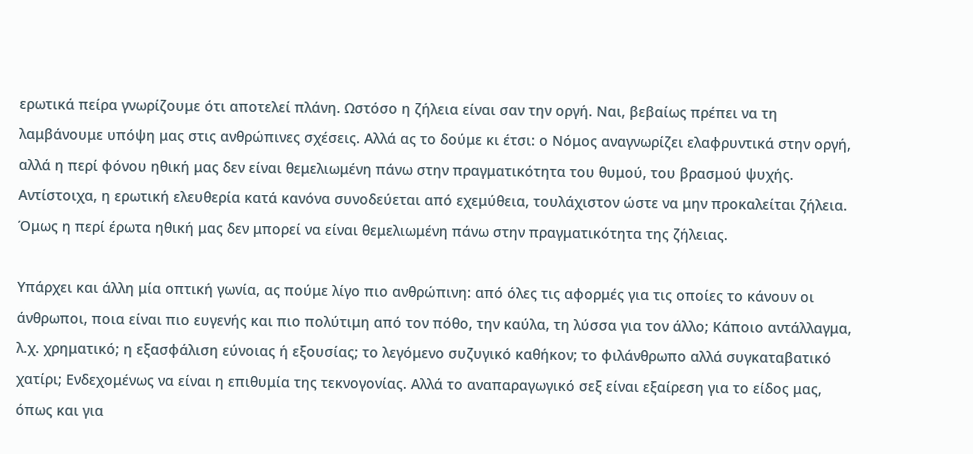ερωτικά πείρα γνωρίζουμε ότι αποτελεί πλάνη. Ωστόσο η ζήλεια είναι σαν την οργή. Ναι, βεβαίως πρέπει να τη λαμβάνουμε υπόψη μας στις ανθρώπινες σχέσεις. Αλλά ας το δούμε κι έτσι: ο Νόμος αναγνωρίζει ελαφρυντικά στην οργή, αλλά η περί φόνου ηθική μας δεν είναι θεμελιωμένη πάνω στην πραγματικότητα του θυμού, του βρασμού ψυχής. Αντίστοιχα, η ερωτική ελευθερία κατά κανόνα συνοδεύεται από εχεμύθεια, τουλάχιστον ώστε να μην προκαλείται ζήλεια. Όμως η περί έρωτα ηθική μας δεν μπορεί να είναι θεμελιωμένη πάνω στην πραγματικότητα της ζήλειας.

Υπάρχει και άλλη μία οπτική γωνία, ας πούμε λίγο πιο ανθρώπινη: από όλες τις αφορμές για τις οποίες το κάνουν οι άνθρωποι, ποια είναι πιο ευγενής και πιο πολύτιμη από τον πόθο, την καύλα, τη λύσσα για τον άλλο; Κάποιο αντάλλαγμα, λ.χ. χρηματικό; η εξασφάλιση εύνοιας ή εξουσίας; το λεγόμενο συζυγικό καθήκον; το φιλάνθρωπο αλλά συγκαταβατικό χατίρι; Ενδεχομένως να είναι η επιθυμία της τεκνογονίας. Αλλά το αναπαραγωγικό σεξ είναι εξαίρεση για το είδος μας, όπως και για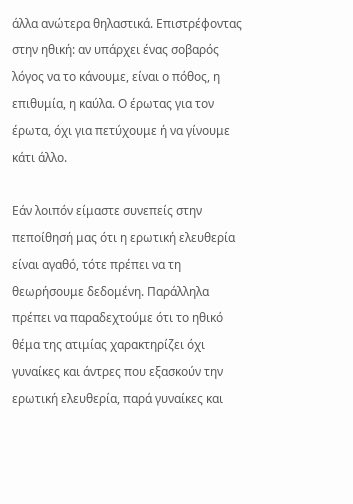άλλα ανώτερα θηλαστικά. Επιστρέφοντας στην ηθική: αν υπάρχει ένας σοβαρός λόγος να το κάνουμε, είναι ο πόθος, η επιθυμία, η καύλα. Ο έρωτας για τον έρωτα, όχι για πετύχουμε ή να γίνουμε κάτι άλλο.

Εάν λοιπόν είμαστε συνεπείς στην πεποίθησή μας ότι η ερωτική ελευθερία είναι αγαθό, τότε πρέπει να τη θεωρήσουμε δεδομένη. Παράλληλα πρέπει να παραδεχτούμε ότι το ηθικό θέμα της ατιμίας χαρακτηρίζει όχι γυναίκες και άντρες που εξασκούν την ερωτική ελευθερία, παρά γυναίκες και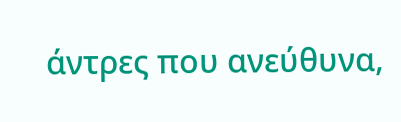άντρες που ανεύθυνα,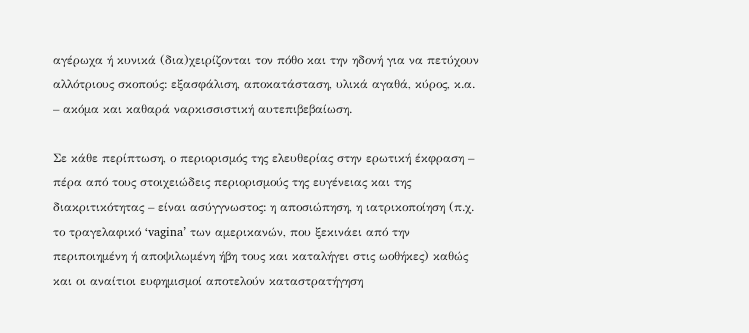αγέρωχα ή κυνικά (δια)χειρίζονται τον πόθο και την ηδονή για να πετύχουν αλλότριους σκοπούς: εξασφάλιση, αποκατάσταση, υλικά αγαθά, κύρος, κ.α. – ακόμα και καθαρά ναρκισσιστική αυτεπιβεβαίωση.

Σε κάθε περίπτωση, ο περιορισμός της ελευθερίας στην ερωτική έκφραση – πέρα από τους στοιχειώδεις περιορισμούς της ευγένειας και της διακριτικότητας – είναι ασύγγνωστος: η αποσιώπηση, η ιατρικοποίηση (π.χ. το τραγελαφικό ‘vagina’ των αμερικανών, που ξεκινάει από την περιποιημένη ή αποψιλωμένη ήβη τους και καταλήγει στις ωοθήκες) καθώς και οι αναίτιοι ευφημισμοί αποτελούν καταστρατήγηση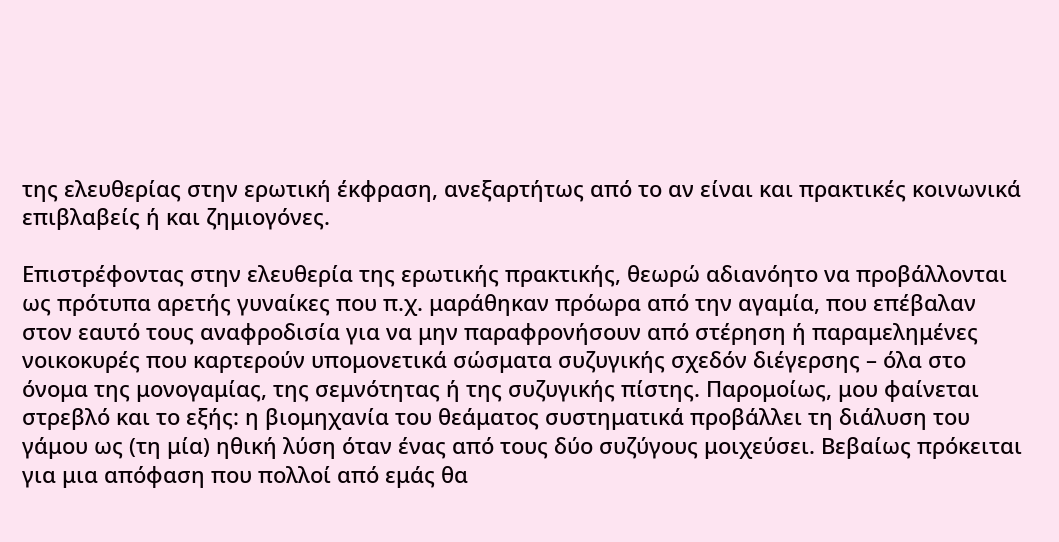της ελευθερίας στην ερωτική έκφραση, ανεξαρτήτως από το αν είναι και πρακτικές κοινωνικά επιβλαβείς ή και ζημιογόνες.

Επιστρέφοντας στην ελευθερία της ερωτικής πρακτικής, θεωρώ αδιανόητο να προβάλλονται ως πρότυπα αρετής γυναίκες που π.χ. μαράθηκαν πρόωρα από την αγαμία, που επέβαλαν στον εαυτό τους αναφροδισία για να μην παραφρονήσουν από στέρηση ή παραμελημένες νοικοκυρές που καρτερούν υπομονετικά σώσματα συζυγικής σχεδόν διέγερσης – όλα στο όνομα της μονογαμίας, της σεμνότητας ή της συζυγικής πίστης. Παρομοίως, μου φαίνεται στρεβλό και το εξής: η βιομηχανία του θεάματος συστηματικά προβάλλει τη διάλυση του γάμου ως (τη μία) ηθική λύση όταν ένας από τους δύο συζύγους μοιχεύσει. Βεβαίως πρόκειται για μια απόφαση που πολλοί από εμάς θα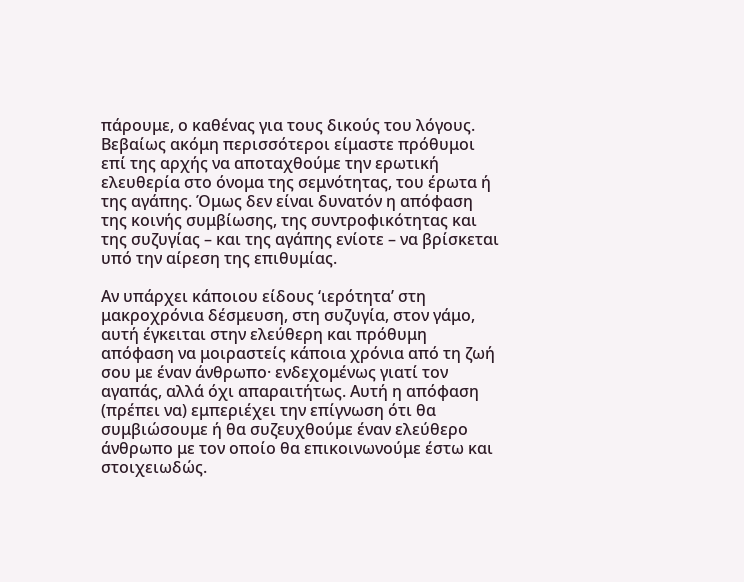πάρουμε, ο καθένας για τους δικούς του λόγους. Βεβαίως ακόμη περισσότεροι είμαστε πρόθυμοι επί της αρχής να αποταχθούμε την ερωτική ελευθερία στο όνομα της σεμνότητας, του έρωτα ή της αγάπης. Όμως δεν είναι δυνατόν η απόφαση της κοινής συμβίωσης, της συντροφικότητας και της συζυγίας – και της αγάπης ενίοτε – να βρίσκεται υπό την αίρεση της επιθυμίας.

Αν υπάρχει κάποιου είδους ‘ιερότητα’ στη μακροχρόνια δέσμευση, στη συζυγία, στον γάμο, αυτή έγκειται στην ελεύθερη και πρόθυμη απόφαση να μοιραστείς κάποια χρόνια από τη ζωή σου με έναν άνθρωπο· ενδεχομένως γιατί τον αγαπάς, αλλά όχι απαραιτήτως. Αυτή η απόφαση (πρέπει να) εμπεριέχει την επίγνωση ότι θα συμβιώσουμε ή θα συζευχθούμε έναν ελεύθερο άνθρωπο με τον οποίο θα επικοινωνούμε έστω και στοιχειωδώς.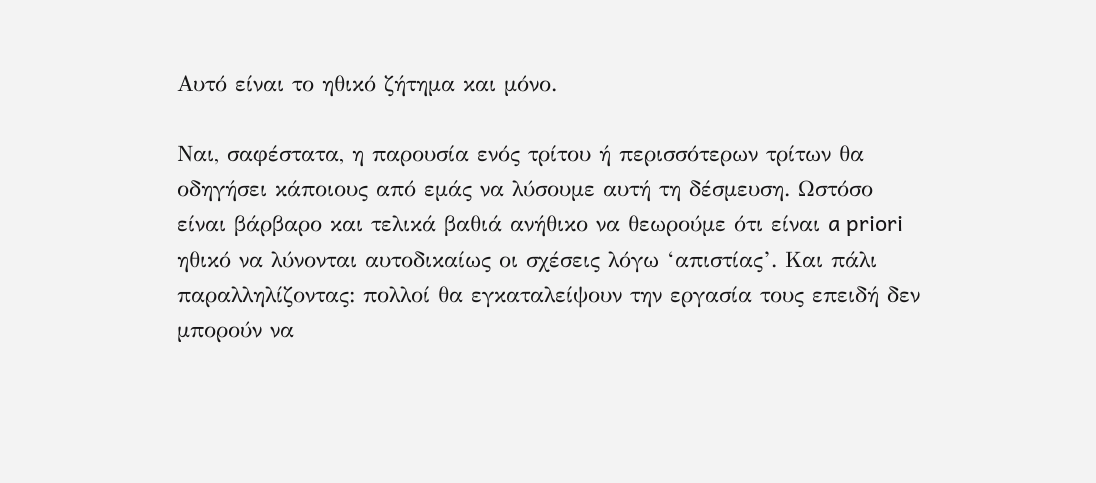Αυτό είναι το ηθικό ζήτημα και μόνο.

Ναι, σαφέστατα, η παρουσία ενός τρίτου ή περισσότερων τρίτων θα οδηγήσει κάποιους από εμάς να λύσουμε αυτή τη δέσμευση. Ωστόσο είναι βάρβαρο και τελικά βαθιά ανήθικο να θεωρούμε ότι είναι a priori ηθικό να λύνονται αυτοδικαίως οι σχέσεις λόγω ‘απιστίας’. Και πάλι παραλληλίζοντας: πολλοί θα εγκαταλείψουν την εργασία τους επειδή δεν μπορούν να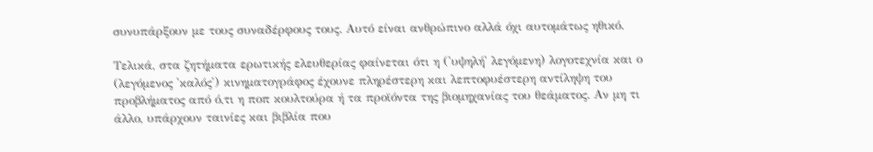συνυπάρξουν με τους συναδέρφους τους. Αυτό είναι ανθρώπινο αλλά όχι αυτομάτως ηθικό.

Τελικά, στα ζητήματα ερωτικής ελευθερίας φαίνεται ότι η ('υψηλή' λεγόμενη) λογοτεχνία και ο (λεγόμενος 'καλός') κινηματογράφος έχουνε πληρέστερη και λεπτοφυέστερη αντίληψη του προβλήματος από ό,τι η ποπ κουλτούρα ή τα προϊόντα της βιομηχανίας του θεάματος. Αν μη τι άλλο, υπάρχουν ταινίες και βιβλία που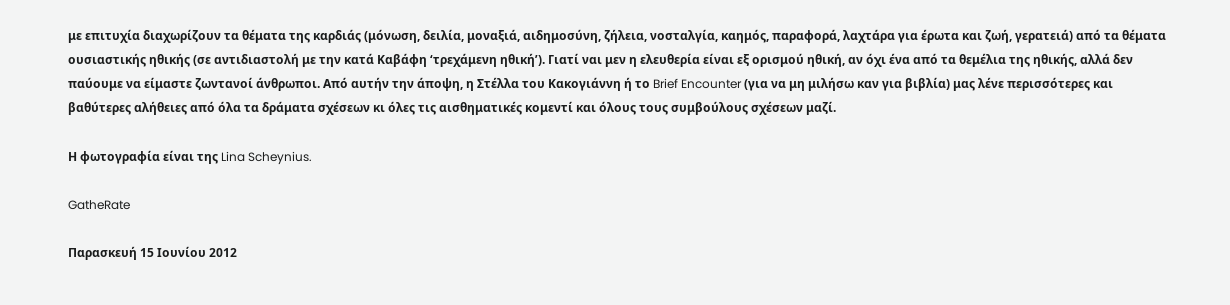με επιτυχία διαχωρίζουν τα θέματα της καρδιάς (μόνωση, δειλία, μοναξιά, αιδημοσύνη, ζήλεια, νοσταλγία, καημός, παραφορά, λαχτάρα για έρωτα και ζωή, γερατειά) από τα θέματα ουσιαστικής ηθικής (σε αντιδιαστολή με την κατά Καβάφη ‘τρεχάμενη ηθική’). Γιατί ναι μεν η ελευθερία είναι εξ ορισμού ηθική, αν όχι ένα από τα θεμέλια της ηθικής, αλλά δεν παύουμε να είμαστε ζωντανοί άνθρωποι. Από αυτήν την άποψη, η Στέλλα του Κακογιάννη ή το Brief Encounter (για να μη μιλήσω καν για βιβλία) μας λένε περισσότερες και βαθύτερες αλήθειες από όλα τα δράματα σχέσεων κι όλες τις αισθηματικές κομεντί και όλους τους συμβούλους σχέσεων μαζί.

Η φωτογραφία είναι της Lina Scheynius.

GatheRate

Παρασκευή 15 Ιουνίου 2012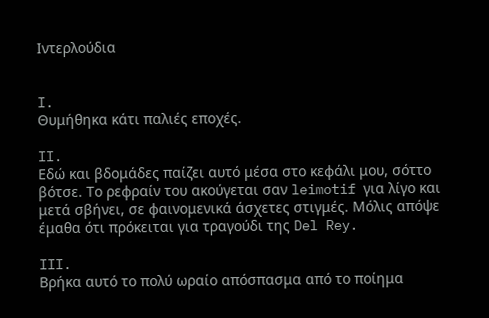Ιντερλούδια


I.
Θυμήθηκα κάτι παλιές εποχές.

II.
Εδώ και βδομάδες παίζει αυτό μέσα στο κεφάλι μου, σόττο βότσε. Το ρεφραίν του ακούγεται σαν leimotif για λίγο και μετά σβήνει, σε φαινομενικά άσχετες στιγμές. Μόλις απόψε έμαθα ότι πρόκειται για τραγούδι της Del Rey.

III.
Βρήκα αυτό το πολύ ωραίο απόσπασμα από το ποίημα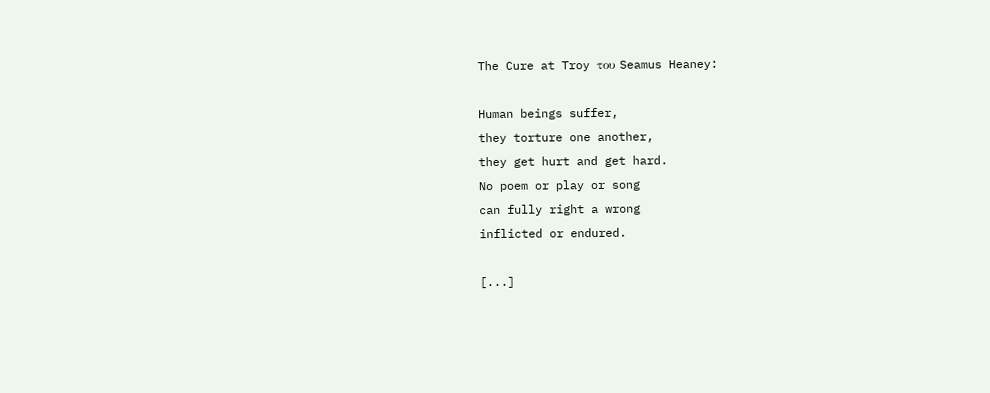The Cure at Troy του Seamus Heaney:

Human beings suffer,
they torture one another,
they get hurt and get hard.
No poem or play or song
can fully right a wrong
inflicted or endured.

[...]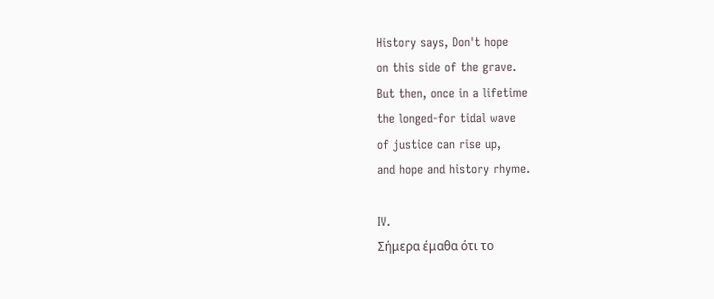History says, Don't hope
on this side of the grave.
But then, once in a lifetime
the longed-for tidal wave
of justice can rise up,
and hope and history rhyme.

IV.
Σήμερα έμαθα ότι το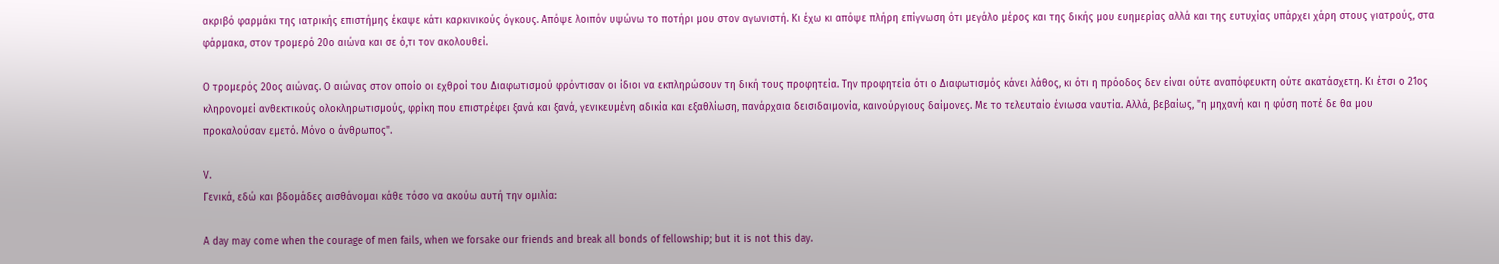ακριβό φαρμάκι της ιατρικής επιστήμης έκαψε κάτι καρκινικούς όγκους. Απόψε λοιπόν υψώνω το ποτήρι μου στον αγωνιστή. Κι έχω κι απόψε πλήρη επίγνωση ότι μεγάλο μέρος και της δικής μου ευημερίας αλλά και της ευτυχίας υπάρχει χάρη στους γιατρούς, στα φάρμακα, στον τρομερό 20ο αιώνα και σε ό,τι τον ακολουθεί.

Ο τρομερός 20ος αιώνας. Ο αιώνας στον οποίο οι εχθροί του Διαφωτισμού φρόντισαν οι ίδιοι να εκπληρώσουν τη δική τους προφητεία. Την προφητεία ότι ο Διαφωτισμός κάνει λάθος, κι ότι η πρόοδος δεν είναι ούτε αναπόφευκτη ούτε ακατάσχετη. Κι έτσι ο 21ος κληρονομεί ανθεκτικούς ολοκληρωτισμούς, φρίκη που επιστρέφει ξανά και ξανά, γενικευμένη αδικία και εξαθλίωση, πανάρχαια δεισιδαιμονία, καινούργιους δαίμονες. Με το τελευταίο ένιωσα ναυτία. Αλλά, βεβαίως, "η μηχανή και η φύση ποτέ δε θα μου προκαλούσαν εμετό. Μόνο ο άνθρωπος".

V.
Γενικά, εδώ και βδομάδες αισθάνομαι κάθε τόσο να ακούω αυτή την ομιλία:

A day may come when the courage of men fails, when we forsake our friends and break all bonds of fellowship; but it is not this day.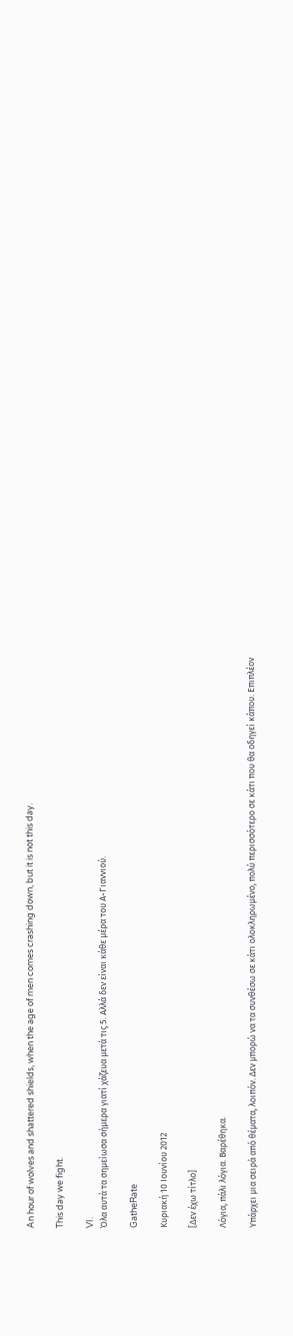An hour of wolves and shattered shields, when the age of men comes crashing down, but it is not this day.

This day we fight.

VI.
Όλα αυτά τα σημείωσα σήμερα γιατί χάζευα μετά τις 5. Αλλά δεν είναι κάθε μέρα του Α-Γιαννιού.

GatheRate

Κυριακή 10 Ιουνίου 2012

[Δεν έχω τίτλο]

Λόγια, πάλι λόγια. Βαρέθηκα.

Υπάρχει μια σειρά από θέματα, λοιπόν. Δεν μπορώ να τα συνθέσω σε κάτι ολοκληρωμένο, πολύ περισσότερο σε κάτι που θα οδηγεί κάπου. Επιπλέον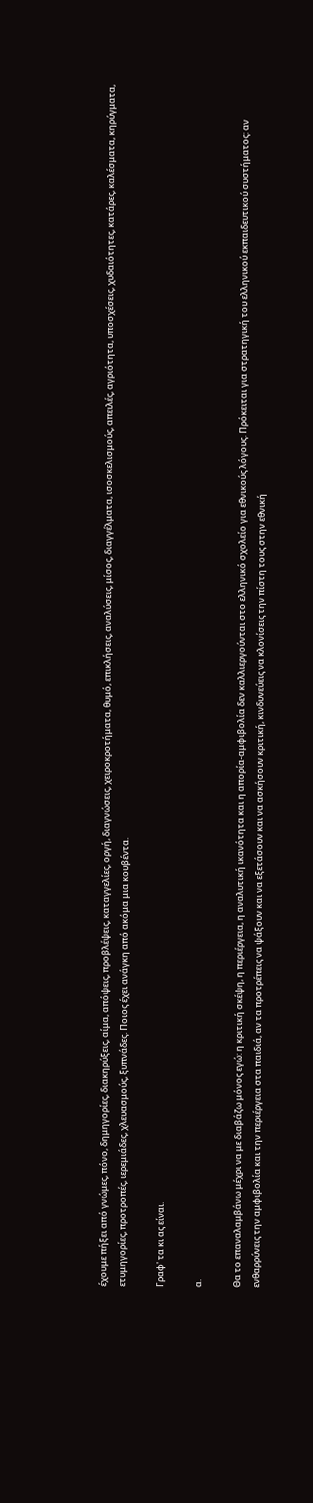έχουμε πήξει από γνώμες, πόνο, δημηγορίες, διακηρύξεις, αίμα, απόψεις, προβλέψεις, καταγγελίες, οργή, διαγνώσεις, χειροκροτήματα, θυμό, επικλήσεις, αναλύσεις, μίσος, διαγγέλματα, ισοσκελισμούς, απειλές, αγριότητα, υποσχέσεις, χυδαιότητες, κατάρες, καλέσματα, κηρύγματα, ετυμηγορίες, προτροπές, ιερεμιάδες, χλευασμούς, ξυπνάδες. Ποιος έχει ανάγκη από ακόμα μια κουβέντα.

Γραφ' τα κι ας είναι.

α.

Θα το επαναλαμβάνω μέχρι να με διαβάζω μόνος εγώ: η κριτική σκέψη, η περιέργεια, η αναλυτική ικανότητα και η απορία-αμφιβολία δεν καλλιεργούνται στο ελληνικό σχολείο για εθνικούς λόγους. Πρόκειται για στρατηγική του ελληνικού εκπαιδευτικού συστήματος: αν ενθαρρύνεις την αμφιβολία και την περιέργεια στα παιδιά, αν τα προτρέπεις να ψάξουν και να εξετάσουν και να ασκήσουν κριτική, κινδυνεύεις να κλονίσεις την πίστη τους στην εθνική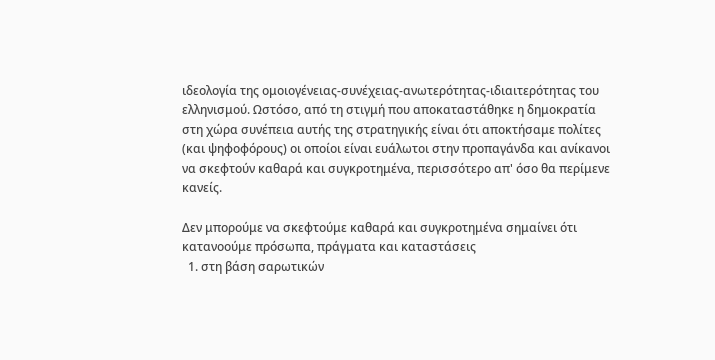ιδεολογία της ομοιογένειας-συνέχειας-ανωτερότητας-ιδιαιτερότητας του ελληνισμού. Ωστόσο, από τη στιγμή που αποκαταστάθηκε η δημοκρατία στη χώρα συνέπεια αυτής της στρατηγικής είναι ότι αποκτήσαμε πολίτες (και ψηφοφόρους) οι οποίοι είναι ευάλωτοι στην προπαγάνδα και ανίκανοι να σκεφτούν καθαρά και συγκροτημένα, περισσότερο απ' όσο θα περίμενε κανείς.

Δεν μπορούμε να σκεφτούμε καθαρά και συγκροτημένα σημαίνει ότι κατανοούμε πρόσωπα, πράγματα και καταστάσεις
  1. στη βάση σαρωτικών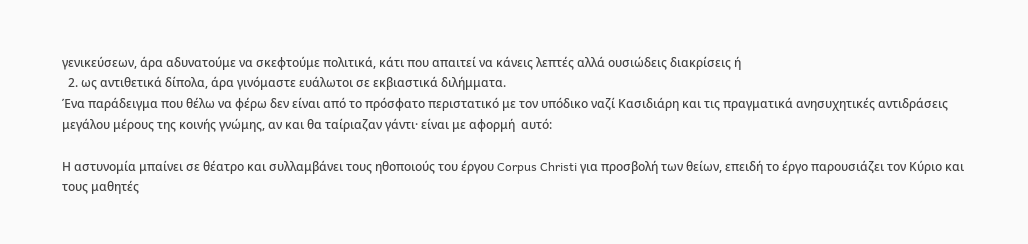γενικεύσεων, άρα αδυνατούμε να σκεφτούμε πολιτικά, κάτι που απαιτεί να κάνεις λεπτές αλλά ουσιώδεις διακρίσεις ή
  2. ως αντιθετικά δίπολα, άρα γινόμαστε ευάλωτοι σε εκβιαστικά διλήμματα.
Ένα παράδειγμα που θέλω να φέρω δεν είναι από το πρόσφατο περιστατικό με τον υπόδικο ναζί Κασιδιάρη και τις πραγματικά ανησυχητικές αντιδράσεις μεγάλου μέρους της κοινής γνώμης, αν και θα ταίριαζαν γάντι· είναι με αφορμή  αυτό:

Η αστυνομία μπαίνει σε θέατρο και συλλαμβάνει τους ηθοποιούς του έργου Corpus Christi για προσβολή των θείων, επειδή το έργο παρουσιάζει τον Κύριο και τους μαθητές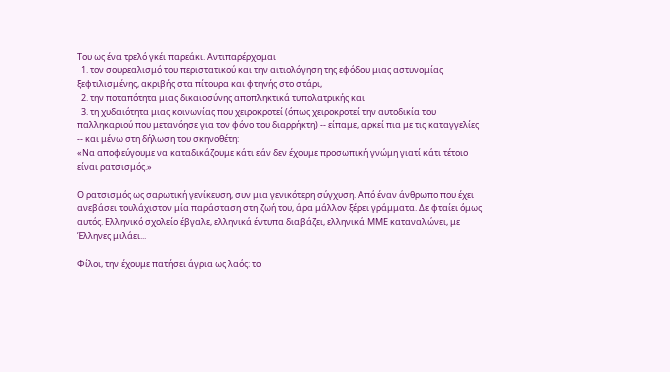Του ως ένα τρελό γκέι παρεάκι. Αντιπαρέρχομαι
  1. τον σουρεαλισμό του περιστατικού και την αιτιολόγηση της εφόδου μιας αστυνομίας ξεφτιλισμένης, ακριβής στα πίτουρα και φτηνής στο στάρι,
  2. την ποταπότητα μιας δικαιοσύνης αποπληκτικά τυπολατρικής και
  3. τη χυδαιότητα μιας κοινωνίας που χειροκροτεί (όπως χειροκροτεί την αυτοδικία του παλληκαριού που μετανόησε για τον φόνο του διαρρήκτη) -- είπαμε, αρκεί πια με τις καταγγελίες -- και μένω στη δήλωση του σκηνοθέτη:
«Να αποφεύγουμε να καταδικάζουμε κάτι εάν δεν έχουμε προσωπική γνώμη γιατί κάτι τέτοιο είναι ρατσισμός.»

Ο ρατσισμός ως σαρωτική γενίκευση, συν μια γενικότερη σύγχυση. Από έναν άνθρωπο που έχει ανεβάσει τουλάχιστον μία παράσταση στη ζωή του, άρα μάλλον ξέρει γράμματα. Δε φταίει όμως αυτός. Ελληνικό σχολείο έβγαλε, ελληνικά έντυπα διαβάζει, ελληνικά ΜΜΕ καταναλώνει, με Έλληνες μιλάει...

Φίλοι, την έχουμε πατήσει άγρια ως λαός: το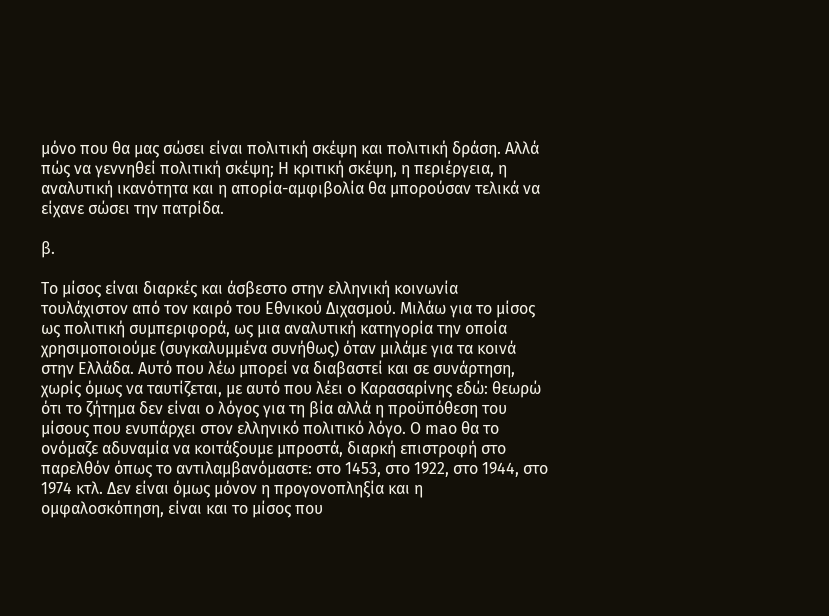μόνο που θα μας σώσει είναι πολιτική σκέψη και πολιτική δράση. Αλλά πώς να γεννηθεί πολιτική σκέψη; Η κριτική σκέψη, η περιέργεια, η αναλυτική ικανότητα και η απορία-αμφιβολία θα μπορούσαν τελικά να είχανε σώσει την πατρίδα.

β.

Το μίσος είναι διαρκές και άσβεστο στην ελληνική κοινωνία τουλάχιστον από τον καιρό του Εθνικού Διχασμού. Μιλάω για το μίσος ως πολιτική συμπεριφορά, ως μια αναλυτική κατηγορία την οποία χρησιμοποιούμε (συγκαλυμμένα συνήθως) όταν μιλάμε για τα κοινά στην Ελλάδα. Αυτό που λέω μπορεί να διαβαστεί και σε συνάρτηση, χωρίς όμως να ταυτίζεται, με αυτό που λέει ο Καρασαρίνης εδώ: θεωρώ ότι το ζήτημα δεν είναι ο λόγος για τη βία αλλά η προϋπόθεση του μίσους που ενυπάρχει στον ελληνικό πολιτικό λόγο. O mao θα το ονόμαζε αδυναμία να κοιτάξουμε μπροστά, διαρκή επιστροφή στο παρελθόν όπως το αντιλαμβανόμαστε: στο 1453, στο 1922, στο 1944, στο 1974 κτλ. Δεν είναι όμως μόνον η προγονοπληξία και η ομφαλοσκόπηση, είναι και το μίσος που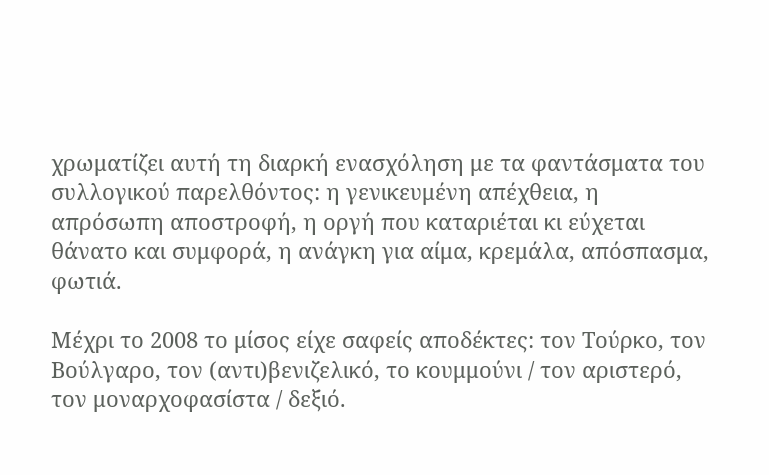χρωματίζει αυτή τη διαρκή ενασχόληση με τα φαντάσματα του συλλογικού παρελθόντος: η γενικευμένη απέχθεια, η απρόσωπη αποστροφή, η οργή που καταριέται κι εύχεται θάνατο και συμφορά, η ανάγκη για αίμα, κρεμάλα, απόσπασμα, φωτιά.

Μέχρι το 2008 το μίσος είχε σαφείς αποδέκτες: τον Τούρκο, τον Βούλγαρο, τον (αντι)βενιζελικό, το κουμμούνι / τον αριστερό, τον μοναρχοφασίστα / δεξιό.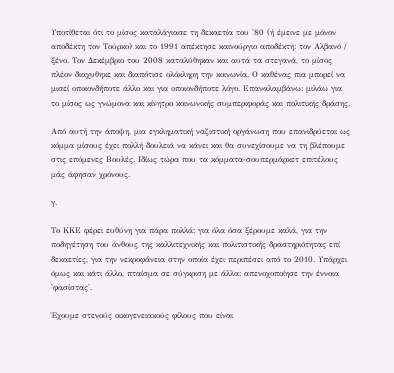Υποτίθεται ότι το μίσος καταλάγιασε τη δεκαετία του '80 (ή έμεινε με μόνον αποδέκτη τον Τούρκο) και το 1991 απέκτησε καινούργιο αποδέκτη: τον Αλβανό / ξένο. Τον Δεκέμβριο του 2008 καταλύθηκαν και αυτά τα στεγανά, το μίσος πλέον διαχυθηκε και διαπότισε ολόκληρη την κοινωνία. Ο καθένας πια μπορεί να μισεί οποιονδήποτε άλλο και για οποιονδήποτε λόγο. Επαναλαμβάνω: μιλάω για το μίσος ως γνώμονα και κίνητρο κοινωνικής συμπεριφοράς και πολιτικής δράσης.

Από αυτή την άποψη, μια εγκληματική ναζιστική οργάνωση που επανιδρύεται ως κόμμα μίσους έχει πολλή δουλειά να κάνει και θα συνεχίσουμε να τη βλέπουμε στις επόμενες Βουλές. Ιδίως τώρα που τα κόμματα-σουπερμάρκετ επιτέλους μάς άφησαν χρόνους.

γ.

Το ΚΚΕ φέρει ευθύνη για πάρα πολλά: για όλα όσα ξέρουμε καλά, για την ποδηγέτηση του άνθους της καλλιτεχνικής και πολιτιστικής δραστηριότητας επί δεκαετίες, για την νεκροφάνεια στην οποία έχει περιπέσει από το 2010. Υπάρχει όμως και κάτι άλλο, πταίσμα σε σύγκριση με άλλα: απενοχοποίησε την έννοια 'φασίστας'.

Έχουμε στενούς οικογενειακούς φίλους που είναι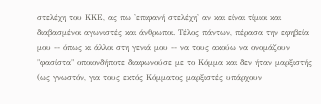στελέχη του ΚΚΕ, ας πω 'επιφανή στελέχη' αν και είναι τίμιοι και διαβασμένοι αγωνιστές και άνθρωποι. Τέλος πάντων, πέρασα την εφηβεία μου -- όπως κι άλλοι στη γενιά μου -- να τους ακούω να ονομάζουν "φασίστα" οποιονδήποτε διαφωνούσε με το Κόμμα και δεν ήταν μαρξιστής (ως γνωστόν, για τους εκτός Κόμματος μαρξιστές υπάρχουν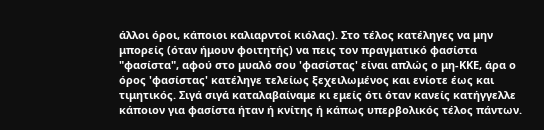άλλοι όροι, κάποιοι καλιαρντοί κιόλας). Στο τέλος κατέληγες να μην μπορείς (όταν ήμουν φοιτητής) να πεις τον πραγματικό φασίστα "φασίστα", αφού στο μυαλό σου 'φασίστας' είναι απλώς ο μη-ΚΚΕ, άρα ο όρος 'φασίστας' κατέληγε τελείως ξεχειλωμένος και ενίοτε έως και τιμητικός. Σιγά σιγά καταλαβαίναμε κι εμείς ότι όταν κανείς κατήγγελλε κάποιον για φασίστα ήταν ή κνίτης ή κάπως υπερβολικός τέλος πάντων.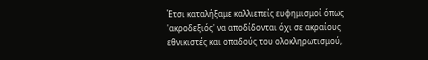Έτσι καταλήξαμε καλλιεπείς ευφημισμοί όπως 'ακροδεξιός' να αποδίδονται όχι σε ακραίους εθνικιστές και οπαδούς του ολοκληρωτισμού,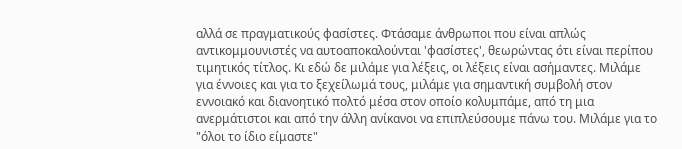αλλά σε πραγματικούς φασίστες. Φτάσαμε άνθρωποι που είναι απλώς αντικομμουνιστές να αυτοαποκαλούνται 'φασίστες', θεωρώντας ότι είναι περίπου τιμητικός τίτλος. Κι εδώ δε μιλάμε για λέξεις, οι λέξεις είναι ασήμαντες. Μιλάμε για έννοιες και για το ξεχείλωμά τους, μιλάμε για σημαντική συμβολή στον εννοιακό και διανοητικό πολτό μέσα στον οποίο κολυμπάμε, από τη μια ανερμάτιστοι και από την άλλη ανίκανοι να επιπλεύσουμε πάνω του. Μιλάμε για το "όλοι το ίδιο είμαστε"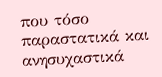που τόσο παραστατικά και ανησυχαστικά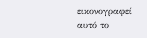εικονογραφεί αυτό το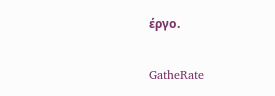έργο.

GatheRate